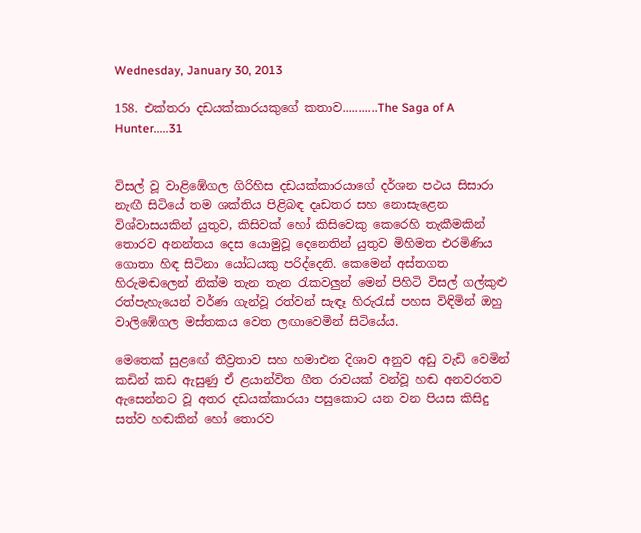Wednesday, January 30, 2013

158. එක්තරා දඩයක්කාරයකුගේ කතාව...........The Saga of A Hunter.....31


විසල් වූ වාළිඹේගල ගිරිහිස දඩයක්කාරයාගේ දර්ශන පථය සිසාරා නැඟී සිටියේ තම ශක්තිය පිළිබඳ දෘඩතර සහ නොසැළෙන විශ්වාසයකින් යුතුව, කිසිවක් හෝ කිසිවෙකු කෙරෙහි තැකීමකින් තොරව අනන්තය දෙස යොමුවූ දෙනෙතින් යුතුව මිහිමත එරමිණිය ගොතා හිඳ සිටිනා යෝධයකු පරිද්දෙනි. කෙමෙන් අස්තගත හිරුමඬලෙන් නික්ම තැන තැන රැකවලුන් මෙන් පිහිටි විසල් ගල්කුළු රත්පැහැයෙන් වර්ණ ගැන්වූ රත්වන් සැඳෑ හිරුරැස් පහස විඳිමින් ඔහු වාලිඹේගල මස්තකය වෙත ලඟාවෙමින් සිටියේය.

මෙතෙක් සුළඟේ තීව්‍රතාව සහ හමාඑන දිශාව අනුව අඩු වැඩි වෙමින් කඩින් කඩ ඇසුණු ඒ ළයාන්විත ගීත රාවයක් වන්වූ හඬ අනවරතව ඇසෙන්නට වූ අතර දඩයක්කාරයා පසුකොට යන වන පියස කිසිදු සත්ව හඬකින් හෝ තොරව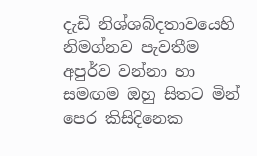දැඩි නිශ්ශබ්දතාවයෙහි නිමග්නව පැවතීම අපුර්ව වන්නා හා සමඟම ඔහු සිතට මින් පෙර කිසිදිනෙක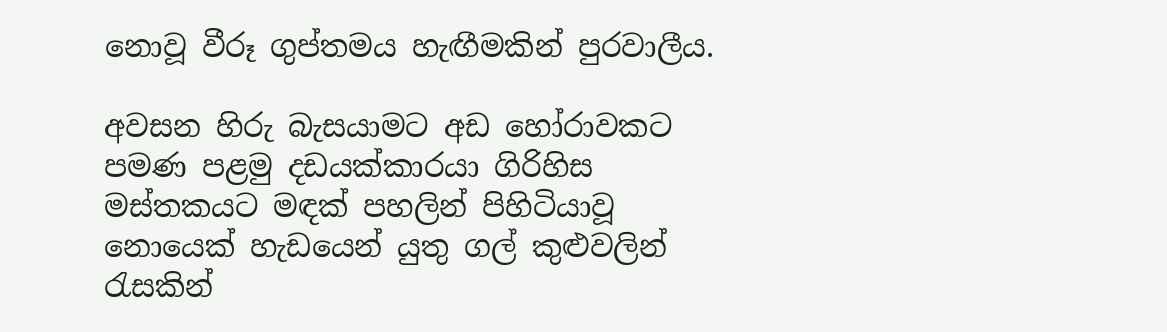නොවූ වීරූ ගුප්තමය හැඟීමකින් පුරවාලීය.

අවසන හිරු බැසයාමට අඩ හෝරාවකට පමණ පළමු දඩයක්කාරයා ගිරිහිස මස්තකයට මඳක් පහලින් පිහිටියාවූ නොයෙක් හැඩයෙන් යුතු ගල් කුළුවලින් රැසකින්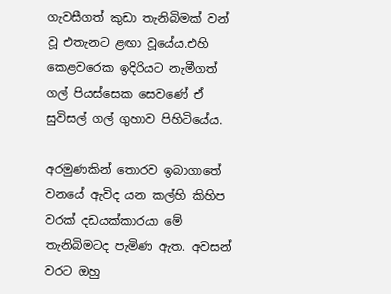ගැවසීගත් කුඩා තැනිබිමක් වන් වූ එතැනට ළඟා වූයේය.එහි කෙළවරෙක ඉදිරියට නැමීගත් ගල් පියස්සෙක සෙවණේ ඒ සුවිසල් ගල් ගුහාව පිහිටියේය.

අරමුණකින් තොරව ඉබාගාතේ වනයේ ඇවිද යන කල්හි කිහිප වරක් දඩයක්කාරයා මේ තැනිබිමටද පැමිණ ඇත. අවසන් වරට ඔහු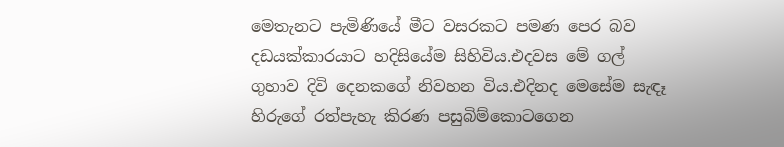මෙතැනට පැමිණියේ මීට වසරකට පමණ පෙර බව දඩයක්කාරයාට හදිසියේම සිහිවිය.එදවස මේ ගල් ගුහාව දිවි දෙනකගේ නිවහන විය.එදිනද මෙසේම සැඳෑ හිරුගේ රත්පැහැ කිරණ පසුබිම්කොටගෙන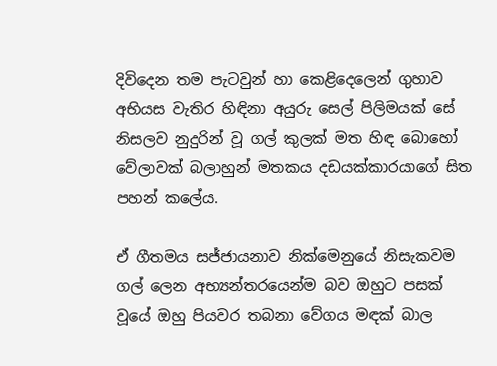දිවිදෙන තම පැටවුන් හා කෙළිදෙලෙන් ගුහාව අභියස වැතිර හිඳිනා අයුරු සෙල් පිලිමයක් සේ නිසලව නුදුරින් වූ ගල් කුලක් මත හිඳ බොහෝ වේලාවක් බලාහුන් මතකය දඩයක්කාරයාගේ සිත පහන් කලේය.

ඒ ගීතමය සජ්ජායනාව නික්මෙනුයේ නිසැකවම ගල් ලෙන අභ්‍යන්තරයෙන්ම බව ඔහුට පසක් වූයේ ඔහු පියවර තබනා වේගය මඳක් බාල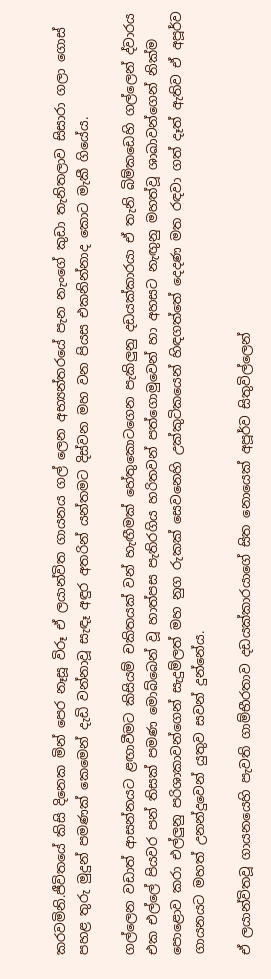කරවමිනි.ජීවිතයේ කිසි දිනෙක මින් පෙර නෑසූ විරූ ඒ ලයාන්විත ගායනය ගල් ලෙන අභ්‍යන්තරයේ පැන නැංගේ කුඩා තැනිතලාව සිසාරා ගලා ගොස් පහළ තුරු මුදුන් පමණක් කෙමෙන් දැඩි වන්නාවූ සැඳෑ අඳුර අතරින් යන්තමට දිස්වන මහ වන පියස එකනින්නාද කොට මැකී ගියේය.

ගල්ලෙන වඩාත් ආසන්නයට ළඟාවීමට කිසියම් චකිතයක් වන් හැඟීමක් හේතුකොටගෙන පැකිලුනු දඩයක්කාරයා ඒ තැනි බිම්කඩෙහි ගල්ලෙන් ද්වාරය එක එල්ලේ පියවර පන් තිසක් පමණ මොබ්බෙන් වූ හාත්පස පැතිරගිය හරිතවන් පත්ගොමුවෙන් හා අහසට නැඟුනු මහත්වූ ශාඛාවන්ගෙන් නික්ම පොළොව කරා එල්ලුනු පරිශාකාවන්ගෙන් සැදුම්ලත් මහ නුග රුකක් සෙවනෙහි උක්කුටිකයෙන් හිඳගත්තේ දෙදණ මත රඳවා ගත් දෑත් ඇතිව ඒ අපූර්ව ගායනයට මහත් උනන්දුවෙන් යුතුව සවන් දුන්නේය.

ඒ ලයාන්විතවූ ගායනයෙහි පැවති ගාම්භීරතාව දඩයක්කාරයාගේ සිත නොයෙක් අපූර්ව සිතුවිල්ලෙන්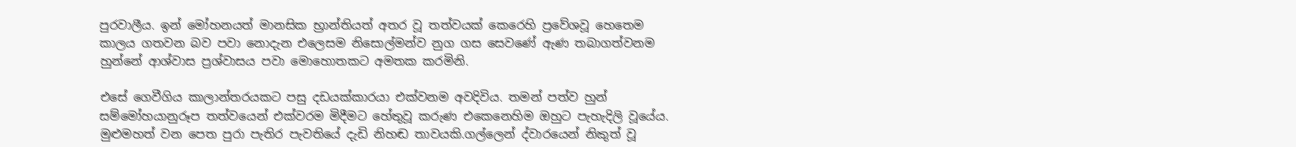පුරවාලීය. ඉන් මෝහනයත් මානසික භ්‍රාන්තියත් අතර වූ තත්වයක් කෙරෙහි ප්‍රවේශවූ හෙතෙම කාලය ගතවන බව පවා නොදැන එලෙසම නිසොල්මන්ව නුග ගස සෙවණේ ඇණ තබාගත්වනම හුන්නේ ආශ්වාස ප්‍රශ්වාසය පවා මොහොතකට අමතක කරමිනි.

එසේ ගෙවීගිය කාලාන්තරයකට පසු දඩයක්කාරයා එක්වනම අවදිවිය. තමන් පත්ව හුන් සම්මෝහයානුරූප තත්වයෙන් එක්වරම මිදීමට හේතුවූ කරුණ එකෙනෙහිම ඔහුට පැහැදිලි වූයේය. මුළුමහත් වන පෙත පුරා පැතිර පැවතියේ දැඩි නිහඬ තාවයකි.ගල්ලෙන් ද්වාරයෙන් නිකුත් වූ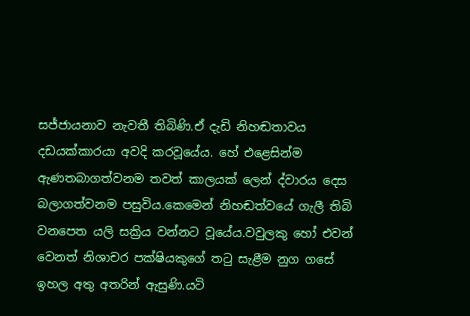සජ්ජායනාව නැවතී තිබිණි.ඒ දැඩි නිහඬතාවය දඩයක්කාරයා අවදි කරවූයේය. හේ එළෙසින්ම ඇණතබාගත්වනම තවත් කාලයක් ලෙන් ද්වාරය දෙස බලාගත්වනම පසුවිය.කෙමෙන් නිහඬත්වයේ ගැලී තිබි වනපෙත යලි සක්‍රිය වන්නට වූයේය.වවුලකු හෝ එවන් වෙනත් නිශාචර පක්ෂියකුගේ තටු සැළීම නුග ගසේ ඉහල අතු අතරින් ඇසුණි.යටි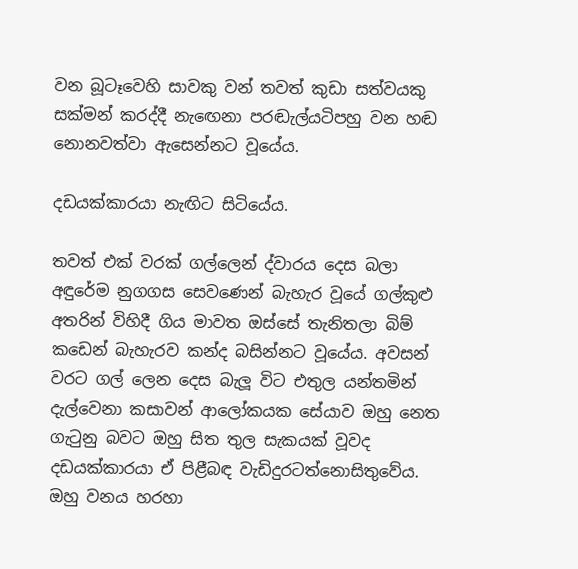වන බූටෑවෙහි සාවකු වන් තවත් කුඩා සත්වයකු සක්මන් කරද්දී නැඟෙනා පරඬැල්යටිපහු වන හඬ නොනවත්වා ඇසෙන්නට වූයේය.

දඩයක්කාරයා නැඟිට සිටියේය.

තවත් එක් වරක් ගල්ලෙන් ද්වාරය දෙස බලා අඳුරේම නුගගස සෙවණෙන් බැහැර වූයේ ගල්කුළු අතරින් විහිදී ගිය මාවත ඔස්සේ තැනිතලා බිම් කඩෙන් බැහැරව කන්ද බසින්නට වූයේය. අවසන් වරට ගල් ලෙන දෙස බැලූ විට එතුල යන්තමින් දැල්වෙනා කසාවන් ආලෝකයක සේයාව ඔහු නෙත ගැටුනු බවට ඔහු සිත තුල සැකයක් වූවද දඩයක්කාරයා ඒ පිළීබඳ වැඩිදුරටත්නොසිතුවේය. ඔහු වනය හරහා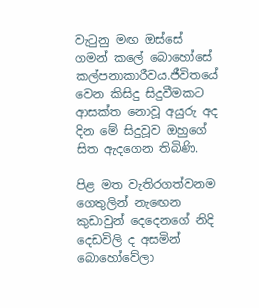වැටුනු මඟ ඔස්සේ ගමන් කලේ බොහෝසේ කල්පනාකාරීවය.ජීවිතයේ වෙන කිසිදු සිදුවීමකට ආසක්ත නොවූ අයුරු අද දින මේ සිදුවූව ඔහුගේ සිත ඇදගෙන තිබිණි.

පිළ මත වැතිරගත්වනම ගෙතුලින් නැඟෙන කුඩාවුන් දෙදෙනගේ නිදි දෙඩවිලි ද අසමින් බොහෝවේලා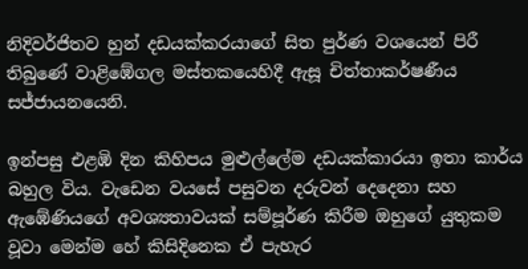නිදිවර්ජිතව හුන් දඩයක්කරයාගේ සිත පුර්ණ වශයෙන් පිරී තිබුණේ වාළිඹේගල මස්තකයෙහිදී ඇසූ චිත්තාකර්ෂණීය සජ්ජායනයෙනි.

ඉන්පසු එළඹි දින කිහිපය මුළුල්ලේම දඩයක්කාරයා ඉතා කාර්ය බහුල විය. වැඩෙන වයසේ පසුවන දරුවන් දෙදෙනා සහ ඇඹේණියගේ අවශ්‍යතාවයක් සම්පූර්ණ කිරීම ඔහුගේ යුතුකම වූවා මෙන්ම හේ කිසිදිනෙක ඒ පැහැර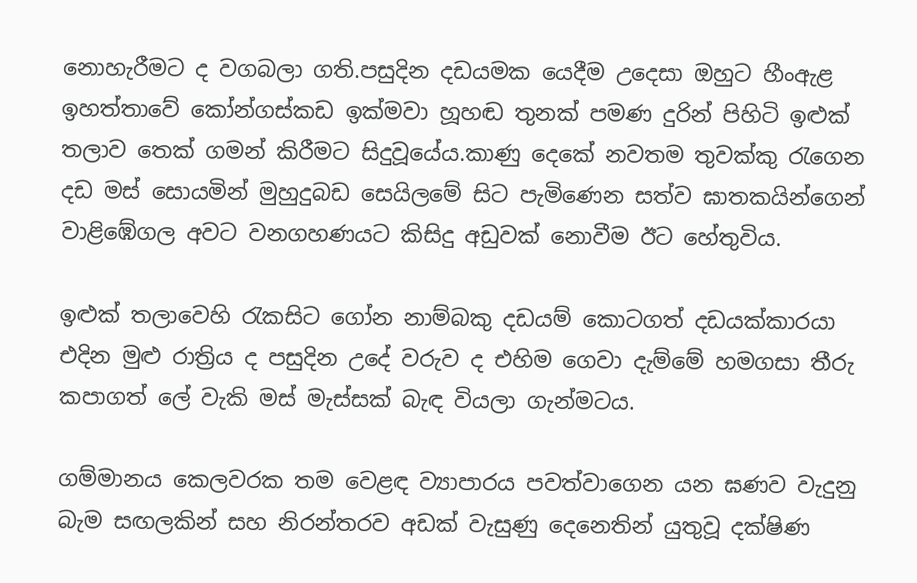නොහැරීමට ද වගබලා ගති.පසුදින දඩයමක යෙදීම උදෙසා ඔහුට හීංඇළ ඉහත්තාවේ කෝන්ගස්කඩ ඉක්මවා හූහඬ තුනක් පමණ දුරින් පිහිටි ඉළුක් තලාව තෙක් ගමන් කිරීමට සිදුවූයේය.කාණු දෙකේ නවතම තුවක්කු රැගෙන දඩ මස් සොයමින් මුහුදුබඩ සෙයිලමේ සිට පැමිණෙන සත්ව ඝාතකයින්ගෙන් වාළිඹේගල අවට වනගහණයට කිසිදු අඩුවක් නොවීම ඊට හේතුවිය.

ඉළුක් තලාවෙහි රැකසිට ගෝන නාම්බකු දඩයම් කොටගත් දඩයක්කාරයා එදින මුළු රාත්‍රිය ද පසුදින උදේ වරුව ද එහිම ගෙවා දැම්මේ හමගසා තීරු කපාගත් ලේ වැකි මස් මැස්සක් බැඳ වියලා ගැන්මටය.

ගම්මානය කෙලවරක තම වෙළඳ ව්‍යාපාරය පවත්වාගෙන යන ඝණව වැදුනු බැම සඟලකින් සහ නිරන්තරව අඩක් වැසුණු දෙනෙතින් යුතුවූ දක්ෂිණ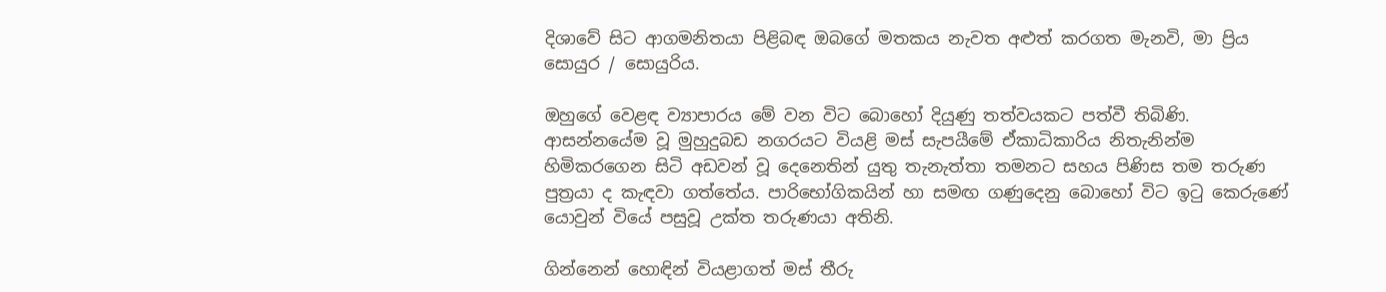දිශාවේ සිට ආගමනිතයා පිළිබඳ ඔබගේ මතකය නැවත අළුත් කරගත මැනවි, මා ප්‍රිය සොයුර / සොයුරිය.

ඔහුගේ වෙළඳ ව්‍යාපාරය මේ වන විට බොහෝ දියුණු තත්වයකට පත්වී තිබිණි. ආසන්නයේම වූ මුහුදුබඩ නගරයට වියළි මස් සැපයීමේ ඒකාධිකාරිය නිතැනින්ම හිමිකරගෙන සිටි අඩවන් වූ දෙනෙතින් යුතු තැනැත්තා තමනට සහය පිණිස තම තරුණ පුත්‍රයා ද කැඳවා ගත්තේය. පාරිභෝගිකයින් හා සමඟ ගණුදෙනු බොහෝ විට ඉටු කෙරුණේ යොවුන් වියේ පසුවූ උක්ත තරුණයා අතිනි.

ගින්නෙන් හොඳින් වියළාගත් මස් තීරු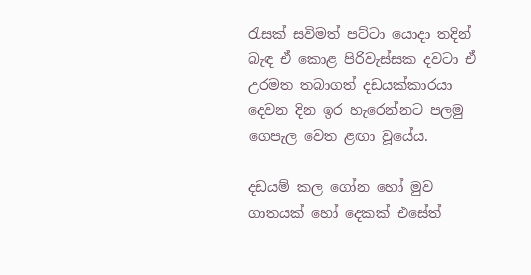රැසක් සවිමත් පට්ටා යොදා තදින් බැඳ ඒ කොළ පිරිවැස්සක දවටා ඒ උරමත තබාගත් දඩයක්කාරයා දෙවන දින ඉර හැරෙන්නට පලමු ගෙපැල වෙත ළඟා වූයේය.

දඩයම් කල ගෝන හෝ මුව ගාතයක් හෝ දෙකක් එසේත්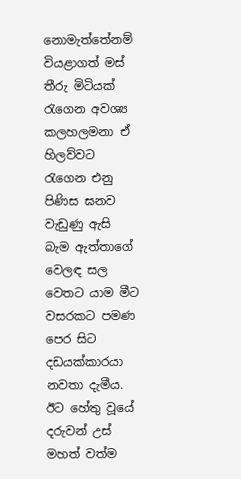නොමැත්තේනම් වියළාගත් මස් තීරු මිටියක් රැගෙන අවශ්‍ය කලහලමනා ඒ හිලව්වට රැගෙන එනු පිණිස ඝනව වැඩුණු ඇසි බැම ඇත්තාගේ වෙලඳ සල වෙතට යාම මීට වසරකට පමණ පෙර සිට දඩයක්කාරයා නවතා දැමීය. ඊට හේතු වූයේ දරුවන් උස් මහත් වත්ම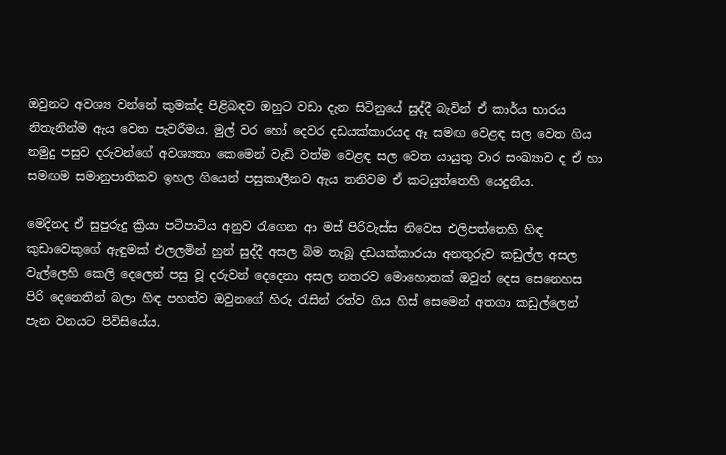ඔවුනට අවශ්‍ය වන්නේ කුමක්ද පිළිබඳව ඔහුට වඩා දැන සිටිනුයේ සුද්දී බැවින් ඒ කාර්ය භාරය නිතැනින්ම ඇය වෙත පැවරීමය. මුල් වර හෝ දෙවර දඩයක්කාරයද ඈ සමඟ වෙළඳ සල වෙත ගිය නමුදු පසුව දරුවන්ගේ අවශ්‍යතා කෙමෙන් වැඩි වත්ම වෙළඳ සල වෙත යායුතු වාර සංඛ්‍යාව ද ඒ හා සමඟම සමානුපාතිකව ඉහල ගියෙන් පසුකාලීනව ඇය තනිවම ඒ කටයුත්තෙහි යෙදුනීය.

මෙදිනද ඒ සුපුරුදු ක්‍රියා පටිපාටිය අනුව රැගෙන ආ මස් පිරිවැස්ස නිවෙස එලිපත්තෙහි හිඳ කුඩාවෙකුගේ ඇඳුමක් එලලමින් හුන් සුද්දී අසල බිම තැබූ දඩයක්කාරයා අනතුරුව කඩුල්ල අසල වැල්ලෙහි කෙලි දෙලෙන් පසු වූ දරුවන් දෙදෙනා අසල නතරව මොහොතක් ඔවුන් දෙස සෙනෙහස පිරි දෙනෙතින් බලා හිඳ පහත්ව ඔවුනගේ හිරු රැසින් රත්ව ගිය හිස් සෙමෙන් අතගා කඩුල්ලෙන් පැන වනයට පිවිසියේය.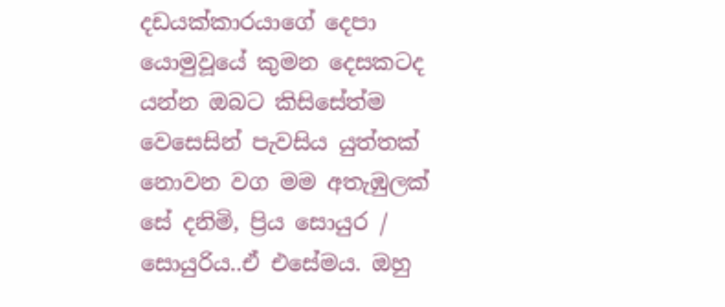දඩයක්කාරයාගේ දෙපා යොමුවූයේ කුමන දෙසකටද යන්න ඔබට කිසිසේත්ම වෙසෙසින් පැවසිය යුත්තක් නොවන වග මම අතැඹුලක් සේ දනිමි, ප්‍රිය සොයුර / සොයුරිය..ඒ එසේමය. ඔහු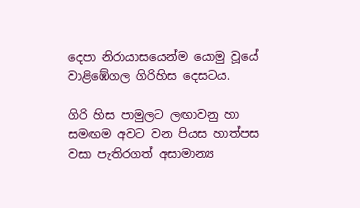දෙපා නිරායාසයෙන්ම යොමු වූයේ වාළිඹේගල ගිරිහිස දෙසටය.

ගිරි හිස පාමුලට ලඟාවනු හා සමඟම අවට වන පියස හාත්පස වසා පැතිරගත් අසාමාන්‍ය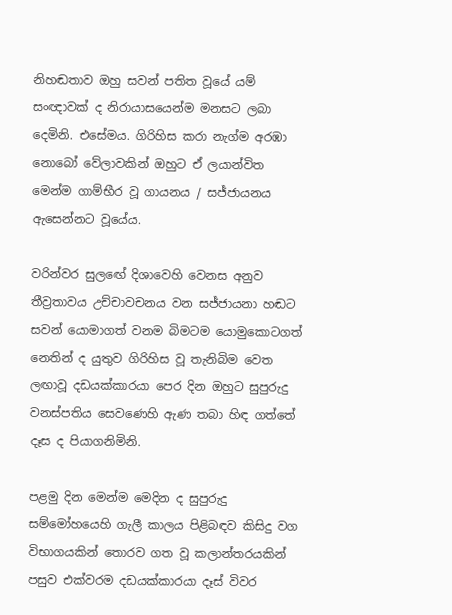නිහඬතාව ඔහු සවන් පතිත වූයේ යම් සංඥාවක් ද නිරායාසයෙන්ම මනසට ලබා දෙමිනි. එසේමය. ගිරිහිස කරා නැග්ම අරඹා නොබෝ වේලාවකින් ඔහුට ඒ ලයාන්විත මෙන්ම ගාම්භීර වූ ගායනය / සජ්ජායනය ඇසෙන්නට වූයේය.

වරින්වර සුලඟේ දිශාවෙහි වෙනස අනුව තීව්‍රතාවය උච්චාවචනය වන සජ්ජායනා හඬට සවන් යොමාගත් වනම බිමටම යොමුකොටගත් නෙතින් ද යුතුව ගිරිහිස වූ තැනිබිම වෙත ලඟාවූ දඩයක්කාරයා පෙර දින ඔහුට සුපුරුදු වනස්පතිය සෙවණෙහි ඇණ තබා හිඳ ගත්තේ දෑස ද පියාගනිමිනි.

පළමු දින මෙන්ම මෙදින ද සුපුරුදු සම්මෝහයෙහි ගැලී කාලය පිළිබඳව කිසිදු වග විභාගයකින් තොරව ගත වූ කලාන්තරයකින් පසුව එක්වරම දඩයක්කාරයා දෑස් විවර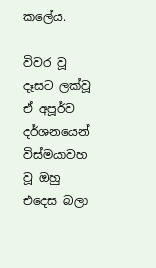කලේය.

විවර වූ දෑසට ලක්වූ ඒ අපූර්ව දර්ශනයෙන් විස්මයාවහ වූ ඔහු එදෙස බලා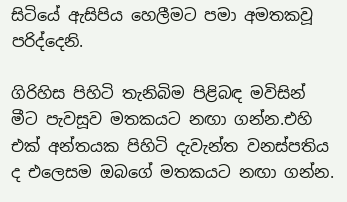සිටියේ ඇසිපිය හෙලීමට පමා අමතකවූ පරිද්දෙනි.

ගිරිහිස පිහිටි තැනිබිම පිළිබඳ මවිසින් මීට පැවසූව මතකයට නඟා ගන්න.එහි එක් අන්තයක පිහිටි දැවැන්ත වනස්පතිය ද එලෙසම ඔබගේ මතකයට නඟා ගන්න.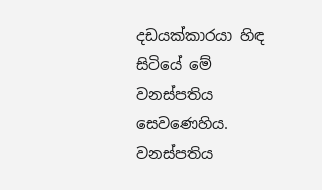දඩයක්කාරයා හිඳ සිටියේ මේ වනස්පතිය සෙවණෙහිය. වනස්පතිය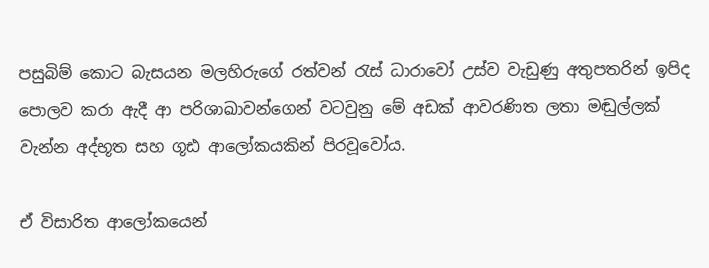පසුබිම් කොට බැසයන මලහිරුගේ රත්වන් රැස් ධාරාවෝ උස්ව වැඩුණු අතුපතරින් ඉපිද පොලව කරා ඇදී ආ පරිශාඛාවන්ගෙන් වටවුනු මේ අඩක් ආවරණිත ලතා මඬුල්ලක් වැන්න අද්භූත සහ ගූඪ ආලෝකයකින් පිරවූවෝය.

ඒ විසාරිත ආලෝකයෙන්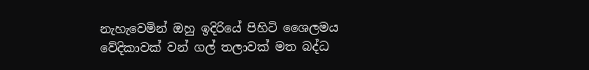නැහැවෙමින් ඔහු ඉදිරියේ පිහිටි ශෛලමය වේදිකාවක් වන් ගල් තලාවක් මත බද්ධ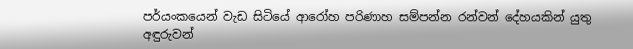පර්යංකයෙන් වැඩ සිටියේ ආරෝහ පරිණාහ සම්පන්න රන්වන් දේහයකින් යුතු අඳුරුවන්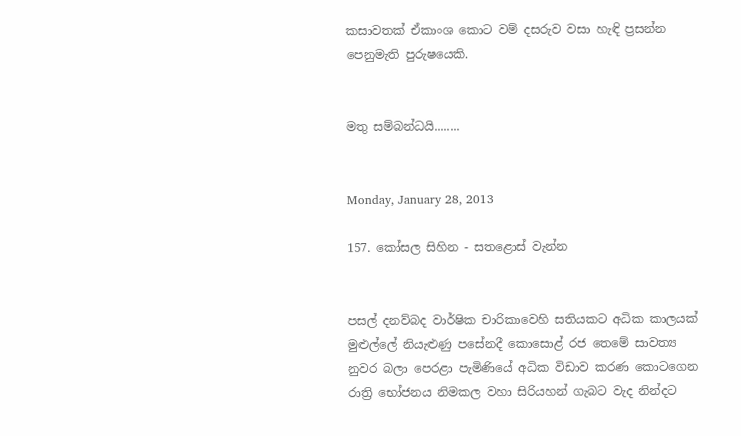කසාවතක් ඒකාංශ කොට වම් දසරුව වසා හැඳි ප්‍රසන්න පෙනුමැති පුරුෂයෙකි.


මතු සම්බන්ධයි........


Monday, January 28, 2013

157. කෝසල සිහින - සතළොස් වැන්න


පසල් දනව්බද වාර්ෂික චාරිකාවෙහි සතියකට අධික කාලයක් මුළුල්ලේ නියැළුණු පසේනදී කොසොළ් රජ තෙමේ සාවත්‍ය නුවර බලා පෙරළා පැමිණියේ අධික විඩාව කරණ කොටගෙන රාත්‍රි භෝජනය නිමකල වහා සිරියහන් ගැබට වැද නින්දට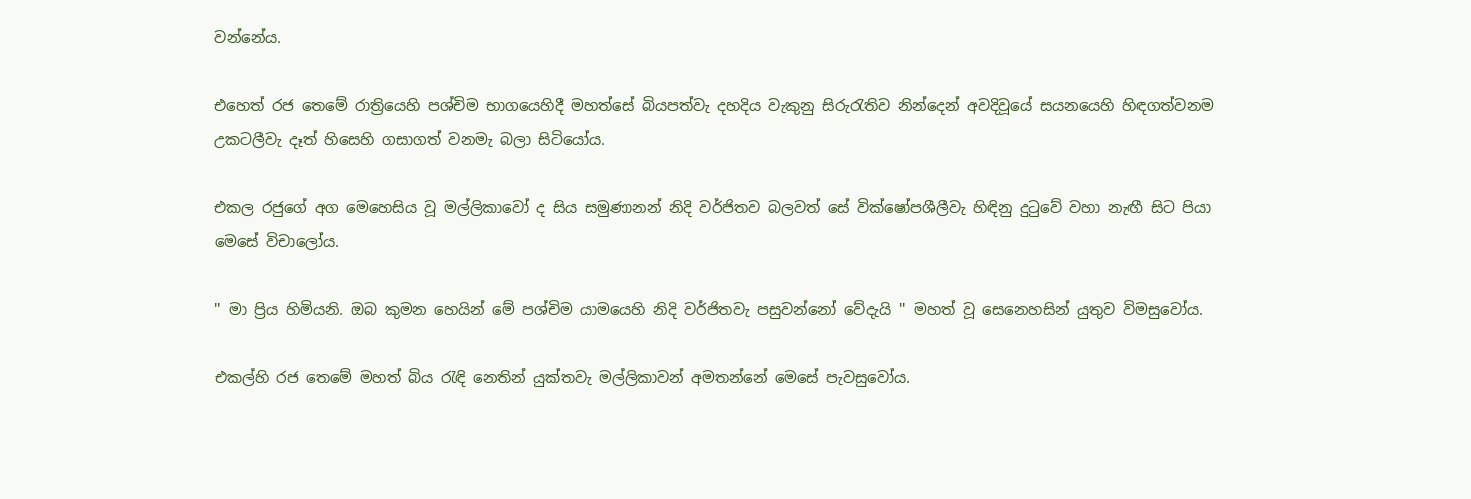වන්නේය.

එහෙත් රජ තෙමේ රාත්‍රියෙහි පශ්චිම භාගයෙහිදී මහත්සේ බියපත්වැ දහදිය වැකුනු සිරුරැතිව නින්දෙන් අවදිවූයේ සයනයෙහි හිඳගත්වනම උකටලීවැ දෑත් හිසෙහි ගසාගත් වනමැ බලා සිටියෝය.

එකල රජුගේ අග මෙහෙසිය වූ මල්ලිකාවෝ ද සිය සමුණානන් නිදි වර්ජිතව බලවත් සේ වික්ෂෝපශීලීවැ හිඳිනු දුටුවේ වහා නැඟී සිට පියා මෙසේ විචාලෝය.

'' මා ප්‍රිය හිමියනි. ඔබ කුමන හෙයින් මේ පශ්චිම යාමයෙහි නිදි වර්ජිතවැ පසුවන්නෝ වේදැයි '' මහත් වූ සෙනෙහසින් යුතුව විමසුවෝය.

එකල්හි රජ තෙමේ මහත් බිය රැඳි නෙතින් යුක්තවැ මල්ලිකාවන් අමතන්නේ මෙසේ පැවසුවෝය.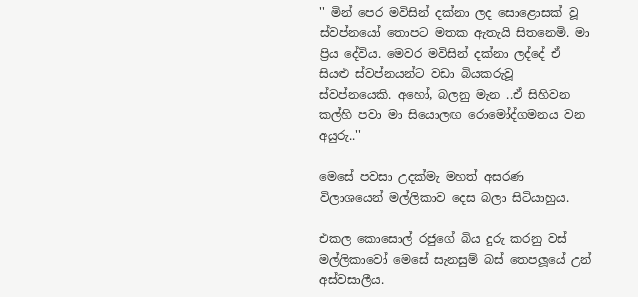'' මින් පෙර මවිසින් දක්නා ලද සොළොසක් වූ ස්වප්නයෝ තොපට මතක ඇතැයි සිතනෙමි. මා ප්‍රිය දේවිය. මෙවර මවිසින් දක්නා ලද්දේ ඒ සියළු ස්වප්නයන්ට වඩා බියකරුවූ ස්වප්නයෙකි. අහෝ, බලනු මැන ..ඒ සිහිවන කල්හි පවා මා සියොලඟ රොමෝද්ගමනය වන අයුරු..''

මෙසේ පවසා උදක්මැ මහත් අසරණ විලාශයෙන් මල්ලිකාව දෙස බලා සිටියාහුය.

එකල කොසොල් රජුගේ බිය දුරු කරනු වස් මල්ලිකාවෝ මෙසේ සැනසුම් බස් තෙපලූයේ උන් අස්වසාලීය.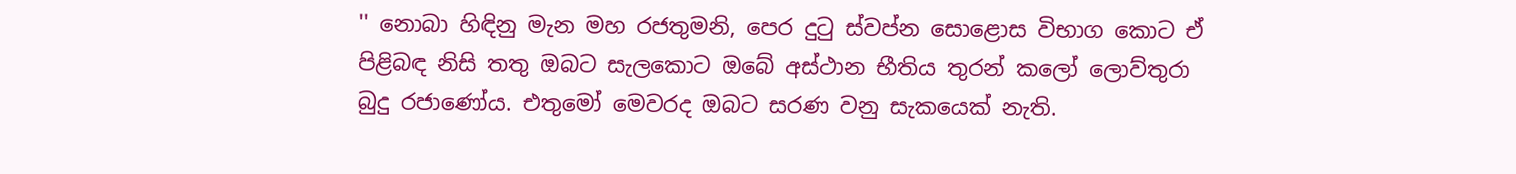'' නොබා හිඳිනු මැන මහ රජතුමනි, පෙර දුටු ස්වප්න සොළොස විභාග කොට ඒ පිළිබඳ නිසි තතු ඔබට සැලකොට ඔබේ අස්ථාන භීතිය තුරන් කලෝ ලොව්තුරා බුදු රජාණෝය. එතුමෝ මෙවරද ඔබට සරණ වනු සැකයෙක් නැති.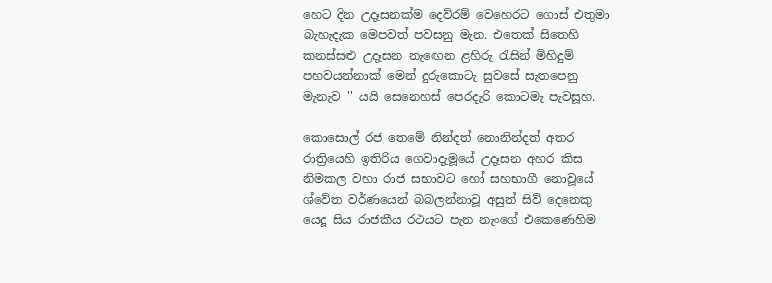හෙට දින උදෑසනක්ම දෙව්රම් වෙහෙරට ගොස් එතුමා බැහැදැක මෙපවත් පවසනු මැන. එතෙක් සිතෙහි කනස්සළු උදෑසන නැඟෙන ළහිරු රැසින් මිහිදුම් පහවයන්නාක් මෙන් දුරුකොටැ සුවසේ සැතපෙනු මැනැව '' යයි සෙනෙහස් පෙරදැරි කොටමැ පැවසූහ.

කොසොල් රජ තෙමේ නින්දත් නොනින්දත් අතර රාත්‍රියෙහි ඉතිරිය ගෙවාදැමූයේ උදෑසන අහර කිස නිමකල වහා රාජ සභාවට හෝ සහභාගී නොවූයේ ශ්වේත වර්ණයෙන් බබලන්නාවූ අසුන් සිව් දෙනෙකු යෙදූ සිය රාජකීය රථයට පැන නැංගේ එකෙණෙහිම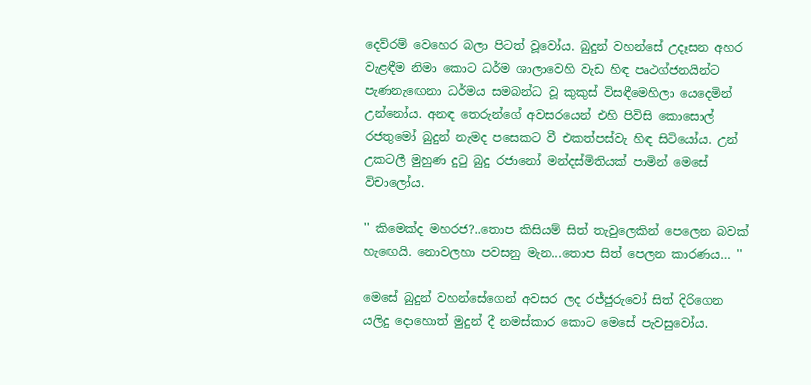දෙව්රම් වෙහෙර බලා පිටත් වූවෝය. බුදුන් වහන්සේ උදෑසන අහර වැළඳීම නිමා කොට ධර්ම ශාලාවෙහි වැඩ හිඳ පෘථග්ජනයින්ට පැණනැඟෙනා ධර්මය සමබන්ධ වූ කුකුස් විසඳීමෙහිලා යෙදෙමින් උන්නෝය. අනඳ තෙරුන්ගේ අවසරයෙන් එහි පිවිසි කොසොල් රජතුමෝ බුදුන් නැමද පසෙකට වී එකත්පස්වැ හිඳ සිටියෝය. උන් උකටලී මුහුණ දුටු බුදු රජානෝ මන්දස්මිතියක් පාමින් මෙසේ විචාලෝය.

'' කිමෙක්ද මහරජ?..තොප කිසියම් සිත් තැවුලෙකින් පෙලෙන බවක් හැඟෙයි. නොවලහා පවසනු මැන...තොප සිත් පෙලන කාරණය… ''

මෙසේ බුදුන් වහන්සේගෙන් අවසර ලද රජ්ජුරුවෝ සිත් දිරිගෙන යලිදු දොහොත් මුදුන් දී නමස්කාර කොට මෙසේ පැවසුවෝය.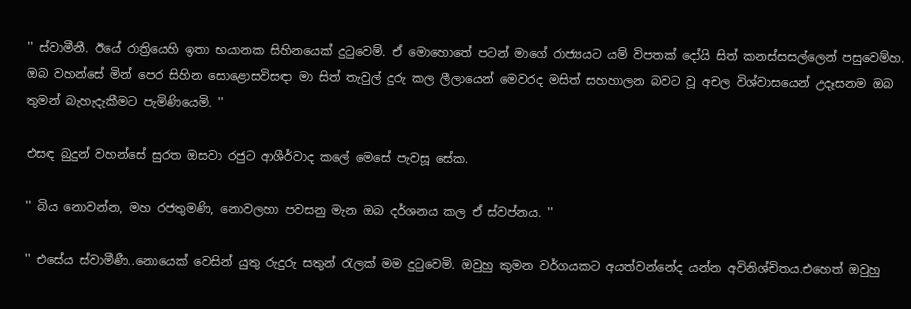'' ස්වාමීනී. ඊයේ රාත්‍රියෙහි ඉතා භයානක සිහිනයෙක් දුටුවෙම්. ඒ මොහොතේ පටන් මාගේ රාජ්‍යයට යම් විපතක් දෝයි සිත් කනස්සසල්ලෙන් පසුවෙම්හ. ඔබ වහන්සේ මින් පෙර සිහින සොළොසවිසඳා මා සිත් තැවුල් දුරු කල ලීලායෙන් මෙවරද මසිත් සහහාලන බවට වූ අචල විශ්වාසයෙන් උදෑසනම ඔබ තුමන් බැහැදැකීමට පැමිණියෙමි. ''

එසඳ බුදුන් වහන්සේ සුරත ඔසවා රජුට ආශීර්වාද කලේ මෙසේ පැවසූ සේක.

'' බිය නොවන්න, මහ රජතුමණි, නොවලහා පවසනු මැන ඔබ දර්ශනය කල ඒ ස්වප්නය. ''

'' එසේය ස්වාමීණී..නොයෙක් වෙසින් යුතු රුදුරු සතුන් රැලක් මම දුටුවෙමි. ඔවුහු කුමන වර්ගයකට අයත්වන්නේද යන්න අවිනිශ්චිතය.එහෙත් ඔවුහු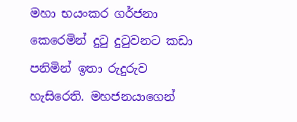මහා භයංකර ගර්ජනා කෙරෙමින් දුටු දුටුවනට කඩා පනිමින් ඉතා රුදුරුව හැසිරෙති. මහජනයාගෙන්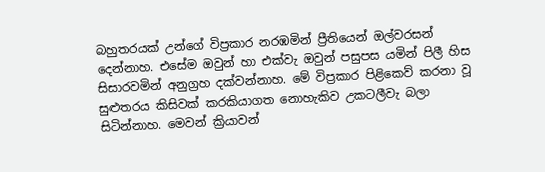බහුතරයක් උන්ගේ විප්‍රකාර නරඹමින් ප්‍රීතියෙන් ඔල්වරසන් දෙන්නාහ. එසේම ඔවුන් හා එක්වැ ඔවුන් පසුපස යමින් පිලී හිස සිසාරවමින් අනුග්‍රහ දක්වන්නාහ. මේ විප්‍රකාර පිළිකෙව් කරනා වූ සුළුතරය කිසිවක් කරකියාගත නොහැකිව උකටලීවැ බලා සිටින්නාහ. මෙවන් ක්‍රියාවන්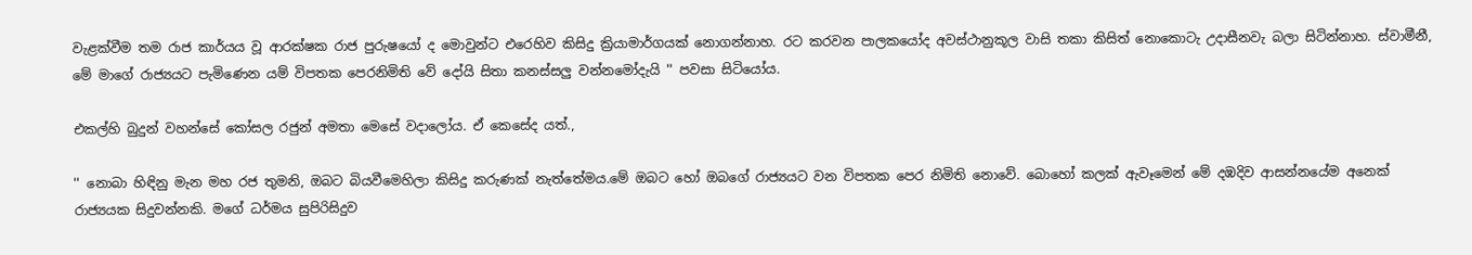වැළක්වීම තම රාජ කාර්යය වූ ආරක්ෂක රාජ පුරුෂයෝ ද මොවුන්ට එරෙහිව කිසිදු ක්‍රියාමාර්ගයක් නොගන්නාහ. රට කරවන පාලකයෝද අවස්ථානුකූල වාසි තකා කිසිත් නොකොටැ උදාසීනවැ බලා සිටින්නාහ. ස්වාමීනී, මේ මාගේ රාජ්‍යයට පැමිණෙන යම් විපතක පෙරනිමිති වේ දෝයි සිතා කනස්සලු වන්නමෝදැයි '' පවසා සිටියෝය.

එකල්හි බුදුන් වහන්සේ කෝසල රජුන් අමතා මෙසේ වදාලෝය. ඒ කෙසේද යත්.,

'' නොබා හිඳිනු මැන මහ රජ තුමනි, ඔබට බියවීමෙහිලා කිසිදු කරුණක් නැත්තේමය.මේ ඔබට හෝ ඔබගේ රාජ්‍යයට වන විපතක පෙර නිමිති නොවේ. බොහෝ කලක් ඇවෑමෙන් මේ දඹදිව ආසන්නයේම අනෙක් රාජ්‍යයක සිදුවන්නකි. මගේ ධර්මය සුපිරිසිදුව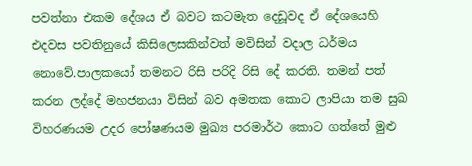පවත්නා එකම දේශය ඒ බවට කටමැත දෙඩූවද ඒ දේශයෙහි එදවස පවතිනුයේ කිසිලෙසකින්වත් මවිසින් වදාල ධර්මය නොවේ.පාලකයෝ තමනට රිසි පරිදි රිසි දේ කරති. තමන් පත් කරන ලද්දේ මහජනයා විසින් බව අමතක කොට ලාපියා තම සුඛ විහරණයම උදර පෝෂණයම මුඛ්‍ය පරමාර්ථ කොට ගත්තේ මුළු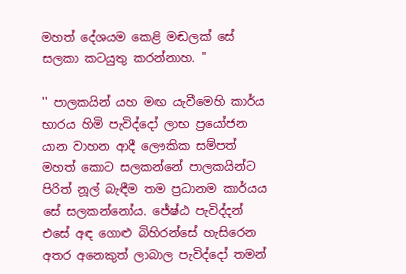මහත් දේශයම කෙළි මඬලක් සේ සලකා කටයුතු කරන්නාහ. ''

'' පාලකයින් යහ මඟ යැවීමෙහි කාර්ය භාරය හිමි පැවිද්දෝ ලාභ ප්‍රයෝජන යාන වාහන ආදී ලෞකික සම්පත් මහත් කොට සලකන්නේ පාලකයින්ට පිරිත් නූල් බැඳීම තම ප්‍රධානම කාර්යය සේ සලකන්නෝය. ජේෂ්ඨ පැවිද්දන් එසේ අඳ ගොළු බිහිරන්සේ හැසිරෙන අතර අනෙකුත් ලාබාල පැවිද්දෝ තමන්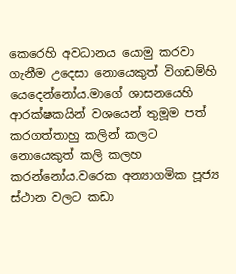කෙරෙහි අවධානය යොමු කරවා ගැනීම උදෙසා නොයෙකුත් විගඩම්හි යෙදෙන්නෝය.මාගේ ශාසනයෙහි ආරක්ෂකයින් වශයෙන් තුමූම පත් කරගත්තාහු කලින් කලට නොයෙකුත් කලි කලහ කරන්නෝය.වරෙක අන්‍යාගමික පූජ්‍ය ස්ථාන වලට කඩා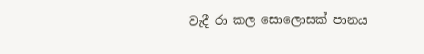වැදී රා කල සොලොසක් පානය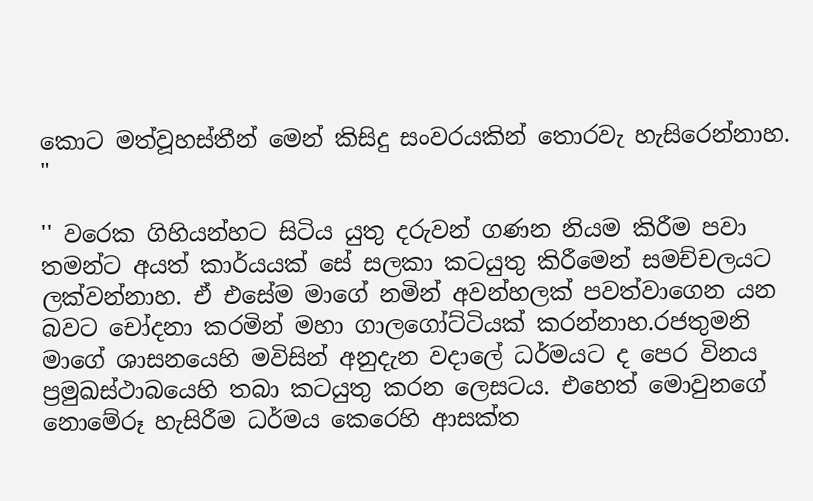කොට මත්වූහස්තීන් මෙන් කිසිදු සංවරයකින් තොරවැ හැසිරෙන්නාහ. "

'' වරෙක ගිහියන්හට සිටිය යුතු දරුවන් ගණන නියම කිරීම පවා තමන්ට අයත් කාර්යයක් සේ සලකා කටයුතු කිරීමෙන් සමච්චලයට ලක්වන්නාහ. ඒ එසේම මාගේ නමින් අවන්හලක් පවත්වාගෙන යන බවට චෝදනා කරමින් මහා ගාලගෝට්ටියක් කරන්නාහ.රජතුමනි මාගේ ශාසනයෙහි මවිසින් අනුදැන වදාලේ ධර්මයට ද පෙර විනය ප්‍රමුඛස්ථාබයෙහි තබා කටයුතු කරන ලෙසටය. එහෙත් මොවුනගේ නොමේරූ හැසිරීම ධර්මය කෙරෙහි ආසක්ත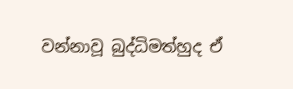වන්නාවූ බුද්ධිමත්හුද ඒ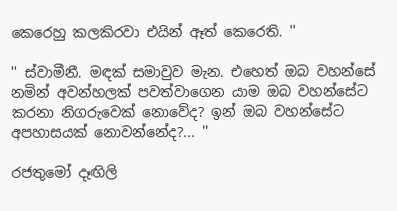කෙරෙහු කලකිරවා එයින් ඈත් කෙරෙති. ''

'' ස්වාමීනී. මඳක් සමාවුව මැන. එහෙත් ඔබ වහන්සේ නමින් අවන්හලක් පවත්වාගෙන යාම ඔබ වහන්සේට කරනා නිගරුවෙක් නොවේද? ඉන් ඔබ වහන්සේට අපහාසයක් නොවන්නේද?... ''

රජතුමෝ දෑඟිලි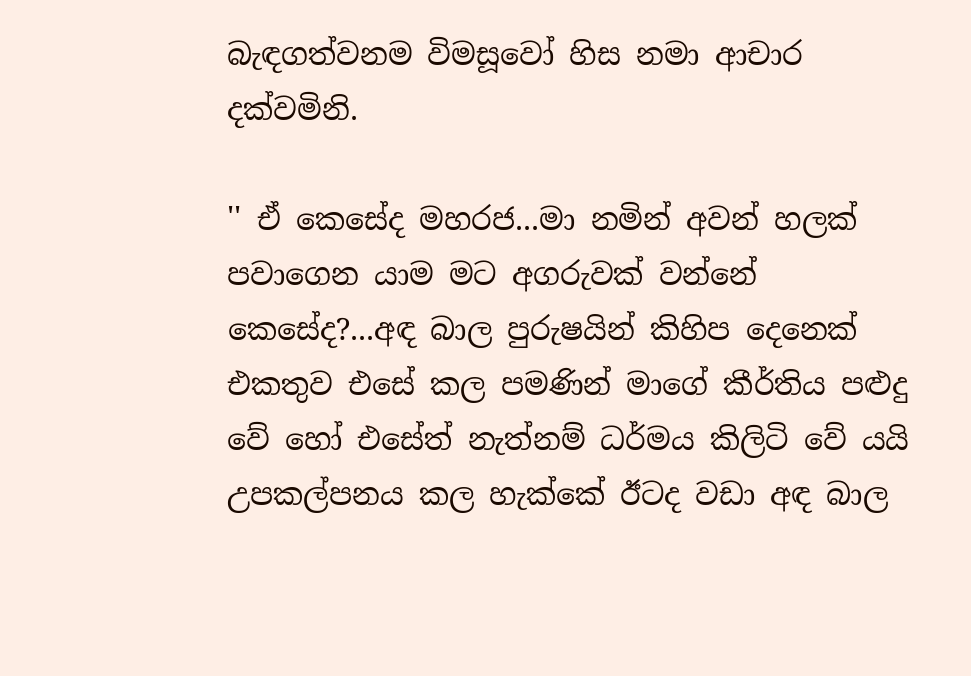බැඳගත්වනම විමසූවෝ හිස නමා ආචාර දක්වමිනි.

'' ඒ කෙසේද මහරජ...මා නමින් අවන් හලක් පවාගෙන යාම මට අගරුවක් වන්නේ කෙසේද?...අඳ බාල පුරුෂයින් කිහිප දෙනෙක් එකතුව එසේ කල පමණින් මාගේ කීර්තිය පළුදු වේ හෝ එසේත් නැත්නම් ධර්මය කිලිටි වේ යයි උපකල්පනය කල හැක්කේ ඊටද වඩා අඳ බාල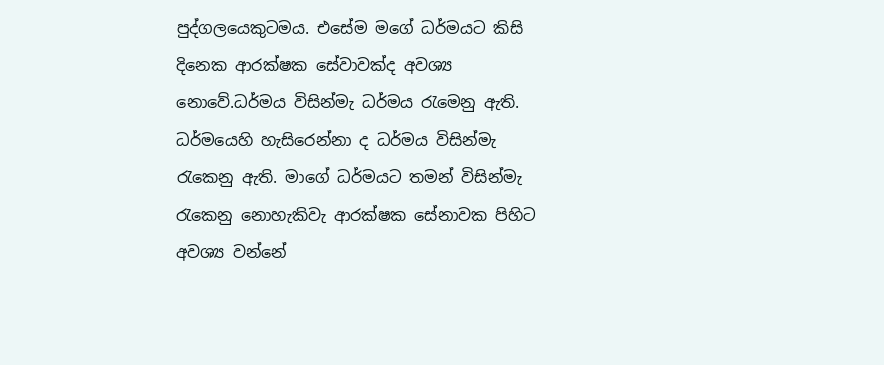පුද්ගලයෙකුටමය. එසේම මගේ ධර්මයට කිසි දිනෙක ආරක්ෂක සේවාවක්ද අවශ්‍ය නොවේ.ධර්මය විසින්මැ ධර්මය රැමෙනු ඇති. ධර්මයෙහි හැසිරෙන්නා ද ධර්මය විසින්මැ රැකෙනු ඇති. මාගේ ධර්මයට තමන් විසින්මැ රැකෙනු නොහැකිවැ ආරක්ෂක සේනාවක පිහිට අවශ්‍ය වන්නේ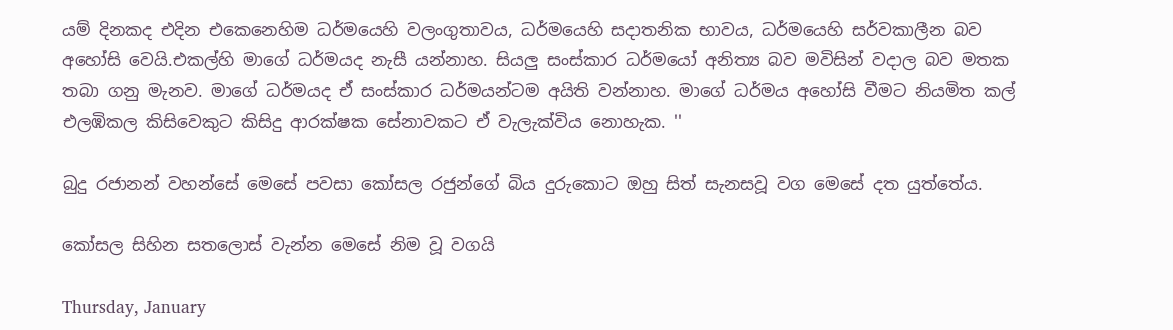යම් දිනකද එදින එකෙනෙහිම ධර්මයෙහි වලංගුතාවය, ධර්මයෙහි සදාතනික භාවය, ධර්මයෙහි සර්වකාලීන බව අහෝසි වෙයි.එකල්හි මාගේ ධර්මයද නැසී යන්නාහ. සියලු සංස්කාර ධර්මයෝ අනිත්‍ය බව මවිසින් වදාල බව මතක තබා ගනු මැනව. මාගේ ධර්මයද ඒ සංස්කාර ධර්මයන්ටම අයිති වන්නාහ. මාගේ ධර්මය අහෝසි වීමට නියමිත කල් එලඹිකල කිසිවෙකුට කිසිදු ආරක්ෂක සේනාවකට ඒ වැලැක්විය නොහැක. ''

බුදු රජානන් වහන්සේ මෙසේ පවසා කෝසල රජුන්ගේ බිය දුරුකොට ඔහු සිත් සැනසවූ වග මෙසේ දත යුත්තේය.

කෝසල සිහින සතලොස් වැන්න මෙසේ නිම වූ වගයි

Thursday, January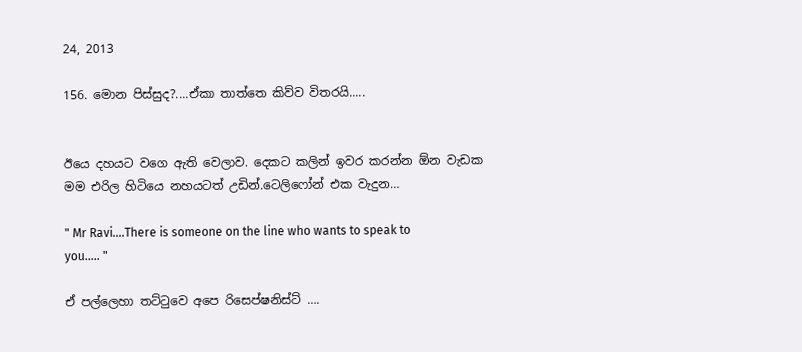24, 2013

156. මොන පිස්සුද?....ඒකා තාත්තෙ කිව්ව විතරයි.....


ඊයෙ දහයට වගෙ ඇති වෙලාව. දෙකට කලින් ඉවර කරන්න ඕන වැඩක මම එරිල හිටියෙ නහයටත් උඩින්.ටෙලිෆෝන් එක වැදුන…

" Mr Ravi….There is someone on the line who wants to speak to you..... "

ඒ පල්ලෙහා තට්ටුවෙ අපෙ රිසෙප්ෂනිස්ට් ….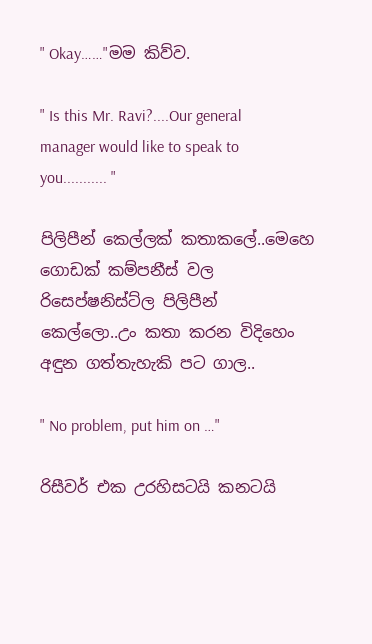" Okay……"මම කිව්ව.

" Is this Mr. Ravi?....Our general manager would like to speak to you........... "

පිලිපීන් කෙල්ලක් කතාකලේ..මෙහෙ ගොඩක් කම්පනීස් වල රිසෙප්ෂනිස්ට්ල පිලිපීන් කෙල්ලො..උං කතා කරන විදිහෙං අඳුන ගත්තැහැකි පට ගාල..

" No problem, put him on …"

රිසීවර් එක උරහිසටයි කනටයි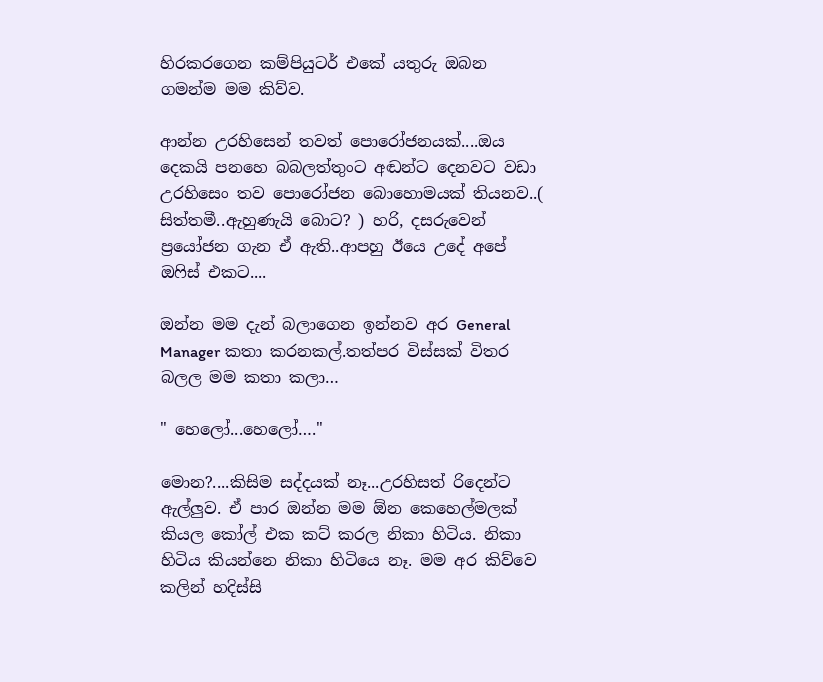හිරකරගෙන කම්පියුටර් එකේ යතුරු ඔබන ගමන්ම මම කිව්ව.

ආන්න උරහිසෙන් තවත් පොරෝජනයක්....ඔය දෙකයි පනහෙ බබලත්තුංට අඬන්ට දෙනවට වඩා උරහිසෙං තව පොරෝජන බොහොමයක් තියනව..( සිත්තමී..ඇහුණැයි බොට? ) හරි, දසරුවෙන් ප්‍රයෝජන ගැන ඒ ඇති..ආපහු ඊයෙ උදේ අපේ ඔෆිස් එකට....

ඔන්න මම දැන් බලාගෙන ඉන්නව අර General Manager කතා කරනකල්.තත්පර විස්සක් විතර බලල මම කතා කලා…

" හෙලෝ...හෙලෝ…."

මොන?....කිසිම සද්දයක් නෑ...උරහිසත් රිදෙන්ට ඇල්ලුව. ඒ පාර ඔන්න මම ඕන කෙහෙල්මලක් කියල කෝල් එක කට් කරල නිකා හිටිය. නිකා හිටිය කියන්නෙ නිකා හිටියෙ නෑ. මම අර කිව්වෙ කලින් හදිස්සි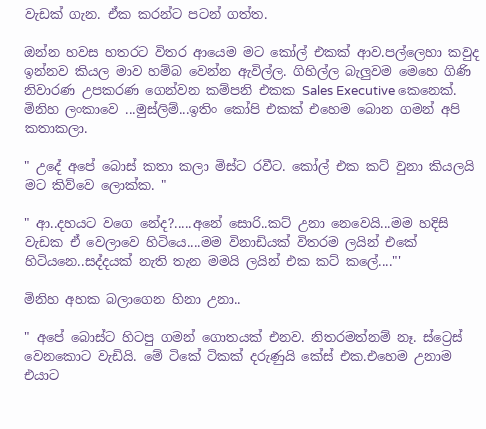වැඩක් ගැන. ඒක කරන්ට පටන් ගත්ත.

ඔන්න හවස හතරට විතර ආයෙම මට කෝල් එකක් ආව.පල්ලෙහා කවුද ඉන්නව කියල මාව හම්බ වෙන්න ඇවිල්ල. ගිහිල්ල බැලුවම මෙහෙ ගිණි නිවාරණ උපකරණ ගෙන්වන කම්පනි එකක Sales Executive කෙනෙක්. මිනිහ ලංකාවෙ ...මුස්ලිම්...ඉතිං කෝපි එකක් එහෙම බොන ගමන් අපි කතාකලා.

" උදේ අපේ බොස් කතා කලා මිස්ට රවීට. කෝල් එක කට් වුනා කියලයි මට කිව්වෙ ලොක්ක. "

" ආ..දහයට වගෙ නේද?.....අනේ සොරි..කට් උනා නෙවෙයි...මම හදිසි වැඩක ඒ වෙලාවෙ හිටියෙ....මම විනාඩියක් විතරම ලයින් එකේ හිටියනෙ..සද්දයක් නැති තැන මමයි ලයින් එක කට් කලේ...."'

මිනිහ අහක බලාගෙන හිනා උනා..

" අපේ බොස්ට හිටපු ගමන් ගොතයක් එනව. නිතරමත්නම් නෑ. ස්ට්‍රෙස් වෙනකොට වැඩියි. මේ ටිකේ ටිකක් දරුණුයි කේස් එක.එහෙම උනාම එයාට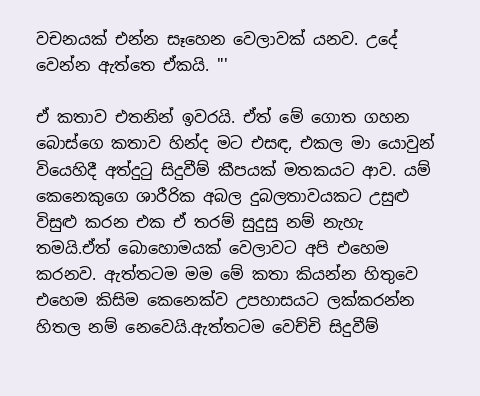වචනයක් එන්න සෑහෙන වෙලාවක් යනව. උදේ වෙන්න ඇත්තෙ ඒකයි. "'

ඒ කතාව එතනින් ඉවරයි. ඒත් මේ ගොත ගහන බොස්ගෙ කතාව හින්ද මට එසඳ, එකල මා යොවුන් වියෙහිදී අත්දුටු සිදුවීම් කීපයක් මතකයට ආව. යම් කෙනෙකුගෙ ශාරීරික අබල දුබලතාවයකට උසුළු විසුළු කරන එක ඒ තරම් සුදුසු නම් නැහැ තමයි.ඒත් බොහොමයක් වෙලාවට අපි එහෙම කරනව. ඇත්තටම මම මේ කතා කියන්න හිතුවෙ එහෙම කිසිම කෙනෙක්ව උපහාසයට ලක්කරන්න හිතල නම් නෙවෙයි.ඇත්තටම වෙච්චි සිදුවීම්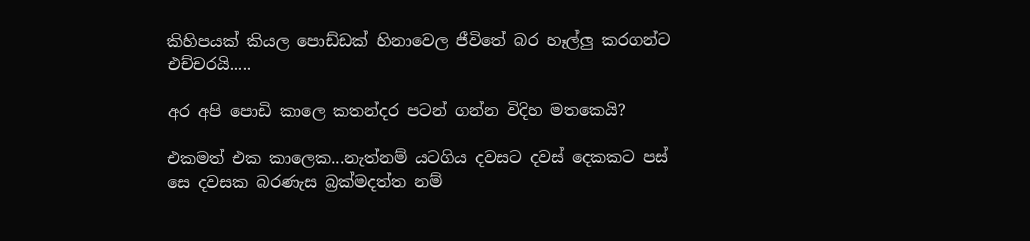කිහිපයක් කියල පොඩ්ඩක් හිනාවෙල ජීවිතේ බර හෑල්ලු කරගන්ට එච්චරයි.....

අර අපි පොඩි කාලෙ කතන්දර පටන් ගන්න විදිහ මතකෙයි?

එකමත් එක කාලෙක...නැත්නම් යටගිය දවසට දවස් දෙකකට පස් සෙ දවසක බරණැස බ්‍රක්මදත්ත නම්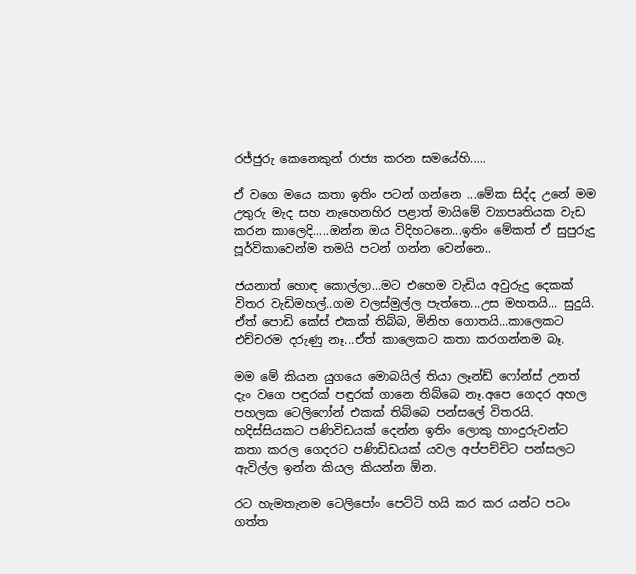රජ්ජුරු කෙනෙකුන් රාජ්‍ය කරන සමයේහි.....

ඒ වගෙ මයෙ කතා ඉතිං පටන් ගන්නෙ ...මේක සිද්ද උනේ මම උතුරු මැද සහ නැහෙනහිර පළාත් මායිමේ ව්‍යාපෘතියක වැඩ කරන කාලෙදි.....ඔන්න ඔය විදිහටනෙ...ඉතිං මේකත් ඒ සුපුරුදු පූර්විකාවෙන්ම තමයි පටන් ගන්න වෙන්නෙ..

ජයනාත් හොඳ කොල්ලා...මට එහෙම වැඩිය අවුරුදු දෙකක් විතර වැඩිමහල්..ගම වලස්මුල්ල පැත්තෙ...උස මහතයි... සුදුයි. ඒත් පොඩි කේස් එකක් තිබ්බ, මිනිහ ගොතයි...කාලෙකට එච්චරම දරුණු නෑ...ඒත් කාලෙකට කතා කරගන්නම බෑ.

මම මේ කියන යුගයෙ මොබයිල් තියා ලෑන්ඩ් ෆෝන්ස් උනත් දැං වගෙ පඳුරක් පඳුරක් ගානෙ තිබ්බෙ නෑ.අපෙ ගෙදර අහල පහලක ටෙලිෆෝන් එකක් තිබ්බෙ පන්සලේ විතරයි. හදිස්සියකට පණිවිඩයක් දෙන්න ඉතිං ලොකු හාංදුරුවන්ට කතා කරල ගෙදරට පණිඩිඩයක් යවල අප්පච්චිට පන්සලට ඇවිල්ල ඉන්න කියල කියන්න ඕන.

රට හැමතැනම ටෙලිපෝං පෙට්ටි හයි කර කර යන්ට පටං ගත්ත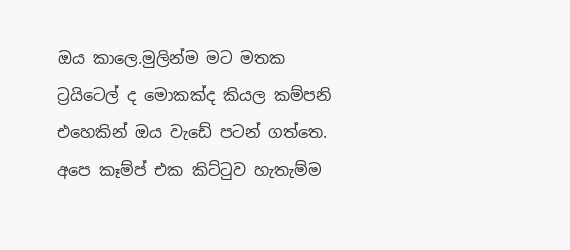ඔය කාලෙ.මුලින්ම මට මතක ට්‍රයිටෙල් ද මොකක්ද කියල කම්පනි එහෙකින් ඔය වැඩේ පටන් ගත්තෙ. අපෙ කෑම්ප් එක කිට්ටුව හැතැම්ම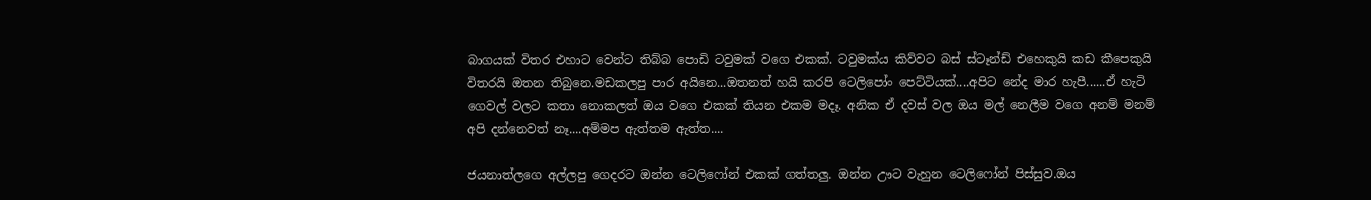බාගයක් විතර එහාට වෙන්ට තිබ්බ පොඩි ටවුමක් වගෙ එකක්. ටවුමක්ය කිව්වට බස් ස්ටෑන්ඩ් එහෙකුයි කඩ කීපෙකුයි විතරයි ඔතන තිබුනෙ.මඩකලපු පාර අයිනෙ...ඔතනත් හයි කරපි ටෙලිපෝං පෙට්ටියක්....අපිට නේද මාර හැපී......ඒ හැටි ගෙවල් වලට කතා නොකලත් ඔය වගෙ එකක් තියන එකම මදෑ. අනික ඒ දවස් වල ඔය මල් නෙලීම වගෙ අනම් මනම් අපි දන්නෙවත් නෑ....අම්මප ඇත්තම ඇත්ත....

ජයනාත්ලගෙ අල්ලපු ගෙදරට ඔන්න ටෙලිෆෝන් එකක් ගත්තලු. ඔන්න ඌට වැහුන ටෙලිෆෝන් පිස්සුව.ඔය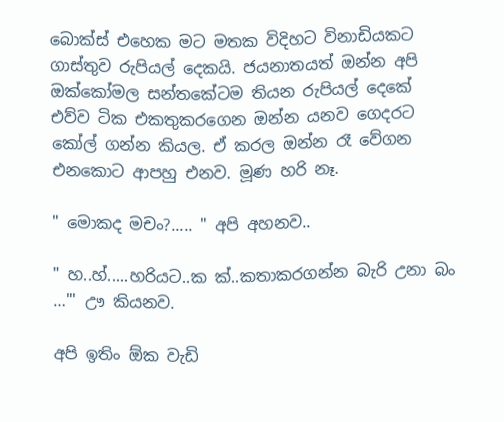බොක්ස් එහෙක මට මතක විදිහට විනාඩියකට ගාස්තුව රුපියල් දෙකයි. ජයනාතයත් ඔන්න අපි ඔක්කෝමල සන්තකේටම තියන රුපියල් දෙකේ එව්ව ටික එකතුකරගෙන ඔන්න යනව ගෙදරට කෝල් ගන්න කියල. ඒ කරල ඔන්න රෑ වේගන එනකොට ආපහු එනව. මූණ හරි නෑ.

" මොකද මචං?..... " අපි අහනව..

" හ..හ්.....හරියට..ක ක්..කතාකරගන්න බැරි උනා බං …"' ඌ කියනව.

අපි ඉතිං ඕක වැඩි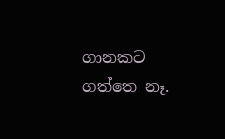ගානකට ගත්තෙ නෑ.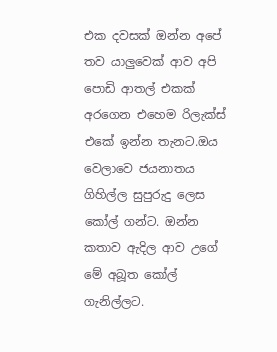එක දවසක් ඔන්න අපේ තව යාලුවෙක් ආව අපි පොඩි ආතල් එකක් අරගෙන එහෙම රිලැක්ස් එකේ ඉන්න තැනට.ඔය වෙලාවෙ ජයනාතය ගිහිල්ල සුපුරුදු ලෙස කෝල් ගන්ට. ඔන්න කතාව ඇදිල ආව උගේ මේ අබූත කෝල් ගැනිල්ලට.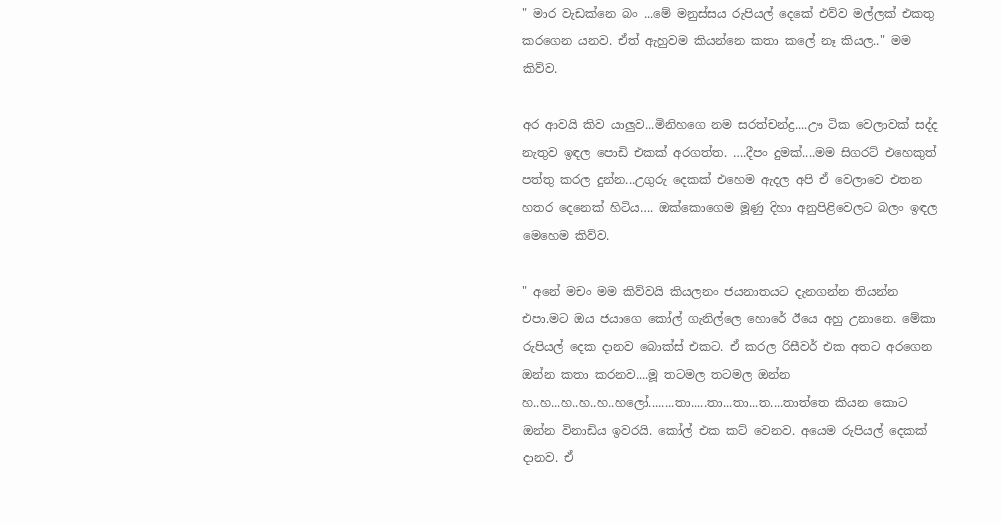" මාර වැඩක්නෙ බං ...මේ මනුස්සය රුපියල් දෙකේ එව්ව මල්ලක් එකතු කරගෙන යනව. ඒත් ඇහුවම කියන්නෙ කතා කලේ නෑ කියල.." මම කිව්ව.

අර ආවයි කිව යාලුව...මිනිහගෙ නම සරත්චන්ද්‍ර....ඌ ටික වෙලාවක් සද්ද නැතුව ඉඳල පොඩි එකක් අරගත්ත. ….දීපං දුමක්....මම සිගරට් එහෙකුත් පත්තු කරල දුන්න...උගුරු දෙකක් එහෙම ඇදල අපි ඒ වෙලාවෙ එතන හතර දෙනෙක් හිටිය…. ඔක්කොගෙම මූණු දිහා අනුපිළිවෙලට බලං ඉඳල මෙහෙම කිව්ව.

" අනේ මචං මම කිව්වයි කියලනං ජයනාතයට දැනගන්න තියන්න එපා.මට ඔය ජයාගෙ කෝල් ගැනිල්ලෙ හොරේ ඊයෙ අහු උනානෙ. මේකා රුපියල් දෙක දානව බොක්ස් එකට. ඒ කරල රිසීවර් එක අතට අරගෙන ඔන්න කතා කරනව....මූ තටමල තටමල ඔන්න හ..හ...හ..හ..හ..හලෝ........තා.....තා...තා...ත....තාත්තෙ කියන කොට ඔන්න විනාඩිය ඉවරයි. කෝල් එක කට් වෙනව. අයෙම රුපියල් දෙකක් දානව. ඒ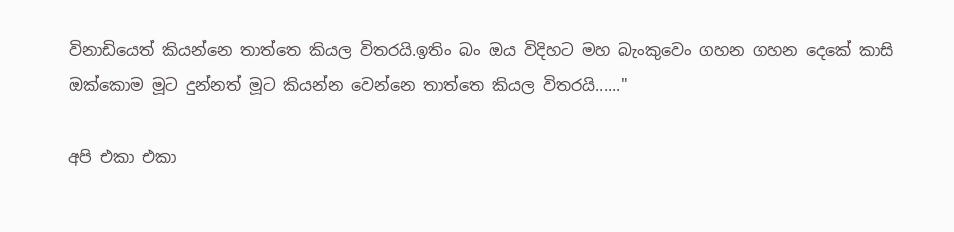විනාඩියෙත් කියන්නෙ තාත්තෙ කියල විතරයි.ඉතිං බං ඔය විදිහට මහ බැංකුවෙං ගහන ගහන දෙකේ කාසි ඔක්කොම මූට දුන්නත් මූට කියන්න වෙන්නෙ තාත්තෙ කියල විතරයි......"

අපි එකා එකා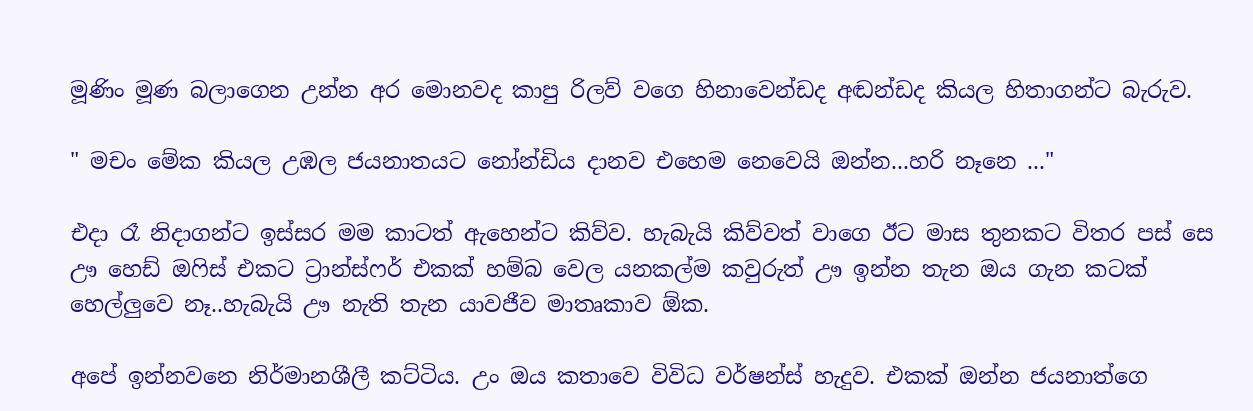මූණිං මූණ බලාගෙන උන්න අර මොනවද කාපු රිලව් වගෙ හිනාවෙන්ඩද අඬන්ඩද කියල හිතාගන්ට බැරුව.

" මචං මේක කියල උඹල ජයනාතයට නෝන්ඩිය දානව එහෙම නෙවෙයි ඔන්න...හරි නෑනෙ ..."

එදා රෑ නිදාගන්ට ඉස්සර මම කාටත් ඇහෙන්ට කිව්ව. හැබැයි කිව්වත් වාගෙ ඊට මාස තුනකට විතර පස් සෙ ඌ හෙඩ් ඔෆිස් එකට ට්‍රාන්ස්ෆර් එකක් හම්බ වෙල යනකල්ම කවුරුත් ඌ ඉන්න තැන ඔය ගැන කටක් හෙල්ලුවෙ නෑ..හැබැයි ඌ නැති තැන යාවජීව මාතෘකාව ඕක.

අපේ ඉන්නවනෙ නිර්මානශීලී කට්ටිය. උං ඔය කතාවෙ විවිධ වර්ෂන්ස් හැදුව. එකක් ඔන්න ජයනාත්ගෙ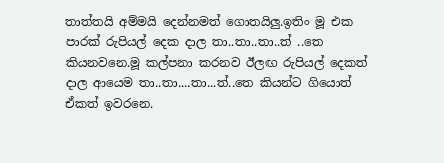තාත්තයි අම්මයි දෙන්නමත් ගොතයිලු.ඉතිං මූ එක පාරක් රුපියල් දෙක දාල තා..තා..තා..ත් ..තෙ කියනවනෙ.මූ කල්පනා කරනව ඊලඟ රුපියල් දෙකත් දාල ආයෙම තා..තා....තා...ත්..තෙ කියන්ට ගියොත් ඒකත් ඉවරනෙ.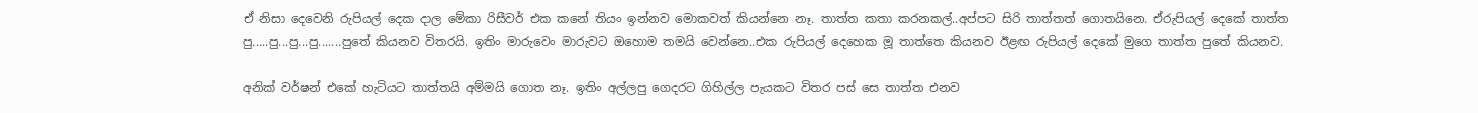ඒ නිසා දෙවෙනි රුපියල් දෙක දාල මේකා රිසීවර් එක කනේ තියං ඉන්නව මොකවත් කියන්නෙ නෑ. තාත්ත කතා කරනකල්..අප්පට සිරි තාත්තත් ගොතයිනෙ. ඒරුපියල් දෙකේ තාත්ත පු.....පු...පු...පු.......පුතේ කියනව විතරයි. ඉතිං මාරුවෙං මාරුවට ඔහොම තමයි වෙන්නෙ..එක රුපියල් දෙහෙක මූ තාත්තෙ කියනව ඊළඟ රුපියල් දෙකේ මුගෙ තාත්ත පුතේ කියනව.

අනික් වර්ෂන් එකේ හැටියට තාත්තයි අම්මයි ගොත නෑ. ඉතිං අල්ලපු ගෙදරට ගිහිල්ල පැයකට විතර පස් සෙ තාත්ත එනව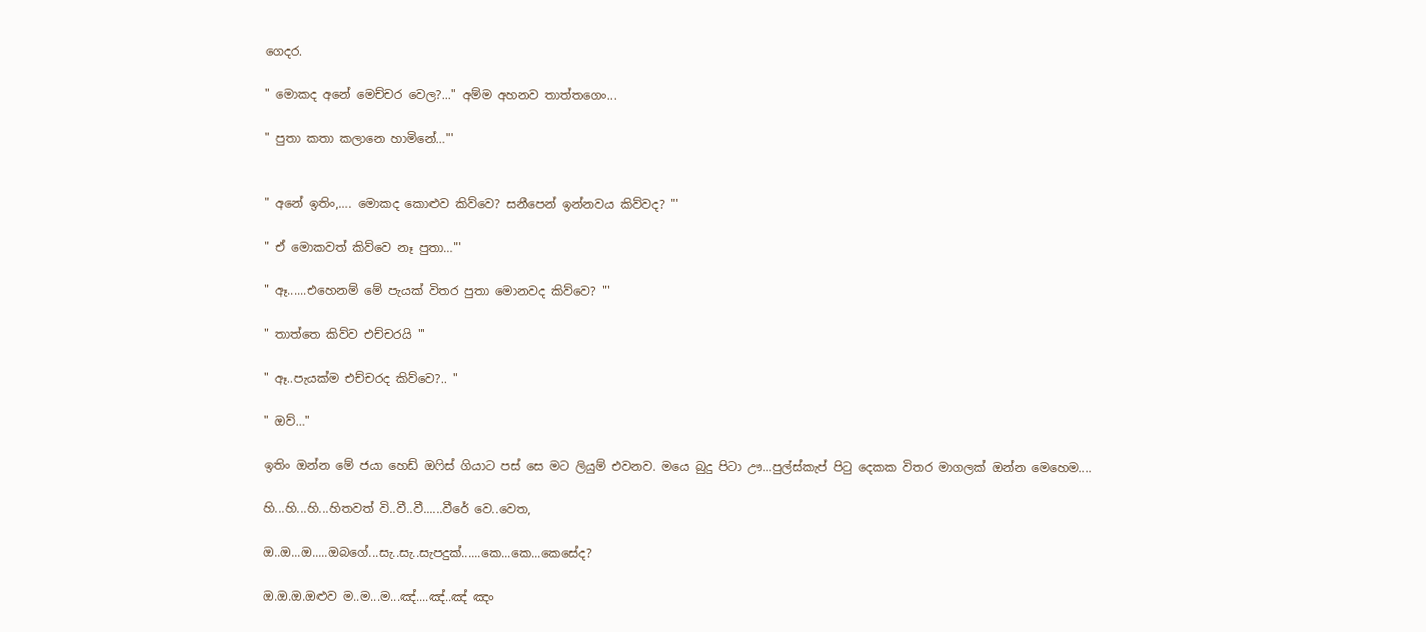ගෙදර.

" මොකද අනේ මෙච්චර වෙල?..." අම්ම අහනව තාත්තගෙං...

" පුතා කතා කලානෙ හාමිනේ…"'


" අනේ ඉතිං,…. මොකද කොළුව කිව්වෙ? සනීපෙන් ඉන්නවය කිව්වද? "'

" ඒ මොකවත් කිව්වෙ නෑ පුතා…"'

" ඈ......එහෙනම් මේ පැයක් විතර පුතා මොනවද කිව්වෙ? "'

" තාත්තෙ කිව්ව එච්චරයි "'

" ඈ..පැයක්ම එච්චරද කිව්වෙ?.. "

" ඔව්…"

ඉතිං ඔන්න මේ ජයා හෙඩ් ඔෆිස් ගියාට පස් සෙ මට ලියුම් එවනව. මයෙ බුදු පිටා ඌ...පුල්ස්කැප් පිටු දෙකක විතර මාගලක් ඔන්න මෙහෙම....

හි...හි...හි...හිතවත් වි..වී..වී......වීරේ වෙ..වෙත,

ඔ..ඔ...ඔ.....ඔබගේ...සැ..සැ..සැපදුක්......කෙ...කෙ...කෙසේද?

ඔ.ඔ.ඔ.ඔළුව ම..ම...ම...ඤ්....ඤ්..ඤ් ඤං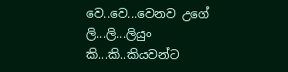වෙ..වෙ...වෙනව උගේ ලි...ලි...ලියුං කි...කි..කියවන්ට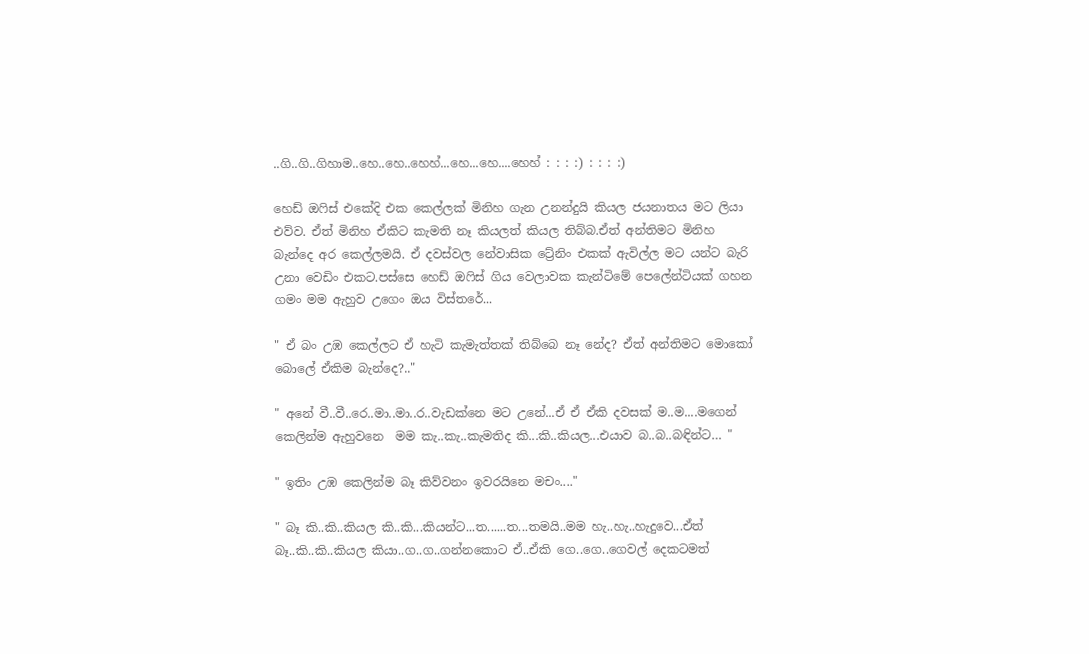..ගි..ගි..ගිහාම..හෙ..හෙ..හෙහ්...හෙ...හෙ....හෙහ් : : : :) : : : :)

හෙඩ් ඔෆිස් එකේදි එක කෙල්ලක් මිනිහ ගැන උනන්දුයි කියල ජයනාතය මට ලියා එව්ව. ඒත් මිනිහ ඒකිට කැමති නෑ කියලත් කියල තිබ්බ.ඒත් අන්තිමට මිනිහ බැන්දෙ අර කෙල්ලමයි. ඒ දවස්වල නේවාසික ට්‍රේනිං එකක් ඇවිල්ල මට යන්ට බැරි උනා වෙඩිං එකට.පස්සෙ හෙඩ් ඔෆිස් ගිය වෙලාවක කැන්ටිමේ පෙලේන්ටියක් ගහන ගමං මම ඇහුව උගෙං ඔය විස්තරේ...

" ඒ බං උඹ කෙල්ලට ඒ හැටි කැමැත්තක් තිබ්බෙ නෑ නේද? ඒත් අන්තිමට මොකෝ බොලේ ඒකිම බැන්දෙ?.."

" අනේ වී..වී..රෙ..මා..මා..ර..වැඩක්නෙ මට උනේ...ඒ ඒ ඒකි දවසක් ම..ම....මගෙන් කෙලින්ම ඇහුවනෙ  මම කැ..කැ..කැමතිද කි...කි..කියල...එයාව බ..බ..බඳින්ට… "

" ඉතිං උඹ කෙලින්ම බෑ කිව්වනං ඉවරයිනෙ මචං...."

" බෑ කි..කි..කියල කි..කි...කියන්ට...ත......ත...තමයි..මම හැ..හැ..හැදුවෙ...ඒත් බෑ..කි..කි..කියල කියා..ග..ග..ගන්නකොට ඒ..ඒකි ගෙ..ගෙ..ගෙවල් දෙකටමත්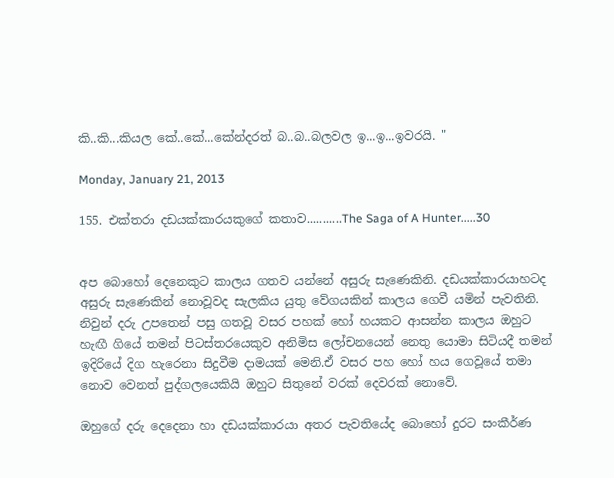කි..කි...කියල කේ..කේ...කේන්දරත් බ..බ..බලවල ඉ...ඉ...ඉවරයි. "

Monday, January 21, 2013

155. එක්තරා දඩයක්කාරයකුගේ කතාව...........The Saga of A Hunter.....30


අප බොහෝ දෙනෙකුට කාලය ගතව යන්නේ අසුරු සැණෙකිනි. දඩයක්කාරයාහටද අසුරු සැණෙකින් නොවූවද සැලකිය යුතු වේගයකින් කාලය ගෙවී යමින් පැවතිනි. නිවුන් දරු උපතෙන් පසු ගතවූ වසර පහක් හෝ හයකට ආසන්න කාලය ඔහුට හැඟී ගියේ තමන් පිටස්තරයෙකුව අනිමිස ලෝචනයෙන් නෙතු යොමා සිටියදී තමන් ඉදිරියේ දිග හැරෙනා සිදුවීම දාමයක් මෙනි.ඒ වසර පහ හෝ හය ගෙවූයේ තමා නොව වෙනත් පුද්ගලයෙකියි ඔහුට සිතුනේ වරක් දෙවරක් නොවේ.

ඔහුගේ දරු දෙදෙනා හා දඩයක්කාරයා අතර පැවතියේද බොහෝ දුරට සංකීර්ණ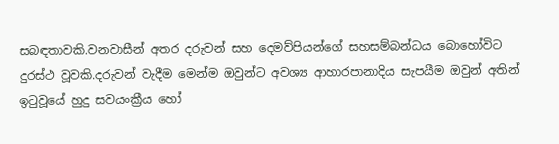සබඳතාවකි.වනවාසීන් අතර දරුවන් සහ දෙමව්පියන්ගේ සහසම්බන්ධය බොහෝවිට දුරස්ථ වූවකි.දරුවන් වැදීම මෙන්ම ඔවුන්ට අවශ්‍ය ආහාරපානාදිය සැපයීම ඔවුන් අතින් ඉටුවූයේ හුදු සවයංක්‍රීය හෝ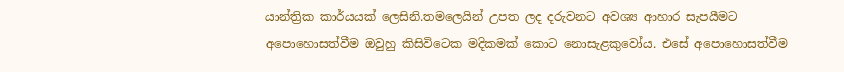යාන්ත්‍රික කාර්යයක් ලෙසිනි.තමලෙයින් උපත ලද දරුවනට අවශ්‍ය ආහාර සැපයීමට අපොහොසත්වීම ඔවුහු කිසිවිටෙක මදිකමක් කොට නොසැළකුවෝය. එසේ අපොහොසත්වීම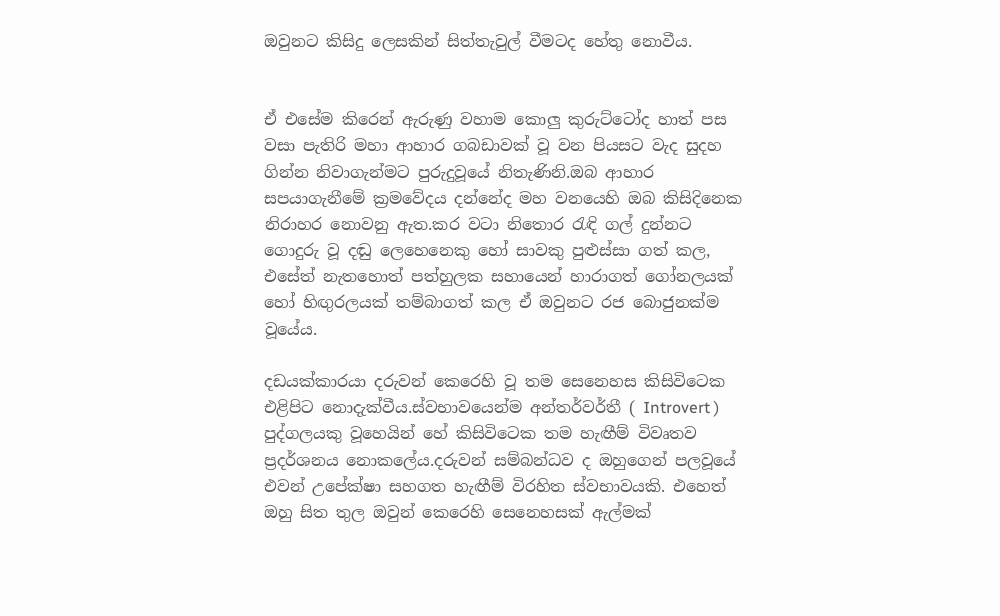ඔවුනට කිසිදු ලෙසකින් සිත්තැවුල් වීමටද හේතු නොවීය.


ඒ එසේම කිරෙන් ඇරුණු වහාම කොලු කුරුට්ටෝද හාත් පස වසා පැතිරි මහා ආහාර ගබඩාවක් වූ වන පියසට වැද සුදහ ගින්න නිවාගැන්මට පුරුදුවූයේ නිතැණිනි.ඔබ ආහාර සපයාගැනීමේ ක්‍රමවේදය දන්නේද මහ වනයෙහි ඔබ කිසිදිනෙක නිරාහර නොවනු ඇත.කර වටා නිතොර රැඳි ගල් දුන්නට ගොදුරු වූ දඬු ලෙහෙනෙකු හෝ සාවකු පුළුස්සා ගත් කල, එසේත් නැතහොත් පත්හුලක සහායෙන් හාරාගත් ගෝනලයක් හෝ හිඟුරලයක් තම්බාගත් කල ඒ ඔවුනට රජ බොජුනක්ම වූයේය.

දඩයක්කාරයා දරුවන් කෙරෙහි වූ තම සෙනෙහස කිසිවිටෙක එළිපිට නොදැක්වීය.ස්වභාවයෙන්ම අන්තර්වර්තී ( Introvert ) පුද්ගලයකු වූහෙයින් හේ කිසිවිටෙක තම හැඟීම් විවෘතව ප්‍රදර්ශනය නොකලේය.දරුවන් සම්බන්ධව ද ඔහුගෙන් පලවූයේ එවන් උපේක්ෂා සහගත හැඟීම් විරහිත ස්වභාවයකි. එහෙත් ඔහු සිත තුල ඔවුන් කෙරෙහි සෙනෙහසක් ඇල්මක්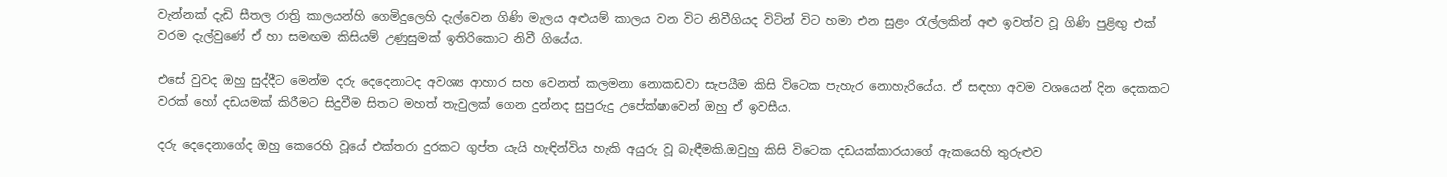වැන්නක් දැඩි සීතල රාත්‍රි කාලයන්හි ගෙමිදුලෙහි දැල්වෙන ගිණි මැලය අළුයම් කාලය වන විට නිවීගියද විටින් විට හමා එන සුළං රැල්ලකින් අළු ඉවත්ව වූ ගිණි පුළිඟු එක් වරම දැල්වුණේ ඒ හා සමඟම කිසියම් උණුසුමක් ඉතිරිකොට නිවී ගියේය.

එසේ වුවද ඔහු සුද්දීට මෙන්ම දරු දෙදෙනාටද අවශ්‍ය ආහාර සහ වෙනත් කලමනා නොකඩවා සැපයීම කිසි විටෙක පැහැර නොහැරියේය. ඒ සඳහා අවම වශයෙන් දින දෙකකට වරක් හෝ දඩයමක් කිරීමට සිදුවීම සිතට මහත් තැවුලක් ගෙන දුන්නද සුපුරුදු උපේක්ෂාවෙන් ඔහු ඒ ඉවසීය.

දරු දෙදෙනාගේද ඔහු කෙරෙහි වූයේ එක්තරා දුරකට ගුප්ත යැයි හැඳින්විය හැකි අයුරු වූ බැඳීමකි.ඔවුහු කිසි විටෙක දඩයක්කාරයාගේ ඇකයෙහි තුරුළුව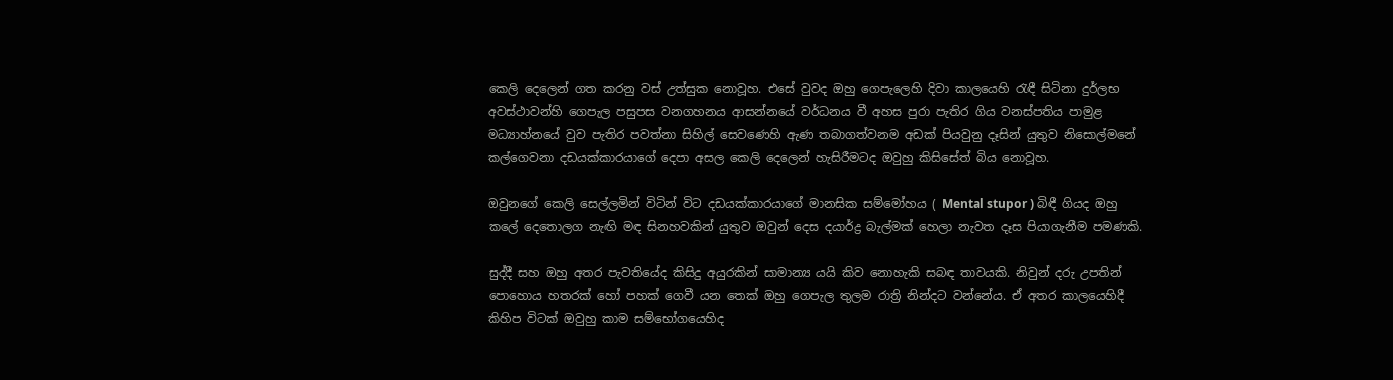කෙලි දෙලෙන් ගත කරනු වස් උත්සුක නොවූහ. එසේ වුවද ඔහු ගෙපැලෙහි දිවා කාලයෙහි රැඳී සිටිනා දුර්ලභ අවස්ථාවන්හි ගෙපැල පසුපස වනගහනය ආසන්නයේ වර්ධනය වී අහස පුරා පැතිර ගිය වනස්පතිය පාමුළ මධ්‍යාහ්නයේ වුව පැතිර පවත්නා සිහිල් සෙවණෙහි ඇණ තබාගත්වනම අඩක් පියවුනු දෑසින් යුතුව නිසොල්මනේ කල්ගෙවනා දඩයක්කාරයාගේ දෙපා අසල කෙලි දෙලෙන් හැසිරීමටද ඔවුහු කිසිසේත් බිය නොවූහ.

ඔවුනගේ කෙලි සෙල්ලමින් විටින් විට දඩයක්කාරයාගේ මානසික සම්මෝහය ( Mental stupor ) බිඳී ගියද ඔහු කලේ දෙතොලග නැඟි මඳ සිනහවකින් යුතුව ඔවුන් දෙස දයාර්ද්‍ර බැල්මක් හෙලා නැවත දෑස පියාගැනීම පමණකි.

සුද්දී සහ ඔහු අතර පැවතියේද කිසිදු අයුරකින් සාමාන්‍ය යයි කිව නොහැකි සබඳ තාවයකි. නිවුන් දරු උපතින් පොහොය හතරක් හෝ පහක් ගෙවී යන තෙක් ඔහු ගෙපැල තුලම රාත්‍රි නින්දට වන්නේය. ඒ අතර කාලයෙහිදී කිහිප විටක් ඔවුහු කාම සම්භෝගයෙහිද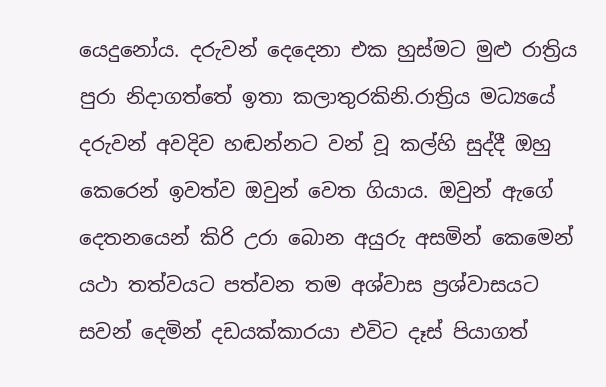යෙදුනෝය. දරුවන් දෙදෙනා එක හුස්මට මුළු රාත්‍රිය පුරා නිදාගත්තේ ඉතා කලාතුරකිනි.රාත්‍රිය මධ්‍යයේ දරුවන් අවදිව හඬන්නට වන් වූ කල්හි සුද්දී ඔහු කෙරෙන් ඉවත්ව ඔවුන් වෙත ගියාය. ඔවුන් ඇගේ දෙතනයෙන් කිරි උරා බොන අයුරු අසමින් කෙමෙන් යථා තත්වයට පත්වන තම අශ්වාස ප්‍රශ්වාසයට සවන් දෙමින් දඩයක්කාරයා එවිට දෑස් පියාගත්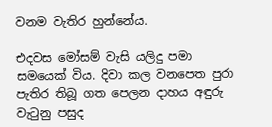වනම වැතිර හුන්නේය.

එදවස මෝසම් වැසි යලිදු පමා සමයෙක් විය. දිවා කල වනපෙත පුරා පැතිර තිබූ ගත පෙලන දාහය අඳුරු වැටුනු පසුද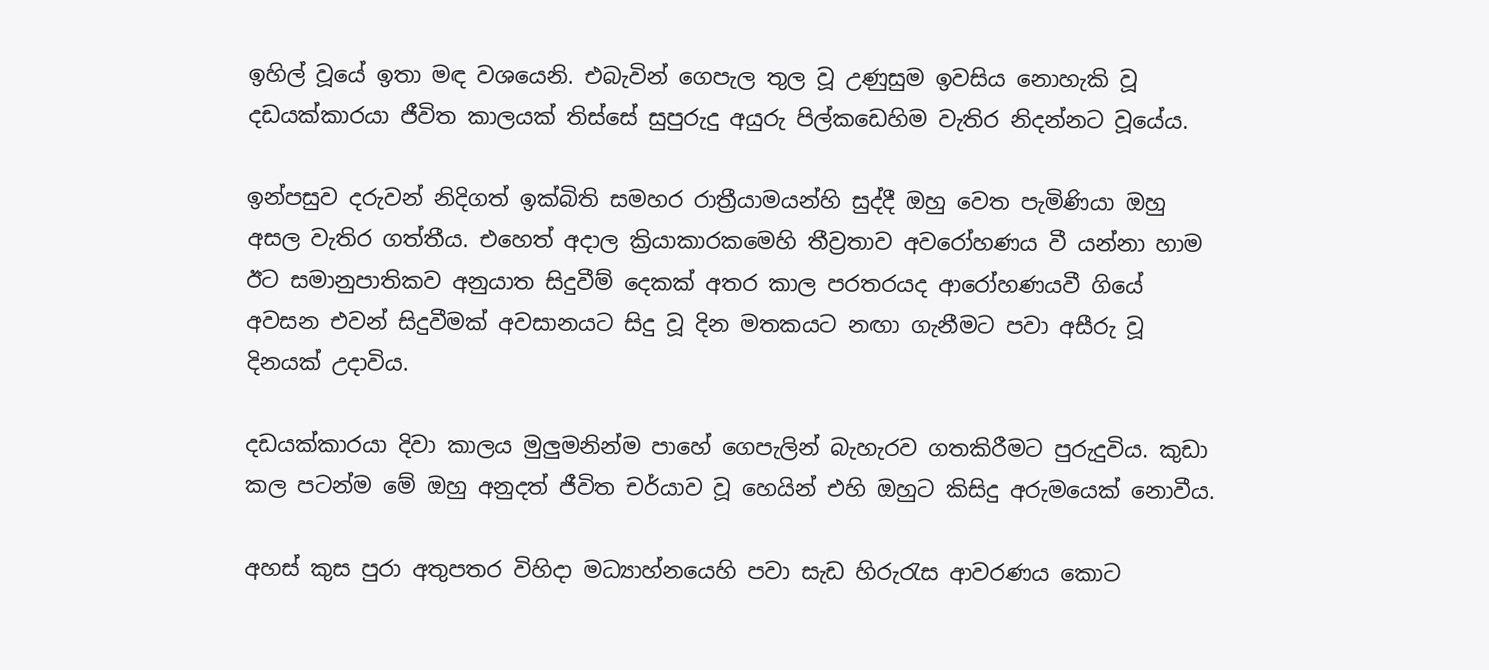ඉහිල් වූයේ ඉතා මඳ වශයෙනි. එබැවින් ගෙපැල තුල වූ උණුසුම ඉවසිය නොහැකි වූ දඩයක්කාරයා ජීවිත කාලයක් තිස්සේ සුපුරුදු අයුරු පිල්කඩෙහිම වැතිර නිදන්නට වූයේය.

ඉන්පසුව දරුවන් නිදිගත් ඉක්බිති සමහර රාත්‍රීයාමයන්හි සුද්දී ඔහු වෙත පැමිණියා ඔහු අසල වැතිර ගත්තීය. එහෙත් අදාල ක්‍රියාකාරකමෙහි තීව්‍රතාව අවරෝහණය වී යන්නා හාම ඊට සමානුපාතිකව අනුයාත සිදුවීම් දෙකක් අතර කාල පරතරයද ආරෝහණයවී ගියේ අවසන එවන් සිදුවීමක් අවසානයට සිදු වූ දින මතකයට නඟා ගැනීමට පවා අසීරු වූ දිනයක් උදාවිය.

දඩයක්කාරයා දිවා කාලය මුලුමනින්ම පාහේ ගෙපැලින් බැහැරව ගතකිරීමට පුරුදුවිය. කුඩා කල පටන්ම මේ ඔහු අනුදත් ජීවිත චර්යාව වූ හෙයින් එහි ඔහුට කිසිදු අරුමයෙක් නොවීය.

අහස් කුස පුරා අතුපතර විහිදා මධ්‍යාහ්නයෙහි පවා සැඩ හිරුරැස ආවරණය කොට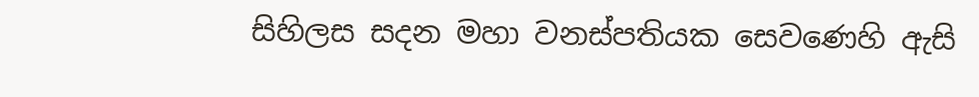සිහිලස සදන මහා වනස්පතියක සෙවණෙහි ඇසි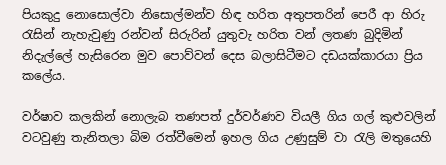පියකුදු නොසොල්වා නිසොල්මන්ව හිඳ හරිත අතුපතරින් පෙරී ආ හිරු රැසින් නැහැවුණු රන්වන් සිරුරින් යුතුවැ හරිත වන් ලතණ බුදිමින් නිදැල්ලේ හැසිරෙන මුව පොව්වන් දෙස බලාසිටීමට දඩයක්කාරයා ප්‍රිය කලේය.

වර්ෂාව කලකින් නොලැබ තණපත් දුර්වර්ණව වියලී ගිය ගල් කුළුවලින් වටවුණු තැනිතලා බිම රත්වීමෙන් ඉහල ගිය උණුසුම් වා රැලි මතුයෙහි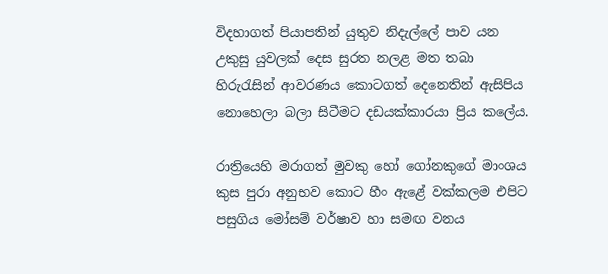විදහාගත් පියාපතින් යුතුව නිදැල්ලේ පාව යන උකුසු යුවලක් දෙස සුරත නලළ මත තබා හිරුරැසින් ආවරණය කොටගත් දෙනෙතින් ඇසිපිය නොහෙලා බලා සිටීමට දඩයක්කාරයා ප්‍රිය කලේය.

රාත්‍රියෙහි මරාගත් මුවකු හෝ ගෝනකුගේ මාංශය කුස පුරා අනුභව කොට හීං ඇළේ වක්කලම එපිට පසුගිය මෝසම් වර්ෂාව හා සමඟ වනය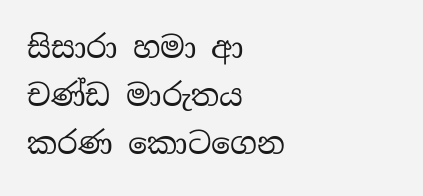සිසාරා හමා ආ චණ්ඩ මාරුතය කරණ කොටගෙන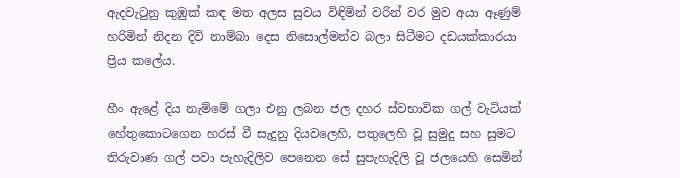ඇදවැටුනු කුඹුක් කඳ මත අලස සුවය විඳිමින් වරින් වර මුව අයා ඈණුම් හරිමින් නිදන දිවි නාම්බා දෙස නිසොල්මන්ව බලා සිටීමට දඩයක්කාරයා ප්‍රිය කලේය.

හීං ඇළේ දිය නැම්මේ ගලා එනු ලබන ජල දහර ස්වභාවික ගල් වැටියක් හේතුකොටගෙන හරස් වී සැදුනු දියවලෙහි, පතුලෙහි වූ සුමුදු සහ සුමට තිරුවාණ ගල් පවා පැහැදිලිව පෙනෙන සේ සුපැහැදිලි වූ ජලයෙහි සෙමින්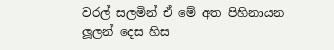වරල් සලමින් ඒ මේ අත පිහිනායන ලූලන් දෙස හිස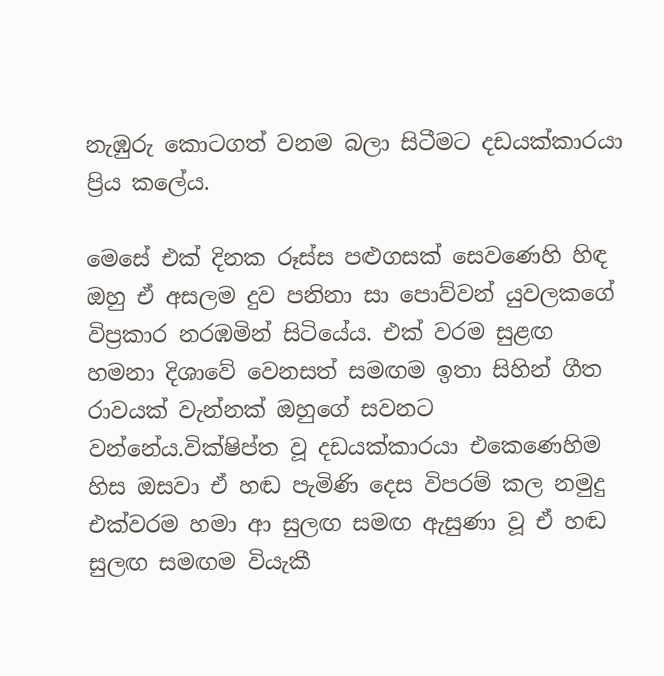නැඹුරු කොටගත් වනම බලා සිටීමට දඩයක්කාරයා ප්‍රිය කලේය.

මෙසේ එක් දිනක රූස්ස පළුගසක් සෙවණෙහි හිඳ ඔහු ඒ අසලම දුව පනිනා සා පොව්වන් යුවලකගේ විප්‍රකාර නරඹමින් සිටියේය. එක් වරම සුළඟ හමනා දිශාවේ වෙනසත් සමඟම ඉතා සිහින් ගීත රාවයක් වැන්නක් ඔහුගේ සවනට වන්නේය.වික්ෂිප්ත වූ දඩයක්කාරයා එකෙණෙහිම හිස ඔසවා ඒ හඬ පැමිණි දෙස විපරම් කල නමුදු එක්වරම හමා ආ සුලඟ සමඟ ඇසුණා වූ ඒ හඬ සුලඟ සමඟම වියැකී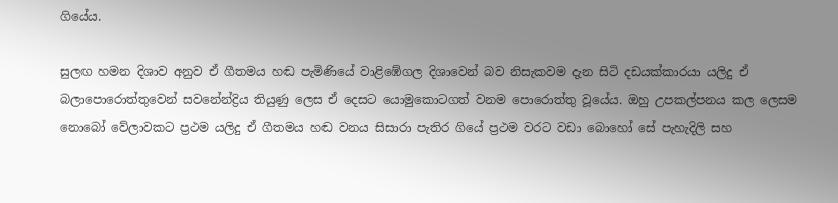ගියේය.

සුලඟ හමන දිශාව අනුව ඒ ගීතමය හඬ පැමිණියේ වාළිඹේගල දිශාවෙන් බව නිසැකවම දැන සිටි දඩයක්කාරයා යලිදු ඒ බලාපොරොත්තුවෙන් සවනේන්ද්‍රිය තියුණු ලෙස ඒ දෙසට යොමුකොටගත් වනම පොරොත්තු වූයේය. ඔහු උපකල්පනය කල ලෙසම නොබෝ වේලාවකට ප්‍රථම යලිදු ඒ ගීතමය හඬ වනය සිසාරා පැතිර ගියේ ප්‍රථම වරට වඩා බොහෝ සේ පැහැදිලි සහ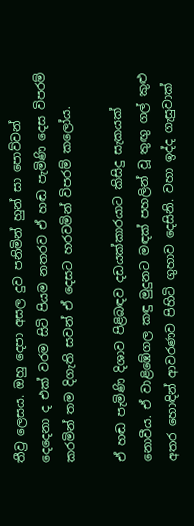තීව්‍ර ලෙසය. ඔහු දෙපා අසල දුව පනිමින් හුන් සා පොව්වන් දෙදෙනා ද එක් වරම සිටි පියම නතරව ඒ හඬ පැමිණි දෙස විපරම් කරමින් තම දිගැති සවන් ඒ දෙසට හරවමින් විපරම් කලෝය.

ඒ හඬ පැමිණි දිශාව පිළිබඳව දඩයක්කාරයාට කිසිදු සැකයක් නොවීය. ඒ වාළිඹේගල කඳු මුදුනට මඳක් පහලින් වූ තුඟු ගල් කුළු අතර හොඳින් ආවරණව පිහිටි ගුහාව දෙසිනි. වහා ඉද්ද ගැසුවාක්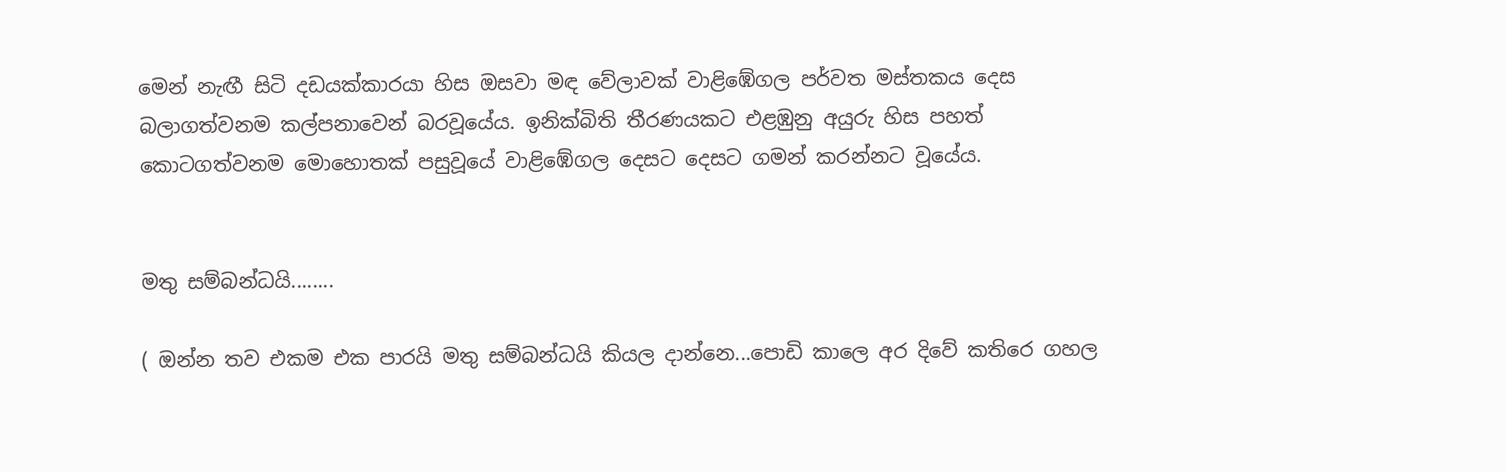මෙන් නැඟී සිටි දඩයක්කාරයා හිස ඔසවා මඳ වේලාවක් වාළිඹේගල පර්වත මස්තකය දෙස බලාගත්වනම කල්පනාවෙන් බරවූයේය. ඉනික්බිති තීරණයකට එළඹුනු අයුරු හිස පහත් කොටගත්වනම මොහොතක් පසුවූයේ වාළිඹේගල දෙසට දෙසට ගමන් කරන්නට වූයේය.


මතු සම්බන්ධයි........

( ඔන්න තව එකම එක පාරයි මතු සම්බන්ධයි කියල දාන්නෙ...පොඩි කාලෙ අර දිවේ කතිරෙ ගහල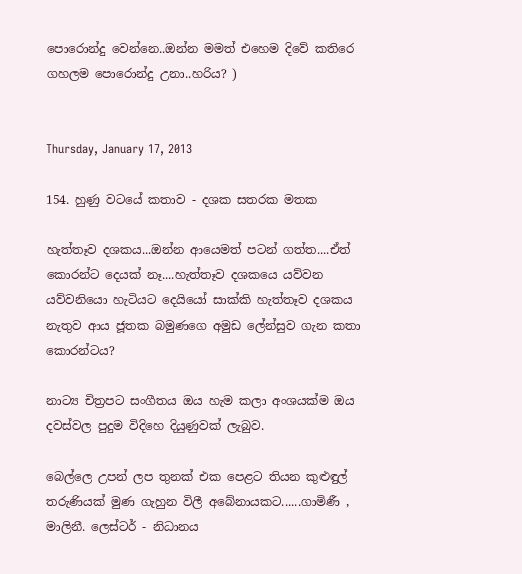පොරොන්දු වෙන්නෙ..ඔන්න මමත් එහෙම දිවේ කතිරෙ ගහලම පොරොන්දු උනා..හරිය? )


Thursday, January 17, 2013

154. හුණු වටයේ කතාව - දශක සතරක මතක

හැත්තෑව දශකය...ඔන්න ආයෙමත් පටන් ගත්ත....ඒත් කොරන්ට දෙයක් නෑ....හැත්තෑව දශකයෙ යව්වන යව්වනියො හැටියට දෙයියෝ සාක්කි හැත්තෑව දශකය නැතුව ආය ජූතක බමුණගෙ අමුඩ ලේන්සුව ගැන කතා කොරන්ටය?

නාට්‍ය චිත්‍රපට සංගීතය ඔය හැම කලා අංශයක්ම ඔය දවස්වල පුදුම විදිහෙ දියුණුවක් ලැබුව.

බෙල්ලෙ උපන් ලප තුනක් එක පෙළට තියන කුළුඳුල් තරුණියක් මුණ ගැහුන විලී අබේනායකට......ගාමිණී , මාලිනී. ලෙස්ටර් - නිධානය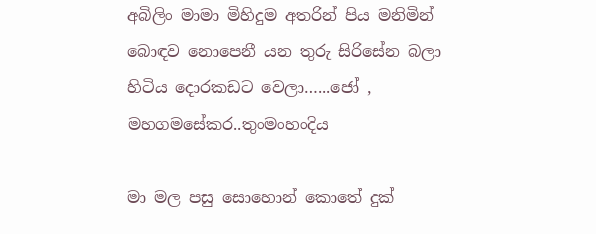අබිලිං මාමා මිහිදුම අතරින් පිය මනිමින් බොඳව නොපෙනී යන තුරු සිරිසේන බලා හිටිය දොරකඩට වෙලා…...ජෝ , මහගමසේකර..තුංමංහංදිය

මා මල පසු සොහොන් කොතේ දුක්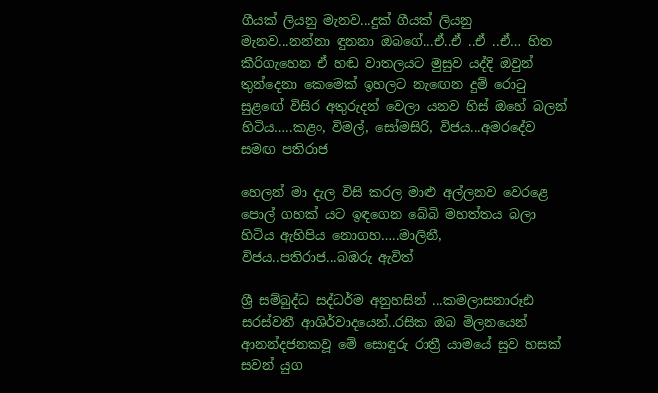ගීයක් ලියනු මැනව...දුක් ගීයක් ලියනු මැනව...නන්නා ඳුනනා ඔබගේ...ඒ..ඒ ..ඒ ..ඒ… හිත කීරිගැහෙන ඒ හඬ වාතලයට මුසුව යද්දි ඔවුන් තුන්දෙනා කෙමෙක් ඉහලට නැඟෙන දුම් රොටු සුළඟේ විසිර අතුරුදන් වෙලා යනව හිස් ඔහේ බලන් හිටිය…..කළං, විමල්, සෝමසිරි, විජය...අමරදේව සමඟ පතිරාජ

හෙලන් මා දැල විසි කරල මාළු අල්ලනව වෙරළෙ පොල් ගහක් යට ඉඳගෙන බේබි මහත්තය බලා හිටිය ඇහිපිය නොගහ…..මාලිනී, විජය..පතිරාජ...බඹරු ඇවිත්

ශ්‍රී සම්බුද්ධ සද්ධර්ම අනුහසින් ...කමලාසනාරූඪ සරස්වතී ආශිර්වාදයෙන්..රසික ඔබ මිලනයෙන් ආනන්දජනකවූ මේ සොඳුරු රාත්‍රී යාමයේ සුව හසක් සවන් යුග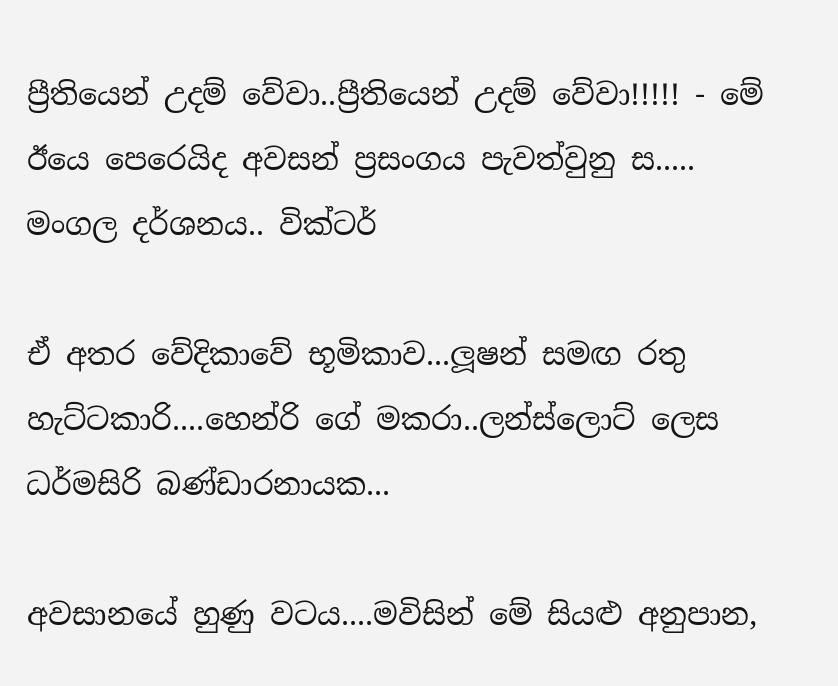ප්‍රීතියෙන් උදම් වේවා..ප්‍රීතියෙන් උදම් වේවා!!!!! - මේ ඊයෙ පෙරෙයිද අවසන් ප්‍රසංගය පැවත්වුනු ස..... මංගල දර්ශනය.. වික්ටර්

ඒ අතර වේදිකාවේ භූමිකාව...ලූෂන් සමඟ රතු හැට්ටකාරි....හෙන්රි ගේ මකරා..ලන්ස්ලොට් ලෙස ධර්මසිරි බණ්ඩාරනායක...

අවසානයේ හුණු වටය....මවිසින් මේ සියළු අනුපාන,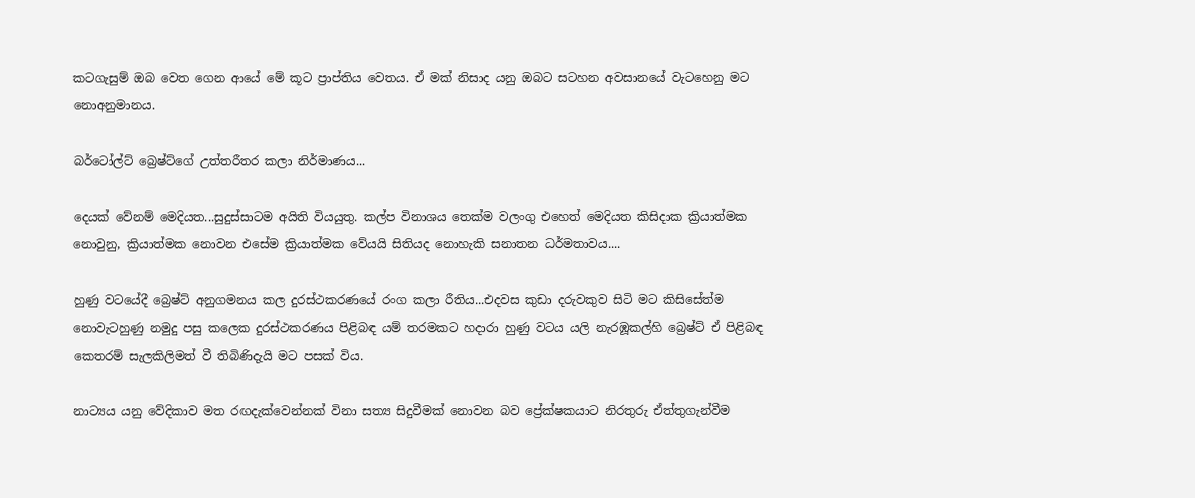කටගැසුම් ඔබ වෙත ගෙන ආයේ මේ කූට ප්‍රාප්තිය වෙතය. ඒ මක් නිසාද යනු ඔබට සටහන අවසානයේ වැටහෙනු මට නොඅනුමානය.

බර්ටෝල්ට් බ්‍රෙෂ්ට්ගේ උත්තරීතර කලා නිර්මාණය...

දෙයක් වේනම් මෙදියත...සුදුස්සාටම අයිති වියයුතු. කල්ප විනාශය තෙක්ම වලංගු එහෙත් මෙදියත කිසිදාක ක්‍රියාත්මක නොවුනු, ක්‍රියාත්මක නොවන එසේම ක්‍රියාත්මක වේයයි සිතියද නොහැකි සනාතන ධර්මතාවය....

හුණු වටයේදී බ්‍රෙෂ්ට් අනුගමනය කල දුරස්ථකරණයේ රංග කලා රීතිය...එදවස කුඩා දරුවකුව සිටි මට කිසිසේත්ම නොවැටහුණු නමුදු පසු කලෙක දුරස්ථකරණය පිළිබඳ යම් තරමකට හදාරා හුණු වටය යලි නැරඹූකල්හි බ්‍රෙෂ්ට් ඒ පිළිබඳ කෙතරම් සැලකිලිමත් වී තිබිණිදැයි මට පසක් විය.

නාට්‍යය යනු වේදිකාව මත රඟදැක්වෙන්නක් විනා සත්‍ය සිදුවීමක් නොවන බව ප්‍රේක්ෂකයාට නිරතුරු ඒත්තුගැන්වීම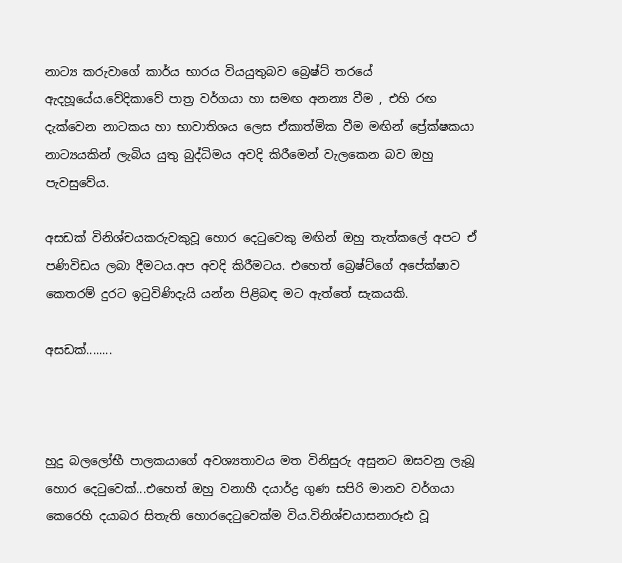නාට්‍ය කරුවාගේ කාර්ය භාරය වියයුතුබව බ්‍රෙෂ්ට් තරයේ ඇදහූයේය.වේදිකාවේ පාත්‍ර වර්ගයා හා සමඟ අනන්‍ය වීම , එහි රඟ දැක්වෙන නාටකය හා භාවාතිශය ලෙස ඒකාත්මික වීම මඟින් ප්‍රේක්ෂකයා නාට්‍යයකින් ලැබිය යුතු බුද්ධිමය අවදි කිරීමෙන් වැලකෙන බව ඔහු පැවසුවේය.

අසඩක් විනිශ්චයකරුවකුවූ හොර දෙටුවෙකු මඟින් ඔහු තැත්කලේ අපට ඒ පණිවිඩය ලබා දීමටය.අප අවදි කිරීමටය. එහෙත් බ්‍රෙෂ්ට්ගේ අපේක්ෂාව කෙතරම් දුරට ඉටුවිණිදැයි යන්න පිළිබඳ මට ඇත්තේ සැකයකි.

අසඩක්........



හුදු බලලෝභී පාලකයාගේ අවශ්‍යතාවය මත විනිසුරු අසුනට ඔසවනු ලැබූ හොර දෙටුවෙක්...එහෙත් ඔහු වනාහී දයාර්ද්‍ර ගුණ සපිරි මානව වර්ගයා කෙරෙහි දයාබර සිතැති හොරදෙටුවෙක්ම විය.විනිශ්චයාසනාරූඪ වූ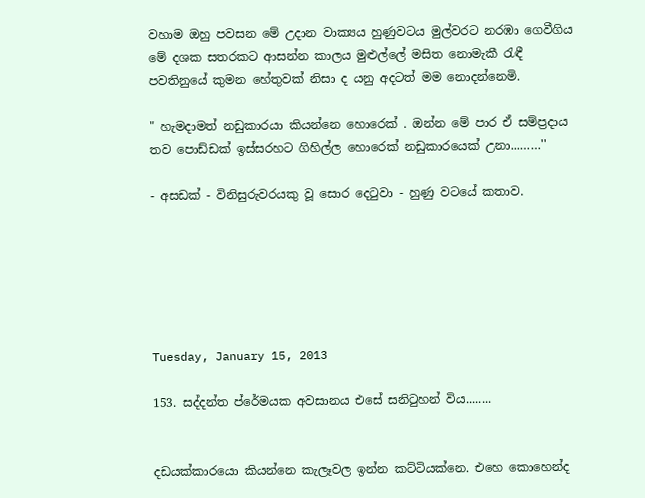වහාම ඔහු පවසන මේ උදාන වාක්‍යය හුණුවටය මුල්වරට නරඹා ගෙවීගිය මේ දශක සතරකට ආසන්න කාලය මුළුල්ලේ මසිත නොමැකී රැඳී පවතිනුයේ කුමන හේතුවක් නිසා ද යනු අදටත් මම නොදන්නෙමි.

" හැමදාමත් නඩුකාරයා කියන්නෙ හොරෙක් . ඔන්න මේ පාර ඒ සම්ප්‍රදාය තව පොඩ්ඩක් ඉස්සරහට ගිහිල්ල හොරෙක් නඩුකාරයෙක් උනා...……''

- අසඩක් - විනිසුරුවරයකු වූ සොර දෙටුවා - හුණු වටයේ කතාව.






Tuesday, January 15, 2013

153. සද්දන්ත ප්රේමයක අවසානය එසේ සනිටුහන් විය........


දඩයක්කාරයො කියන්නෙ කැලෑවල ඉන්න කට්ටියක්නෙ. එහෙ කොහෙන්ද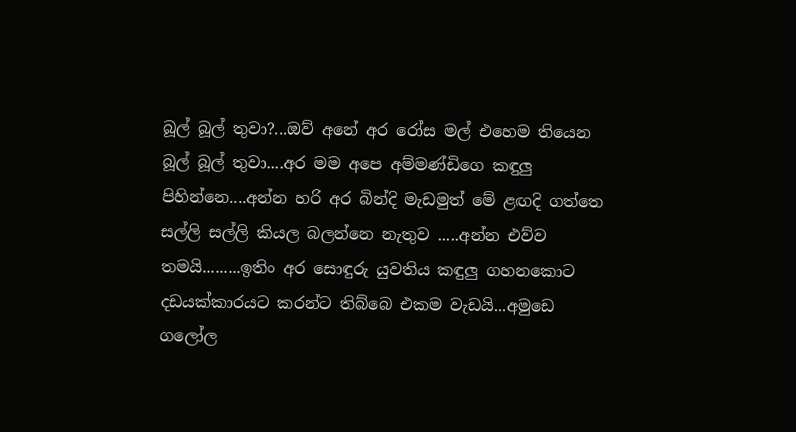බූල් බූල් තුවා?...ඔව් අනේ අර රෝස මල් එහෙම තියෙන බූල් බූල් තුවා....අර මම අපෙ අම්මණ්ඩිගෙ කඳුලු පිහින්නෙ....අන්න හරි අර බින්දි මැඩමුත් මේ ළඟදි ගත්තෙ සල්ලි සල්ලි කියල බලන්නෙ නැතුව .....අන්න එව්ව තමයි.........ඉතිං අර සොඳුරු යුවතිය කඳුලු ගහනකොට දඩයක්කාරයට කරන්ට තිබ්බෙ එකම වැඩයි...අමුඩෙ ගලෝල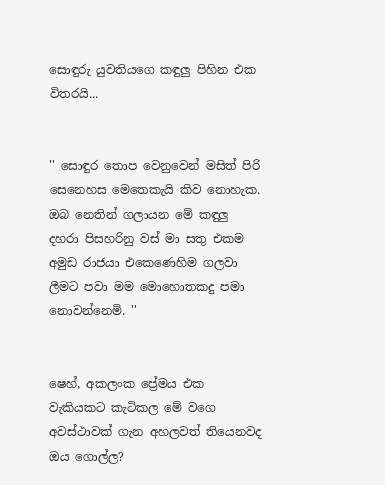සොඳුරු යුවතියගෙ කඳුලු පිහින එක විතරයි...


'' සොඳුර තොප වෙනුවෙන් මසිත් පිරි සෙනෙහස මෙතෙකැයි කිව නොහැක. ඔබ නෙතින් ගලායන මේ කඳුලු දහරා පිසහරිනු වස් මා සතු එකම අමුඩ රාජයා එකෙණෙහිම ගලවා ලීමට පවා මම මොහොතකදු පමා නොවන්නෙමි. ''


ෂෙහ්, අකලංක ප්‍රේමය එක වැකියකට කැටිකල මේ වගෙ අවස්ථාවක් ගැන අහලවත් තියෙනවද ඔය ගොල්ල?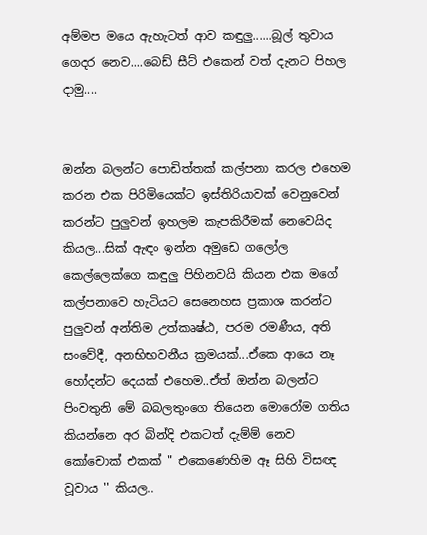අම්මප මයෙ ඇහැටත් ආව කඳුලු......බූල් තුවාය ගෙදර නෙව....බෙඩ් සීට් එකෙන් වත් දැනට පිහල දාමු....


ඔන්න බලන්ට පොඩිත්තක් කල්පනා කරල එහෙම කරන එක පිරිමියෙක්ට ඉස්තිරියාවක් වෙනුවෙන් කරන්ට පුලුවන් ඉහලම කැපකිරීමක් නෙවෙයිද කියල...සික් ඇඳං ඉන්න අමුඩෙ ගලෝල කෙල්ලෙක්ගෙ කඳුලු පිහිනවයි කියන එක මගේ කල්පනාවෙ හැටියට සෙනෙහස ප්‍රකාශ කරන්ට පුලුවන් අන්තිම උත්කෘෂ්ඨ, පරම රමණීය, අති සංවේදී, අනභිභවනීය ක්‍රමයක්...ඒකෙ ආයෙ නෑ හෝදන්ට දෙයක් එහෙම..ඒත් ඔන්න බලන්ට පිංවතුනි මේ බබලතුංගෙ තියෙන මොරෝම ගතිය කියන්නෙ අර බින්දි එකටත් දැම්ම් නෙව කෝචොක් එකක් " එකෙණෙහිම ඈ සිහි විසඥ වූවාය '' කියල..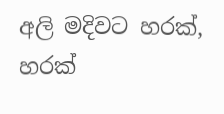අලි මදිවට හරක්, හරක්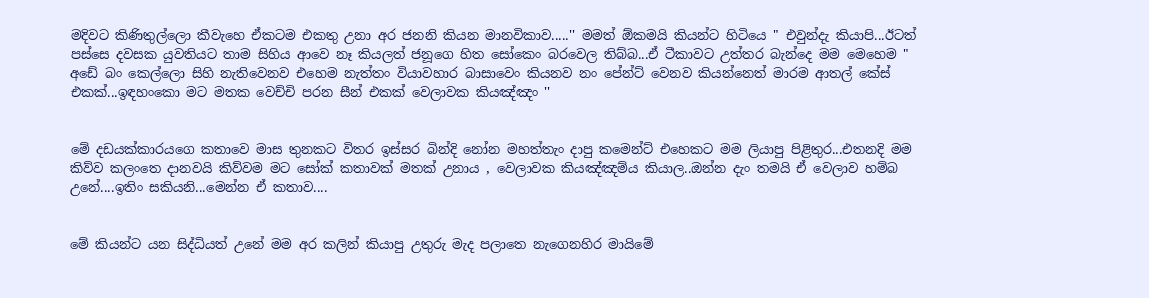මදිවට කිණිතුල්ලො කීවැහෙ ඒකටම එකතු උනා අර ජනනි කියන මානවිකාව.....'' මමත් ඕකමයි කියන්ට හිටියෙ " එවුන්දැ කියාපි...ඊටත් පස්සෙ දවසක යුවතියට තාම සිහිය ආවෙ නෑ කියලත් ජනූගෙ හිත සෝකෙං බරවෙල තිබ්බ...ඒ ටීකාවට උත්තර බැන්දෙ මම මෙහෙම " අඩේ බං කෙල්ලො සිහි නැතිවෙනව එහෙම නැත්තං වියාවහාර බාසාවෙං කියනව නං පේන්ට් වෙනව කියන්නෙත් මාරම ආතල් කේස් එකක්...ඉඳහංකො මට මතක වෙච්චි පරන සීන් එකක් වෙලාවක කියඤ්ඤං ''


මේ දඩයක්කාරයගෙ කතාවෙ මාස තුනකට විතර ඉස්සර බින්දි නෝන මහත්තැං දාපු කමෙන්ට් එහෙකට මම ලියාපු පිළිතුර...එතනදි මම කිව්ව කලංතෙ දානවයි කිව්වම මට සෝක් කතාවක් මතක් උනාය , වෙලාවක කියඤ්ඤම්ය කියාල..ඔන්න දැං තමයි ඒ වෙලාව හම්බ උනේ....ඉතිං සකියනි...මෙන්න ඒ කතාව....


මේ කියන්ට යන සිද්ධියත් උනේ මම අර කලින් කියාපු උතුරු මැද පලාතෙ නැගෙනහිර මායිමේ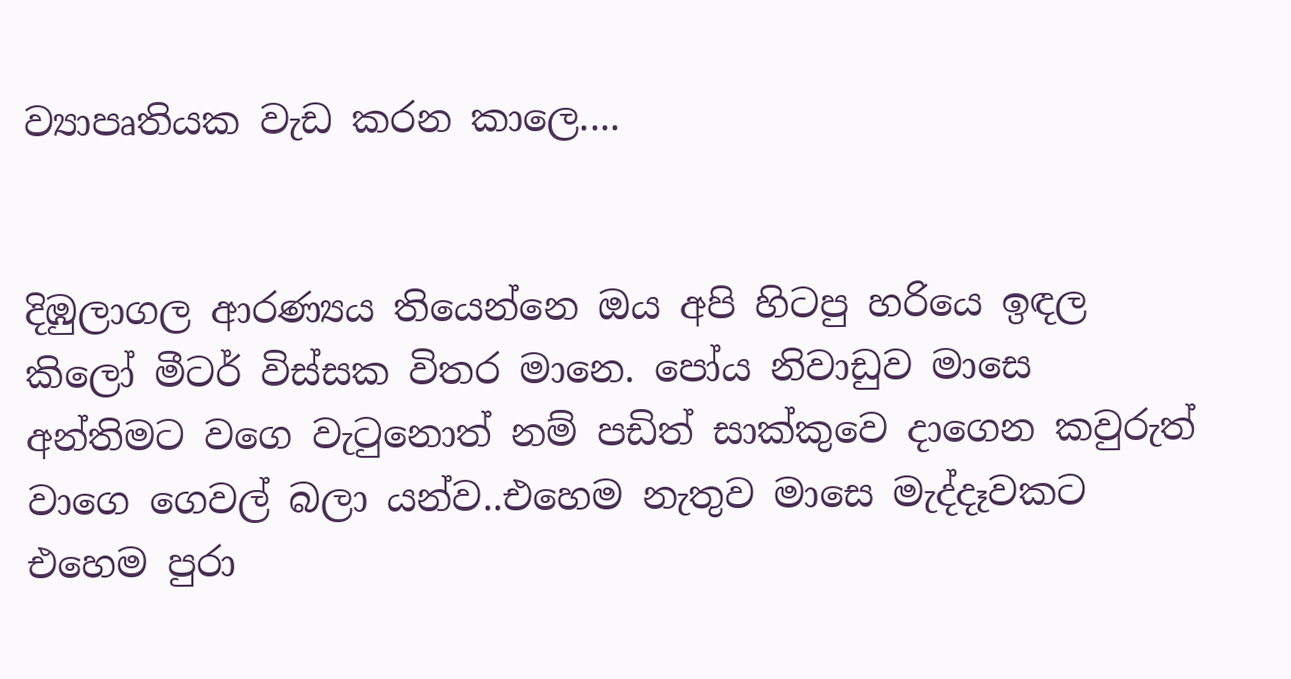ව්‍යාපෘතියක වැඩ කරන කාලෙ....


දිඹුලාගල ආරණ්‍යය තියෙන්නෙ ඔය අපි හිටපු හරියෙ ඉඳල කිලෝ මීටර් විස්සක විතර මානෙ. පෝය නිවාඩුව මාසෙ අන්තිමට වගෙ වැටුනොත් නම් පඩිත් සාක්කුවෙ දාගෙන කවුරුත් වාගෙ ගෙවල් බලා යන්ව..එහෙම නැතුව මාසෙ මැද්දෑවකට එහෙම පුරා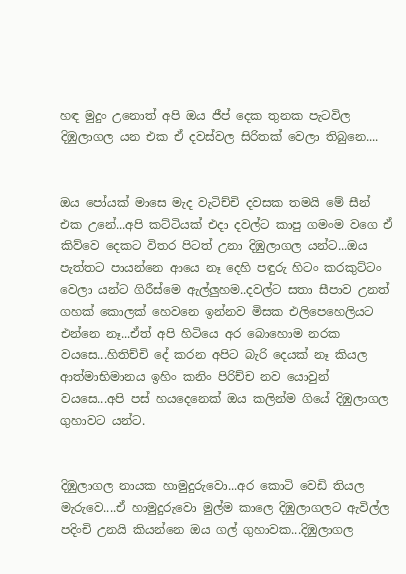හඳ මුදුං උනොත් අපි ඔය ජීප් දෙක තුනක පැටවිල දිඹුලාගල යන එක ඒ දවස්වල සිරිතක් වෙලා තිබුනෙ....


ඔය පෝයක් මාසෙ මැද වැටිච්චි දවසක තමයි මේ සීන් එක උනේ...අපි කට්ටියක් එදා දවල්ට කාපු ගමංම වගෙ ඒ කිව්වෙ දෙකට විතර පිටත් උනා දිඹුලාගල යන්ට...ඔය පැත්තට පායන්නෙ ආයෙ නෑ දෙහි පඳුරු හිටං කරකුට්ටං වෙලා යන්ට ගිරීස්මෙ ඇල්ලුහම..දවල්ට සතා සීපාව උනත් ගහක් කොලක් හෙවනෙ ඉන්නව මිසක එලිපෙහෙලියට එන්නෙ නෑ...ඒත් අපි හිටියෙ අර බොහොම නරක වයසෙ...හිතිච්චි දේ කරන අපිට බැරි දෙයක් නෑ කියල ආත්මාභිමානය ඉහිං කනිං පිරිච්ච නව යොවුන් වයසෙ...අපි පස් හයදෙනෙක් ඔය කලින්ම ගියේ දිඹුලාගල ගුහාවට යන්ට.


දිඹුලාගල නායක හාමුදුරුවො...අර කොටි වෙඩි තියල මැරුවෙ....ඒ හාමුදුරුවො මුල්ම කාලෙ දිඹුලාගලට ඇවිල්ල පදිංචි උනයි කියන්නෙ ඔය ගල් ගුහාවක...දිඹුලාගල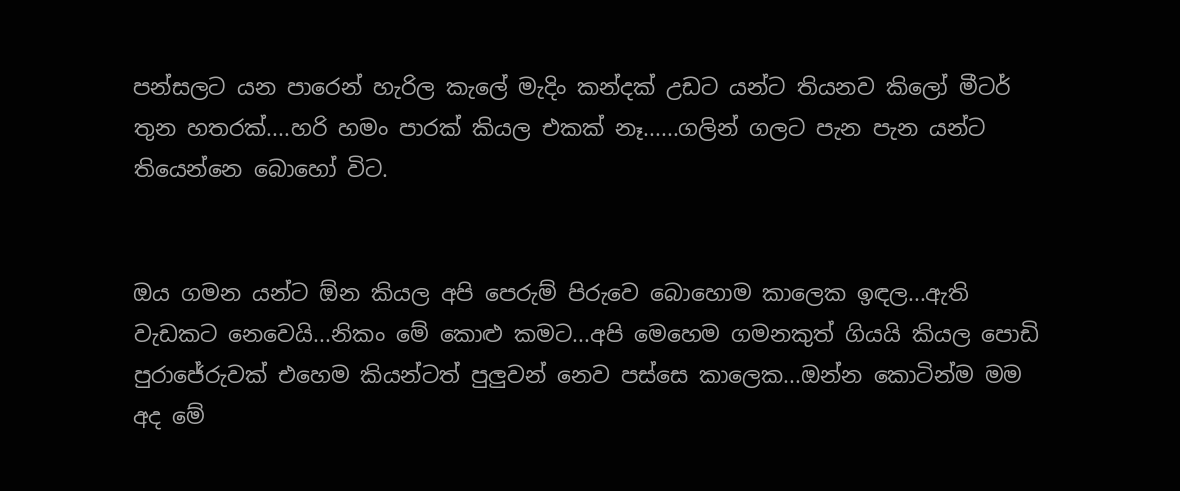පන්සලට යන පාරෙන් හැරිල කැලේ මැදිං කන්දක් උඩට යන්ට තියනව කිලෝ මීටර් තුන හතරක්....හරි හමං පාරක් කියල එකක් නෑ......ගලින් ගලට පැන පැන යන්ට තියෙන්නෙ බොහෝ විට.


ඔය ගමන යන්ට ඕන කියල අපි පෙරුම් පිරුවෙ බොහොම කාලෙක ඉඳල...ඇති වැඩකට නෙවෙයි...නිකං මේ කොළු කමට...අපි මෙහෙම ගමනකුත් ගියයි කියල පොඩි පුරාජේරුවක් එහෙම කියන්ටත් පුලුවන් නෙව පස්සෙ කාලෙක...ඔන්න කොටින්ම මම අද මේ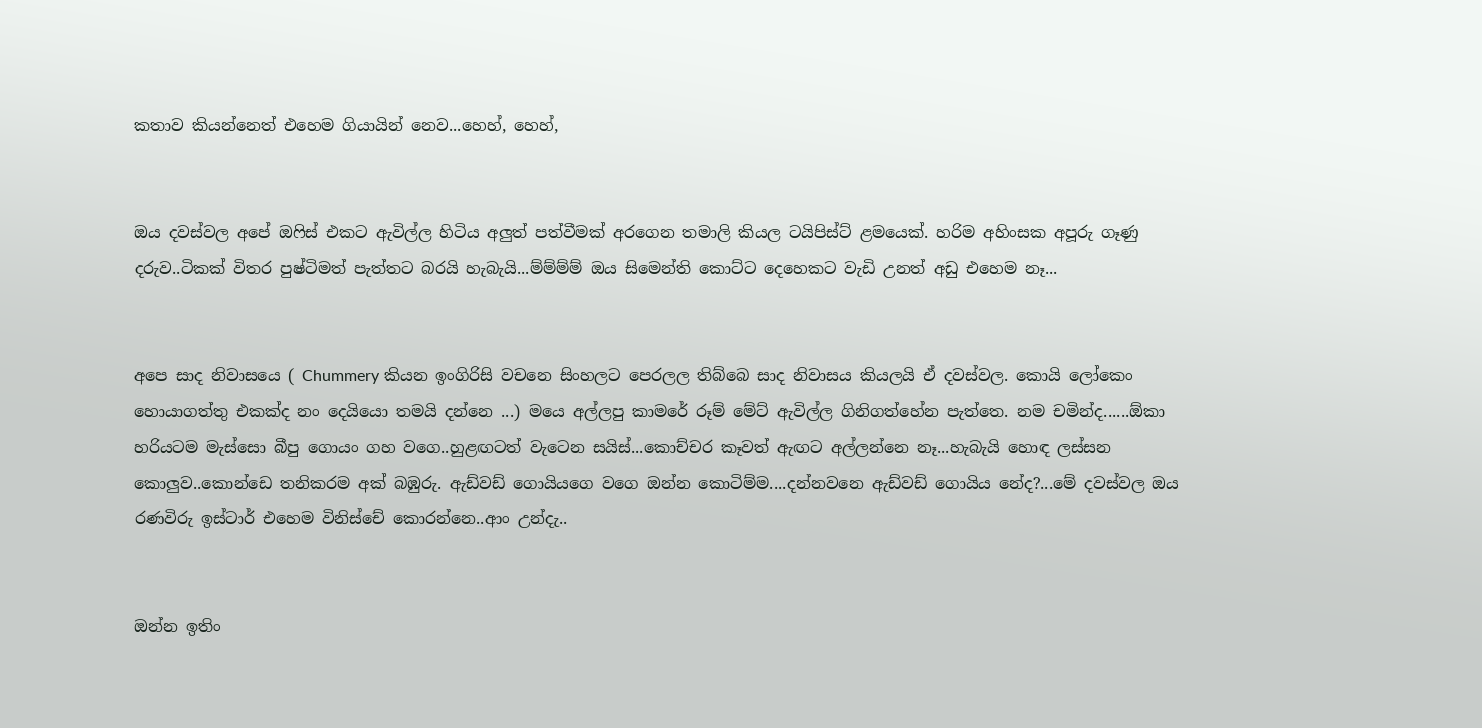කතාව කියන්නෙත් එහෙම ගියායින් නෙව...හෙහ්, හෙහ්,


ඔය දවස්වල අපේ ඔෆිස් එකට ඇවිල්ල හිටිය අලුත් පත්වීමක් අරගෙන තමාලි කියල ටයිපිස්ට් ළමයෙක්. හරිම අහිංසක අපූරු ගෑණු දරුව..ටිකක් විතර පුෂ්ටිමත් පැත්තට බරයි හැබැයි...ම්ම්ම්ම් ඔය සිමෙන්ති කොට්ට දෙහෙකට වැඩි උනත් අඩු එහෙම නෑ...


අපෙ සාද නිවාසයෙ ( Chummery කියන ඉංගිරිසි වචනෙ සිංහලට පෙරලල තිබ්බෙ සාද නිවාසය කියලයි ඒ දවස්වල. කොයි ලෝකෙං හොයාගත්තු එකක්ද නං දෙයියො තමයි දන්නෙ ...) මයෙ අල්ලපු කාමරේ රූම් මේට් ඇවිල්ල ගිනිගත්හේන පැත්තෙ. නම චමින්ද......ඕකා හරියටම මැස්සො බීපු ගොයං ගහ වගෙ..හුළඟටත් වැටෙන සයිස්...කොච්චර කෑවත් ඇඟට අල්ලන්නෙ නෑ...හැබැයි හොඳ ලස්සන කොලුව..කොන්ඩෙ තනිකරම අක් බඹුරු. ඇඩ්වඩ් ගොයියගෙ වගෙ ඔන්න කොටිම්ම....දන්නවනෙ ඇඩ්වඩ් ගොයිය නේද?...මේ දවස්වල ඔය රණවිරු ඉස්ටාර් එහෙම විනිස්චේ කොරන්නෙ..ආං උන්දැ..


ඔන්න ඉතිං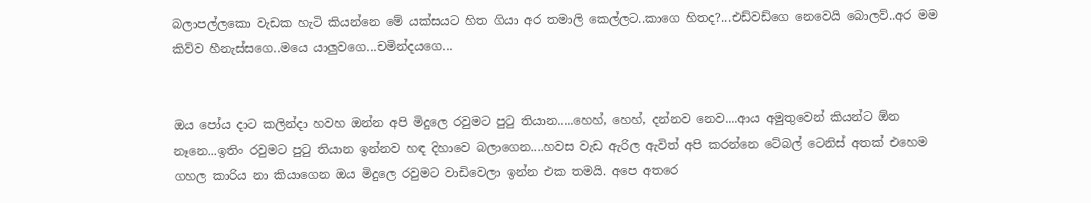බලාපල්ලකො වැඩක හැටි කියන්නෙ මේ යක්සයට හිත ගියා අර තමාලි කෙල්ලට..කාගෙ හිතද?...එඩ්වඩ්ගෙ නෙවෙයි බොලව්..අර මම කිව්ව හීනැස්සගෙ..මයෙ යාලුවගෙ...චමින්දයගෙ...


ඔය පෝය දාට කලින්දා හවහ ඔන්න අපි මිදුලෙ රවුමට පුටු තියාන.....හෙහ්, හෙහ්, දන්නව නෙව....ආය අමුතුවෙන් කියන්ට ඕන නෑනෙ...ඉතිං රවුමට පුටු තියාන ඉන්නව හඳ දිහාවෙ බලාගෙන....හවස වැඩ ඇරිල ඇවිත් අපි කරන්නෙ ටේබල් ටෙනිස් අතක් එහෙම ගහල කාරිය නා කියාගෙන ඔය මිදුලෙ රවුමට වාඩිවෙලා ඉන්න එක තමයි. අපෙ අතරෙ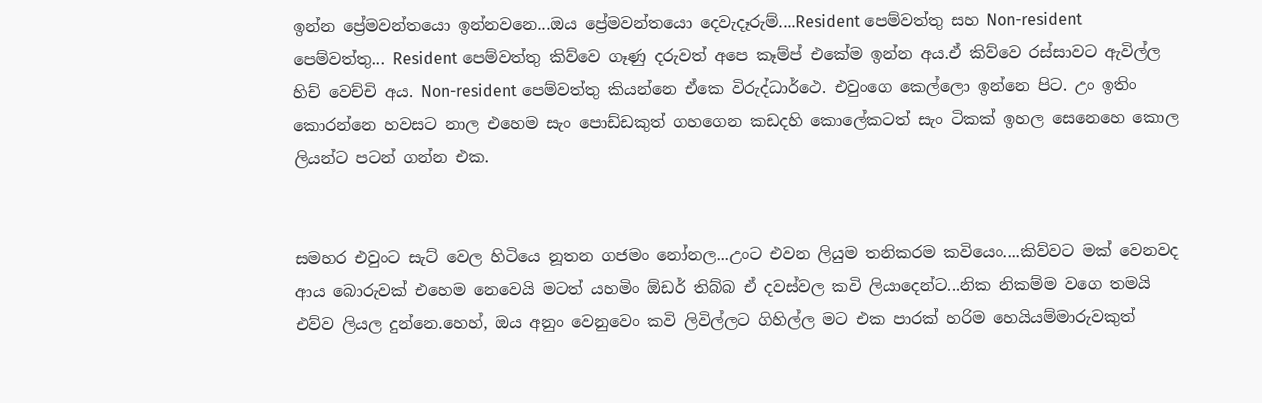ඉන්න ප්‍රේමවන්තයො ඉන්නවනෙ...ඔය ප්‍රේමවන්තයො දෙවැදෑරුම්....Resident පෙම්වත්තු සහ Non-resident පෙම්වත්තු... Resident පෙම්වත්තු කිව්වෙ ගෑණු දරුවත් අපෙ කෑම්ප් එකේම ඉන්න අය.ඒ කිව්වෙ රස්සාවට ඇවිල්ල හිච් වෙච්චි අය. Non-resident පෙම්වත්තු කියන්නෙ ඒකෙ විරුද්ධාර්ථෙ. එවුංගෙ කෙල්ලො ඉන්නෙ පිට. උං ඉතිං කොරන්නෙ හවසට නාල එහෙම සැං පොඩ්ඩකුත් ගහගෙන කඩදහි කොලේකටත් සැං ටිකක් ඉහල සෙනෙහෙ කොල ලියන්ට පටන් ගන්න එක.


සමහර එවුංට සැට් වෙල හිටියෙ නූතන ගජමං නෝනල...උංට එවන ලියුම තනිකරම කවියෙං....කිව්වට මක් වෙනවද ආය බොරුවක් එහෙම නෙවෙයි මටත් යහමිං ඕඩර් තිබ්බ ඒ දවස්වල කවි ලියාදෙන්ට...නික නිකම්ම වගෙ තමයි එව්ව ලියල දුන්නෙ.හෙහ්, ඔය අනුං වෙනුවෙං කවි ලිවිල්ලට ගිහිල්ල මට එක පාරක් හරිම හෙයියම්මාරුවකුත්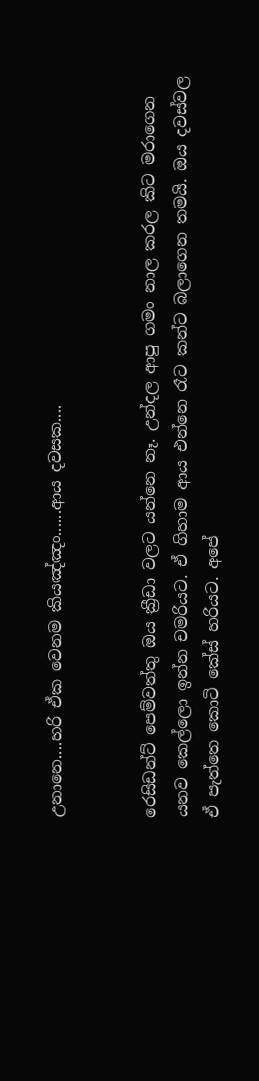උනානෙ....හරි ඒක වෙනම කියඤ්ඤං......ආය දවසක....


රෙසිඩන්ට් පෙම්වත්තු ඔය ක්‍රීඩා වලට යන්නෙ නෑ. උන්දල ආපු ගමං නාල කරල කිට මරාගෙන යනව කෙල්ලො ඉන්න චමරියට. ඒ ගිහාම ආය එන්නෙ රෑට කන්ට බලාගෙන තමයි. ඔය දවස්වල ඒ පැත්තෙ කොටි කේස් හරියට. අපේ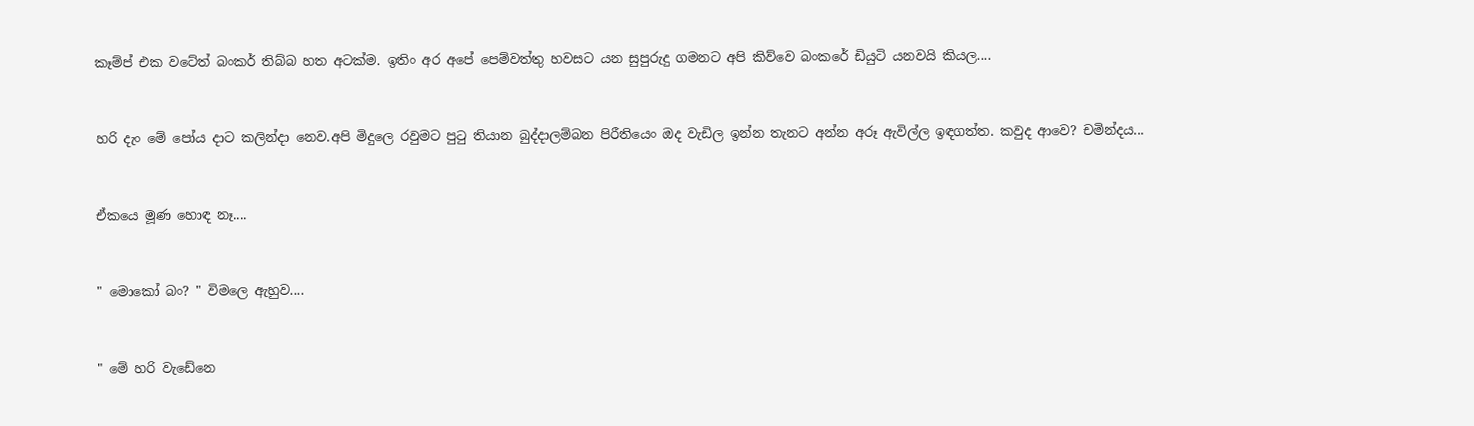කෑම්ප් එක වටේත් බංකර් තිබ්බ හත අටක්ම. ඉතිං අර අපේ පෙම්වත්තු හවසට යන සුපුරුදු ගමනට අපි කිව්වෙ බංකරේ ඩියුටි යනවයි කියල....


හරි දැං මේ පෝය දාට කලින්දා නෙව.අපි මිදුලෙ රවුමට පුටු තියාන බුද්දාලම්බන පිරීතියෙං ඔද වැඩිල ඉන්න තැනට අන්න අරූ ඇවිල්ල ඉඳගත්ත. කවුද ආවෙ? චමින්දය...


ඒකයෙ මූණ හොඳ නෑ....


" මොකෝ බං? " විමලෙ ඇහුව....


" මේ හරි වැඩේනෙ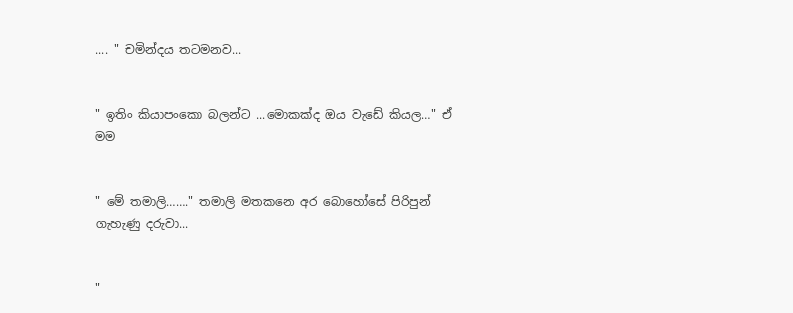.... " චමින්දය තටමනව...


" ඉතිං කියාපංකො බලන්ට ...මොකක්ද ඔය වැඩේ කියල…" ඒ මම


" මේ තමාලි……." තමාලි මතකනෙ අර බොහෝසේ පිරිපුන් ගැහැණු දරුවා...


"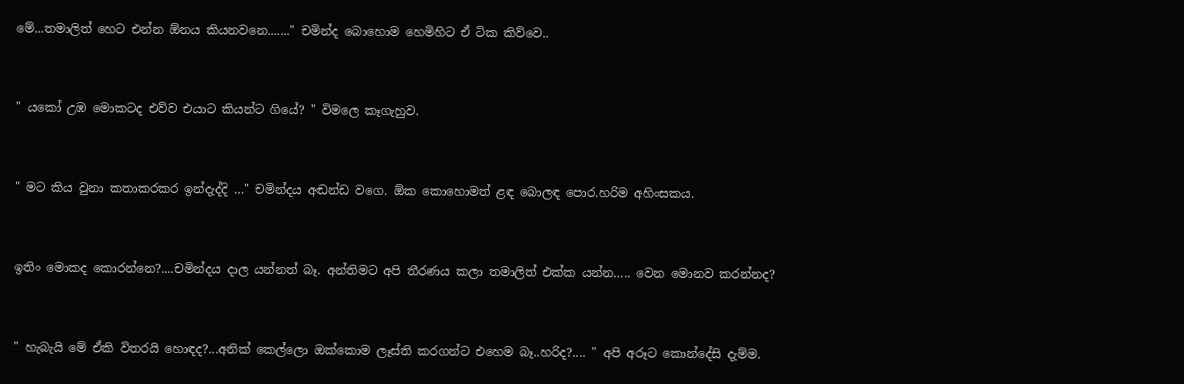මේ...තමාලිත් හෙට එන්න ඕනය කියනවනෙ......." චමින්ද බොහොම හෙමිහිට ඒ ටික කිව්වෙ..


" යකෝ උඹ මොකටද එව්ව එයාට කියන්ට ගියේ? " විමලෙ කෑගැහුව.


" මට කිය වුනා කතාකරකර ඉන්දැද්දි …" චමින්දය අඬන්ඩ වගෙ. ඕක කොහොමත් ළඳ බොලඳ පොර.හරිම අහිංසකය.


ඉතිං මොකද කොරන්නෙ?....චමින්දය දාල යන්නත් බෑ. අන්තිමට අපි තීරණය කලා තමාලිත් එක්ක යන්න….. වෙන මොනව කරන්නද?


" හැබැයි මේ ඒකි විතරයි හොඳද?...අනික් කෙල්ලො ඔක්කොම ලෑස්ති කරගන්ට එහෙම බෑ..හරිද?.... " අපි අරූට කොන්දේසි දැම්ම.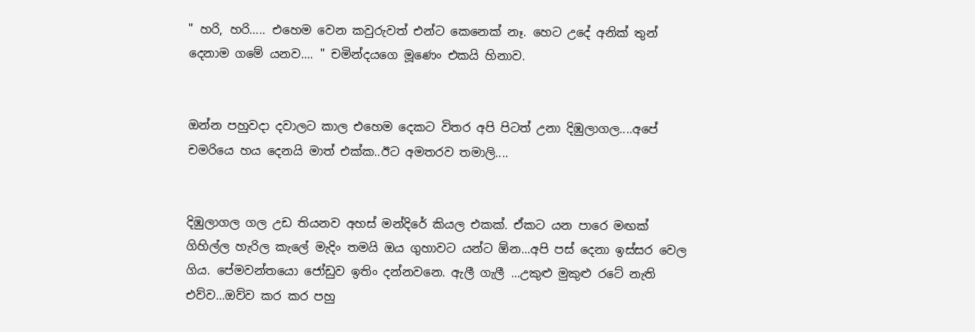" හරි, හරි….. එහෙම වෙන කවුරුවත් එන්ට කෙනෙක් නෑ. හෙට උදේ අනික් තුන් දෙනාම ගමේ යනව.... " චමින්දයගෙ මූණෙං එකයි හිනාව.


ඔන්න පහුවදා දවාලට කාල එහෙම දෙකට විතර අපි පිටත් උනා දිඹුලාගල....අපේ චමරියෙ හය දෙනයි මාත් එක්ක..ඊට අමතරව තමාලි....


දිඹුලාගල ගල උඩ තියනව අහස් මන්දිරේ කියල එකක්. ඒකට යන පාරෙ මඟක් ගිහිල්ල හැරිල කැලේ මැදිං තමයි ඔය ගුහාවට යන්ට ඕන...අපි පස් දෙනා ඉස්සර වෙල ගිය. පේමවන්තයො ජෝඩුව ඉතිං දන්නවනෙ. ඇලී ගැලී ...උකුළු මුකුළු රටේ නැති එව්ව...ඔව්ව කර කර පහු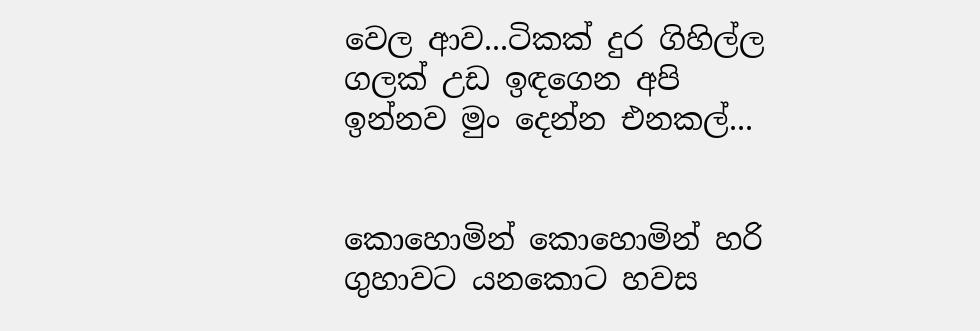වෙල ආව...ටිකක් දුර ගිහිල්ල ගලක් උඩ ඉඳගෙන අපි ඉන්නව මුං දෙන්න එනකල්...


කොහොමින් කොහොමින් හරි ගුහාවට යනකොට හවස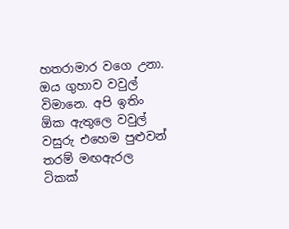හතරාමාර වගෙ උනා. ඔය ගුහාව වවුල් විමානෙ. අපි ඉතිං ඕක ඇතුලෙ වවුල් වසුරු එහෙම පුළුවන් තරම් මඟඇරල ටිකක්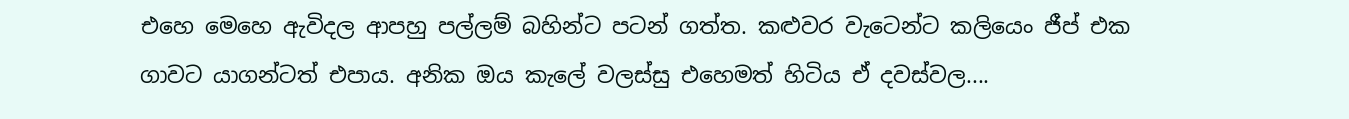එහෙ මෙහෙ ඇවිදල ආපහු පල්ලම් බහින්ට පටන් ගත්ත. කළුවර වැටෙන්ට කලියෙං ජීප් එක ගාවට යාගන්ටත් එපාය. අනික ඔය කැලේ වලස්සු එහෙමත් හිටිය ඒ දවස්වල....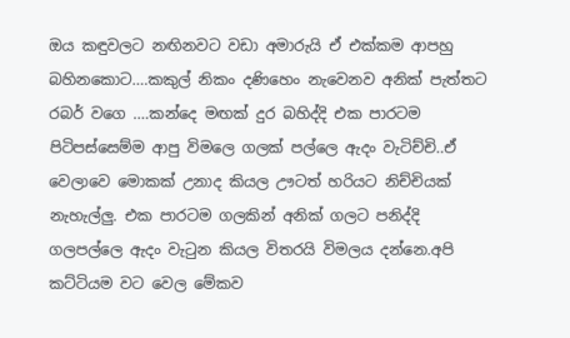ඔය කඳුවලට නඟිනවට වඩා අමාරුයි ඒ එක්කම ආපහු බහිනකොට....කකුල් නිකං දණිහෙං නැවෙනව අනික් පැත්තට රබර් වගෙ ....කන්දෙ මඟක් දුර බහිද්දි එක පාරටම පිටිපස්සෙම්ම ආපු විමලෙ ගලක් පල්ලෙ ඇදං වැටිච්චි..ඒ වෙලාවෙ මොකක් උනාද කියල ඌටත් හරියට නිච්චියක් නැහැල්ලු. එක පාරටම ගලකින් අනික් ගලට පනිද්දි ගලපල්ලෙ ඇදං වැටුන කියල විතරයි විමලය දන්නෙ.අපි කට්ටියම වට වෙල මේකව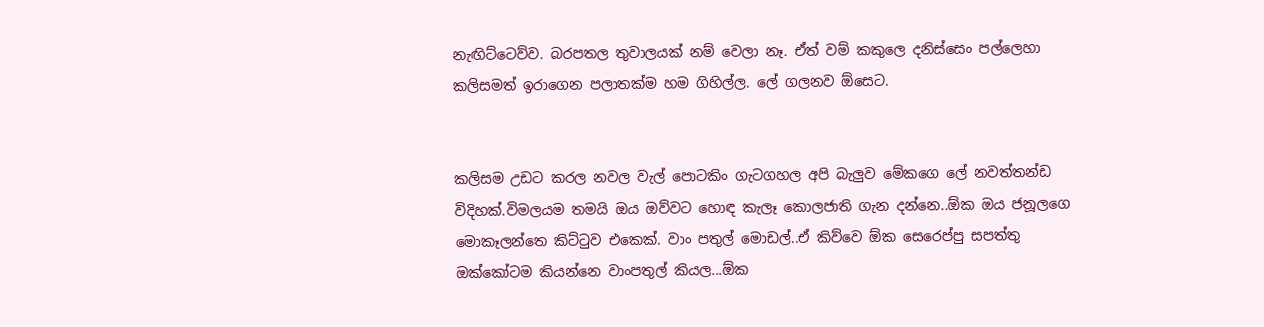නැඟිට්ටෙව්ව. බරපතල තුවාලයක් නම් වෙලා නෑ. ඒත් වම් කකුලෙ දනිස්සෙං පල්ලෙහා කලිසමත් ඉරාගෙන පලාතක්ම හම ගිහිල්ල. ලේ ගලනව ඕසෙට.


කලිසම උඩට කරල නවල වැල් පොටකිං ගැටගහල අපි බැලුව මේකගෙ ලේ නවත්තන්ඩ විදිහක්.විමලයම තමයි ඔය ඔව්වට හොඳ කැලෑ කොලජාති ගැන දන්නෙ..ඕක ඔය ජනූලගෙ මොකෑලන්තෙ කිට්ටුව එකෙක්. වාං පතුල් මොඩල්..ඒ කිව්වෙ ඕක සෙරෙප්පු සපත්තු ඔක්කෝටම කියන්නෙ වාංපතුල් කියල...ඕක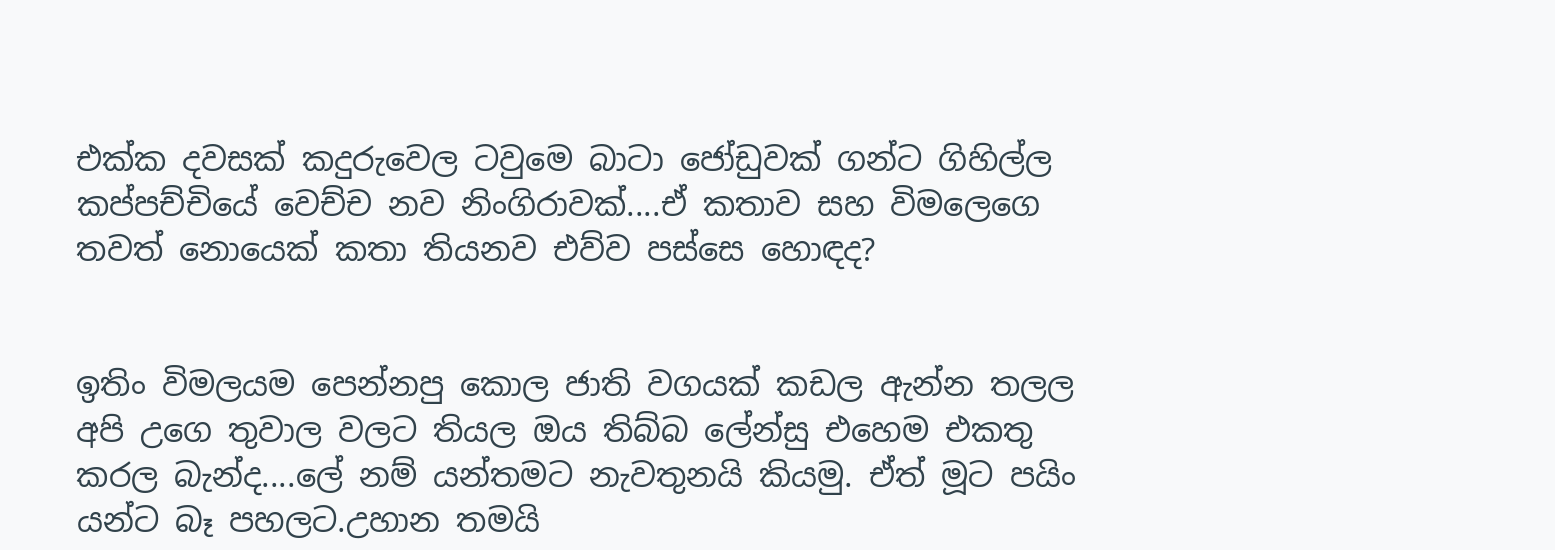එක්ක දවසක් කදුරුවෙල ටවුමෙ බාටා ජෝඩුවක් ගන්ට ගිහිල්ල කප්පච්චියේ වෙච්ච නව නිංගිරාවක්....ඒ කතාව සහ විමලෙගෙ තවත් නොයෙක් කතා තියනව එව්ව පස්සෙ හොඳද?


ඉතිං විමලයම පෙන්නපු කොල ජාති වගයක් කඩල ඇන්න තලල අපි උගෙ තුවාල වලට තියල ඔය තිබ්බ ලේන්සු එහෙම එකතු කරල බැන්ද....ලේ නම් යන්තමට නැවතුනයි කියමු. ඒත් මූට පයිං යන්ට බෑ පහලට.උහාන තමයි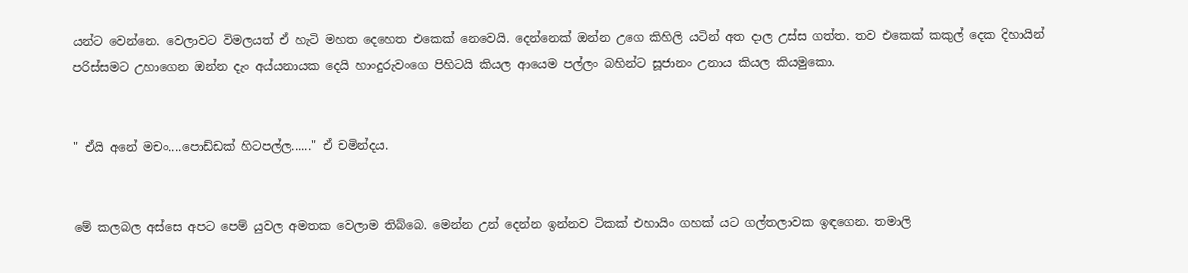යන්ට වෙන්නෙ. වෙලාවට විමලයත් ඒ හැටි මහත දෙහෙත එකෙක් නෙවෙයි. දෙන්නෙක් ඔන්න උගෙ කිහිලි යටින් අත දාල උස්ස ගත්ත. තව එකෙක් කකුල් දෙක දිහායින් පරිස්සමට උහාගෙන ඔන්න දැං අය්යනායක දෙයි හාංදුරුවංගෙ පිහිටයි කියල ආයෙම පල්ලං බහින්ට සූජානං උනාය කියල කියමුකො.


" ඒයි අනේ මචං....පොඩ්ඩක් හිටපල්ල......" ඒ චමින්දය.


මේ කලබල අස්සෙ අපට පෙම් යුවල අමතක වෙලාම තිබ්බෙ. මෙන්න උන් දෙන්න ඉන්නව ටිකක් එහායිං ගහක් යට ගල්තලාවක ඉඳගෙන. තමාලි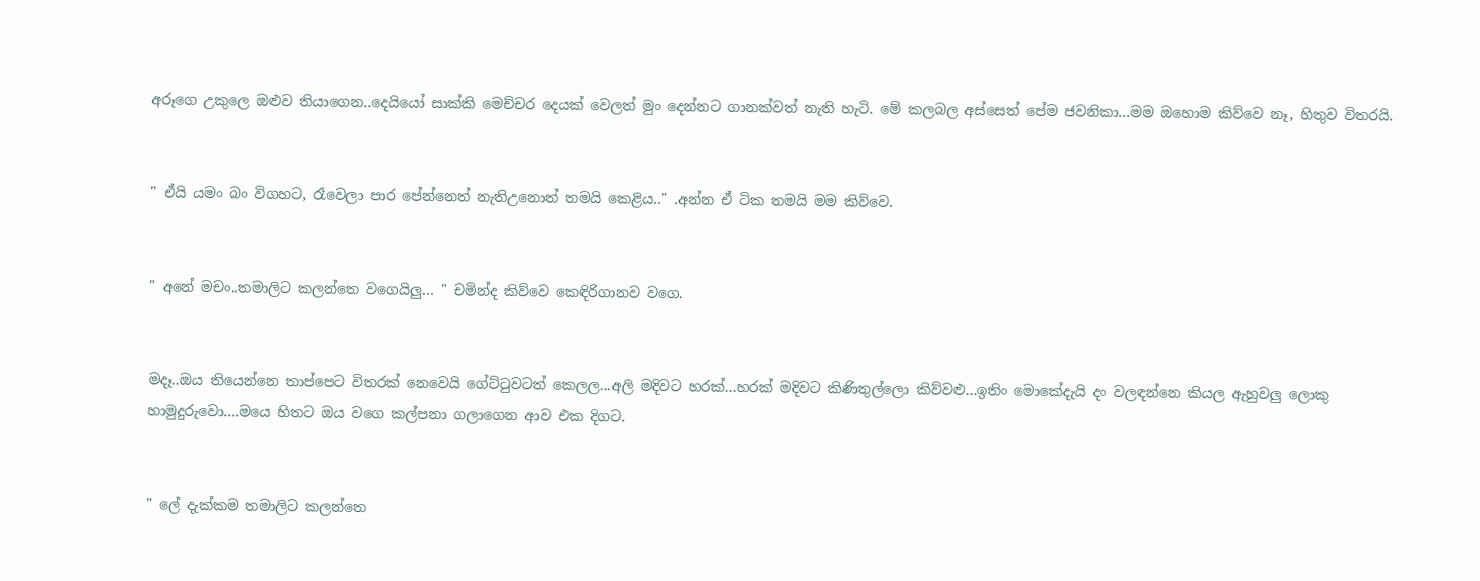අරූගෙ උකුලෙ ඔළුව තියාගෙන..දෙයියෝ සාක්කි මෙච්චර දෙයක් වෙලත් මුං දෙන්නට ගානක්වත් නැති හැටි. මේ කලබල අස්සෙත් පේම ජවනිකා...මම ඔහොම කිව්වෙ නෑ, හිතුව විතරයි.


" ඒයි යමං බං විගහට, රෑවෙලා පාර පේන්නෙත් නැතිඋනොත් තමයි කෙළිය.." .අන්න ඒ ටික තමයි මම කිව්වෙ.


" අනේ මචං..තමාලිට කලන්තෙ වගෙයිලු… " චමින්ද කිව්වෙ කෙඳිරිගානව වගෙ.


මදෑ..ඔය තියෙන්නෙ තාප්පෙට විතරක් නෙවෙයි ගේට්ටුවටත් කෙලල...අලි මදිවට හරක්...හරක් මදිවට කිණිතුල්ලො කිව්වළු...ඉතිං මොකේදැයි දං වලඳන්නෙ කියල ඇහුවලු ලොකු හාමුදුරුවො....මයෙ හිතට ඔය වගෙ කල්පනා ගලාගෙන ආව එක දිගට.


" ලේ දැක්කම තමාලිට කලන්තෙ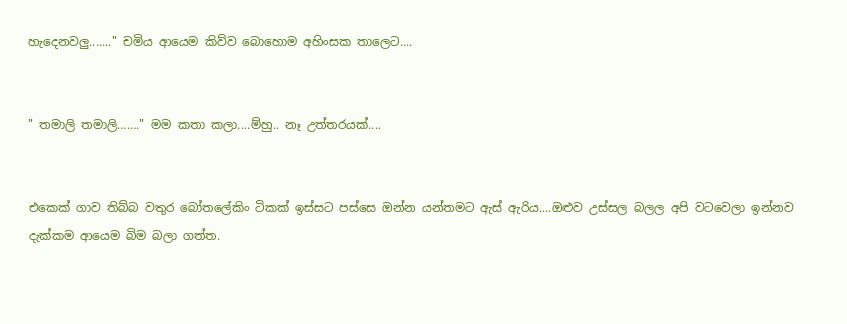හැදෙනවලු......." චමිය ආයෙම කිව්ව බොහොම අහිංසක තාලෙට....


" තමාලි තමාලි……." මම කතා කලා....ම්හු.. නෑ උත්තරයක්....


එකෙක් ගාව තිබ්බ වතුර බෝතලේකිං ටිකක් ඉස්සට පස්සෙ ඔන්න යන්තමට ඇස් ඇරිය....ඔළුව උස්සල බලල අපි වටවෙලා ඉන්නව දැක්කම ආයෙම බිම බලා ගත්ත.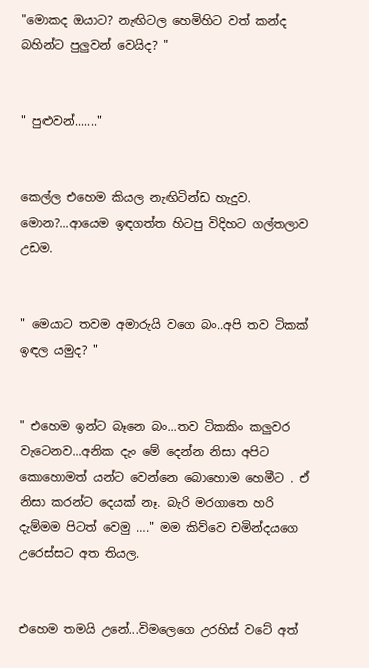"මොකද ඔයාට? නැඟිටල හෙමිහිට වත් කන්ද බහින්ට පුලුවන් වෙයිද? "


" පුළුවන්......."


කෙල්ල එහෙම කියල නැඟිටින්ඩ හැදුව. මොන?...ආයෙම ඉඳගත්ත හිටපු විදිහට ගල්තලාව උඩම.


" මෙයාට තවම අමාරුයි වගෙ බං..අපි තව ටිකක් ඉඳල යමුද? "


" එහෙම ඉන්ට බෑනෙ බං...තව ටිකකිං කලුවර වැටෙනව...අනික දැං මේ දෙන්න නිසා අපිට කොහොමත් යන්ට වෙන්නෙ බොහොම හෙමීට . ඒ නිසා කරන්ට දෙයක් නෑ. බැරි මරගාතෙ හරි දැම්මම පිටත් වෙමු …." මම කිව්වෙ චමින්දයගෙ උරෙස්සට අත තියල.


එහෙම තමයි උනේ...විමලෙගෙ උරහිස් වටේ අත්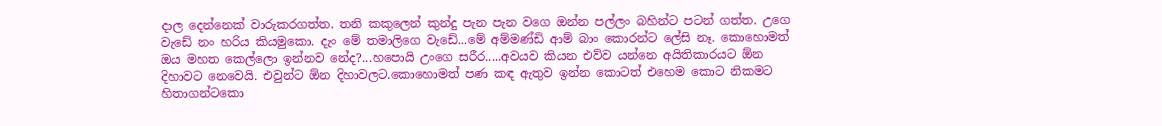දාල දෙන්නෙක් වාරුකරගත්ත. තනි කකුලෙන් කුන්දු පැන පැන වගෙ ඔන්න පල්ලං බහින්ට පටන් ගත්ත. උගෙ වැඩේ නං හරිය කියමුකො. දැං මේ තමාලිගෙ වැඩේ...මේ අම්මණ්ඩි ආම් බාං කොරන්ට ලේසි නෑ. කොහොමත් ඔය මහත කෙල්ලො ඉන්නව නේද?...හපොයි උංගෙ සරීර.....අවයව කියන එව්ව යන්නෙ අයිතිකාරයට ඕන දිහාවට නෙවෙයි. එවුන්ට ඕන දිහාවලට.කොහොමත් පණ කඳ ඇතුව ඉන්න කොටත් එහෙම කොට නිකමට හිතාගන්ටකො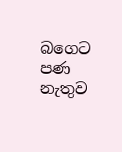බගෙට පණ නැතුව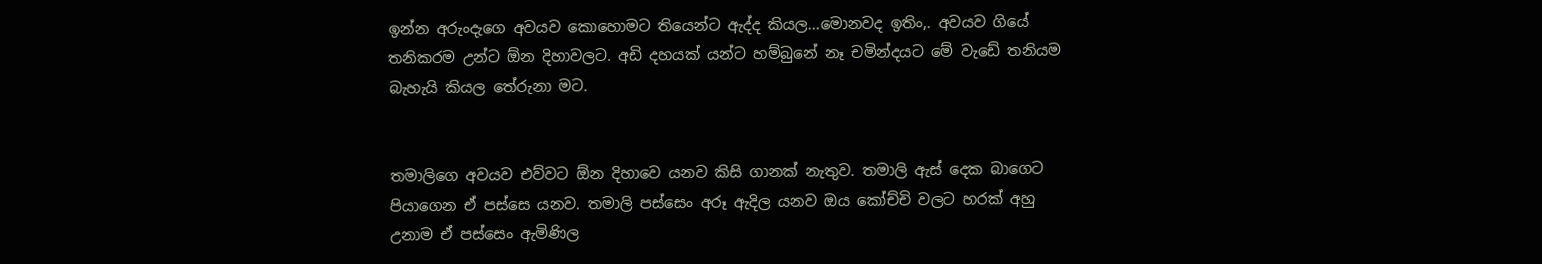ඉන්න අරුංදැගෙ අවයව කොහොමට තියෙන්ට ඇද්ද කියල...මොනවද ඉතිං,. අවයව ගියේ තනිකරම උන්ට ඕන දිහාවලට. අඩි දහයක් යන්ට හම්බුනේ නෑ චමින්දයට මේ වැඩේ තනියම බැහැයි කියල තේරුනා මට.


තමාලිගෙ අවයව එව්වට ඕන දිහාවෙ යනව කිසි ගානක් නැතුව. තමාලි ඇස් දෙක බාගෙට පියාගෙන ඒ පස්සෙ යනව. තමාලි පස්සෙං අරූ ඇදිල යනව ඔය කෝච්චි වලට හරක් අහු උනාම ඒ පස්සෙං ඇමිණිල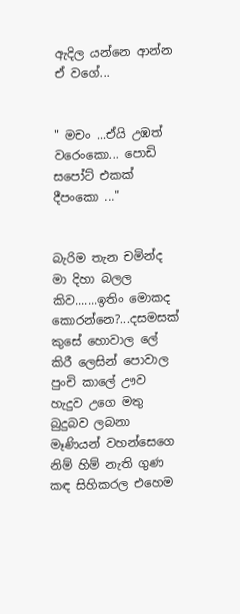ඇදිල යන්නෙ ආන්න ඒ වගේ...


" මචං ...ඒයි උඹත් වරෙංකො... පොඩි සපෝට් එකක් දීපංකො ..."


බැරිම තැන චමින්ද මා දිහා බලල කිව.......ඉතිං මොකද කොරන්නෙ?...දසමසක් කුසේ හොවාල ලේ කිරී ලෙසින් පොවාල පුංචි කාලේ ඌව හැදුව උගෙ මතු බුදුබව ලබනා මෑණියන් වහන්සෙගෙ නිම් හිම් නැති ගුණ කඳ සිහිකරල එහෙම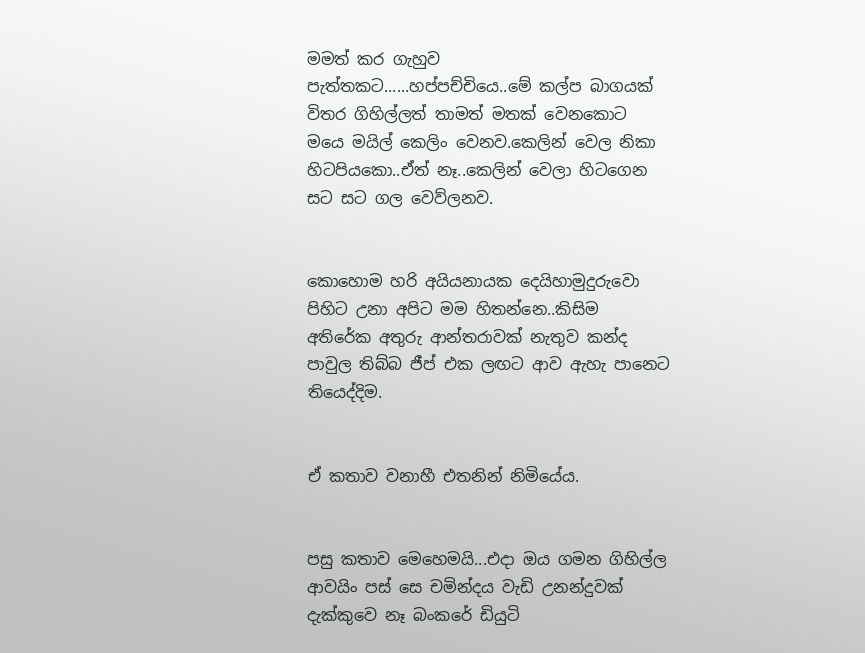මමත් කර ගැහුව පැත්තකට......හප්පච්චියෙ..මේ කල්ප බාගයක් විතර ගිහිල්ලත් තාමත් මතක් වෙනකොට මයෙ මයිල් කෙලිං වෙනව.කෙලින් වෙල නිකා හිටපියකො..ඒත් නෑ..කෙලින් වෙලා හිටගෙන සට සට ගල වෙව්ලනව.


කොහොම හරි අයියනායක දෙයිහාමුදුරුවො පිහිට උනා අපිට මම හිතන්නෙ..කිසිම අතිරේක අතුරු ආන්තරාවක් නැතුව කන්ද පාවුල තිබ්බ ජීප් එක ලඟට ආව ඇහැ පානෙට තියෙද්දිම.


ඒ කතාව වනාහී එතනින් නිමියේය.


පසු කතාව මෙහෙමයි...එදා ඔය ගමන ගිහිල්ල ආවයිං පස් සෙ චමින්දය වැඩි උනන්දුවක් දැක්කුවෙ නෑ බංකරේ ඩියුටි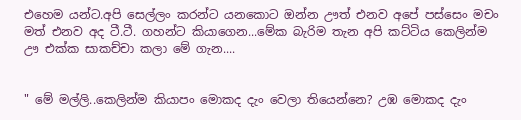එහෙම යන්ට.අපි සෙල්ලං කරන්ට යනකොට ඔන්න ඌත් එනව අපේ පස්සෙං මචං මත් එනව අද ටී.ටී. ගහන්ට කියාගෙන...මේක බැරිම තැන අපි කට්ටිය කෙලින්ම ඌ එක්ක සාකච්චා කලා මේ ගැන....


" මේ මල්ලි..කෙලින්ම කියාපං මොකද දැං වෙලා තියෙන්නෙ? උඹ මොකද දැං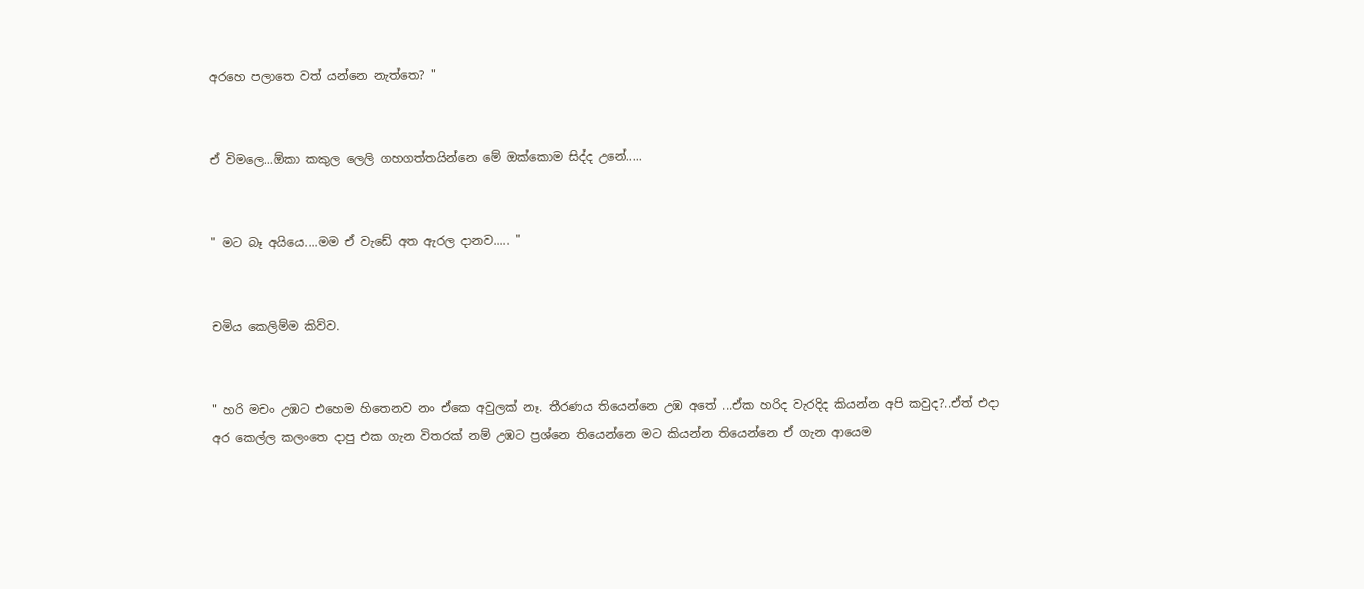අරහෙ පලාතෙ වත් යන්නෙ නැත්තෙ? "


ඒ විමලෙ...ඕකා කකුල ලෙලි ගහගත්තයින්නෙ මේ ඔක්කොම සිද්ද උනේ.....


" මට බෑ අයියෙ....මම ඒ වැඩේ අත ඇරල දානව..... "


චමිය කෙලිම්ම කිව්ව.


" හරි මචං උඹට එහෙම හිතෙනව නං ඒකෙ අවුලක් නෑ. තීරණය තියෙන්නෙ උඹ අතේ ...ඒක හරිද වැරදිද කියන්න අපි කවුද?..ඒත් එදා අර කෙල්ල කලංතෙ දාපු එක ගැන විතරක් නම් උඹට ප්‍රශ්නෙ තියෙන්නෙ මට කියන්න තියෙන්නෙ ඒ ගැන ආයෙම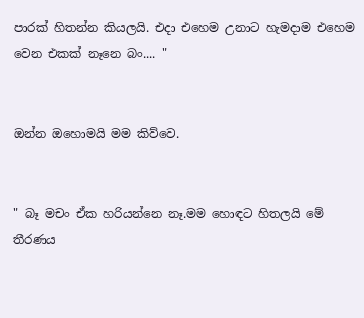පාරක් හිතන්න කියලයි. එදා එහෙම උනාට හැමදාම එහෙම වෙන එකක් නෑනෙ බං.... "


ඔන්න ඔහොමයි මම කිව්වෙ.


" බෑ මචං ඒක හරියන්නෙ නෑ.මම හොඳට හිතලයි මේ තීරණය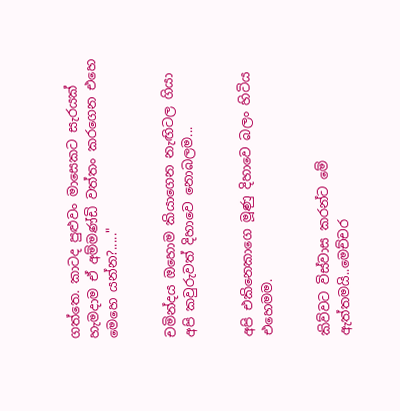ගත්තෙ. කාටද පුළුවං මාසෙකට සැරයක් හැමදාම ඒ අම්මණ්ඩි වත්තං කරගෙන එහෙ මෙහෙ යන්න?....."


චමින්දය ඔහොම කියාගෙන නැඟිටල ගියා අපි කවුරුවත් දිහාවෙ නොබලම...


අපි එකිනෙකාගෙ මූණු දිහාවෙ බලං හිටිය එහෙමම.


කිව්වට විස්වාස කරන්ට මේ ඇත්තමයි..මෙච්චර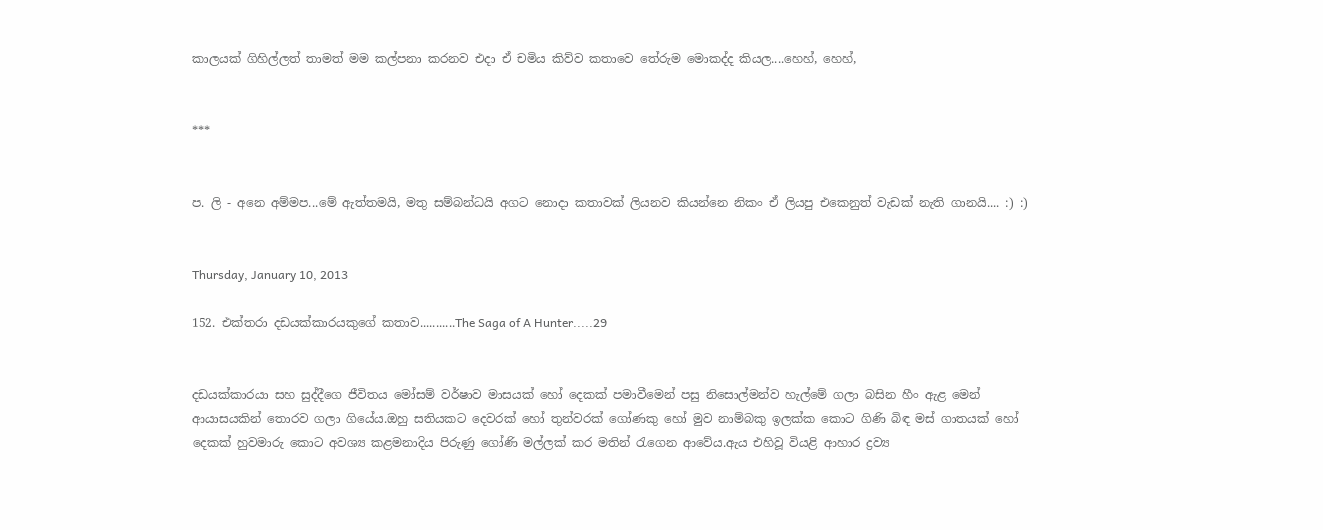කාලයක් ගිහිල්ලත් තාමත් මම කල්පනා කරනව එදා ඒ චමිය කිව්ව කතාවෙ තේරුම මොකද්ද කියල....හෙහ්, හෙහ්,


***


ප. ලි - අනෙ අම්මප...මේ ඇත්තමයි, මතු සම්බන්ධයි අගට නොදා කතාවක් ලියනව කියන්නෙ නිකං ඒ ලියපු එකෙනුත් වැඩක් නැති ගානයි.... :) :)


Thursday, January 10, 2013

152. එක්තරා දඩයක්කාරයකුගේ කතාව...........The Saga of A Hunter.....29


දඩයක්කාරයා සහ සුද්දීගෙ ජීවිතය මෝසම් වර්ෂාව මාසයක් හෝ දෙකක් පමාවීමෙන් පසු නිසොල්මන්ව හැල්මේ ගලා බසින හීං ඇළ මෙන් ආයාසයකින් තොරව ගලා ගියේය.ඔහු සතියකට දෙවරක් හෝ තුන්වරක් ගෝණකු හෝ මුව නාම්බකු ඉලක්ක කොට ගිණි බිඳ මස් ගාතයක් හෝ දෙකක් හුවමාරු කොට අවශ්‍ය කළමනාදිය පිරුණු ගෝණි මල්ලක් කර මතින් රැගෙන ආවේය.ඇය එහිවූ වියළි ආහාර ද්‍රව්‍ය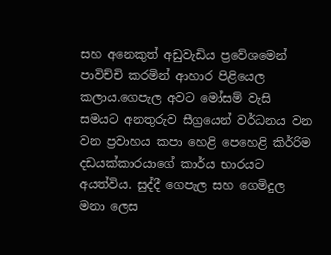සහ අනෙකුත් අඩුවැඩිය ප්‍රවේශමෙන් පාවිච්චි කරමින් ආහාර පිළියෙල කලාය.ගෙපැල අවට මෝසම් වැසි සමයට අනතුරුව සීග්‍රයෙන් වර්ධනය වන වන ප්‍රවාහය කපා හෙළි පෙහෙළි කිර්‍රිම දඩයක්කාරයාගේ කාර්ය භාරයට අයත්විය. සුද්දී ගෙපැල සහ ගෙමිදුල මනා ලෙස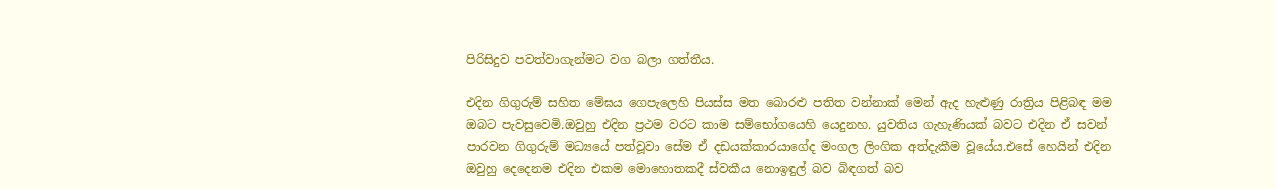පිරිසිදුව පවත්වාගැන්මට වග බලා ගත්තීය.

එදින ගිගුරුම් සහිත මේඝය ගෙපැලෙහි පියස්ස මත බොරළු පතිත වන්නාක් මෙන් ඇද හැළුණු රාත්‍රිය පිළිබඳ මම ඔබට පැවසුවෙමි.ඔවුහු එදින ප්‍රථම වරට කාම සම්භෝගයෙහි යෙදුනහ. යුවතිය ගැහැණියක් බවට එදින ඒ සවන් පාරවන ගිගුරුම් මධ්‍යයේ පත්වූවා සේම ඒ දඩයක්කාරයාගේද මංගල ලිංගික අත්දැකීම වූයේය.එසේ හෙයින් එදින ඔවුහු දෙදෙනම එදින එකම මොහොතකදී ස්වකීය නොඉඳුල් බව බිඳගත් බව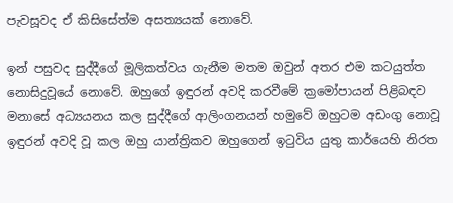පැවසූවද ඒ කිසිසේත්ම අසත්‍යයක් නොවේ.

ඉන් පසුවද සුද්දීගේ මූලිකත්වය ගැනීම මතම ඔවුන් අතර එම කටයුත්ත නොසිදුවූයේ නොවේ. ඔහුගේ ඉඳුරන් අවදි කරවීමේ ක්‍රමෝපායන් පිළිබඳව මනාසේ අධ්‍යයනය කල සුද්දීගේ ආලිංගනයන් හමුවේ ඔහුටම අඩංගු නොවූ ඉඳුරන් අවදි වූ කල ඔහු යාන්ත්‍රිකව ඔහුගෙන් ඉටුවිය යුතු කාර්යෙහි නිරත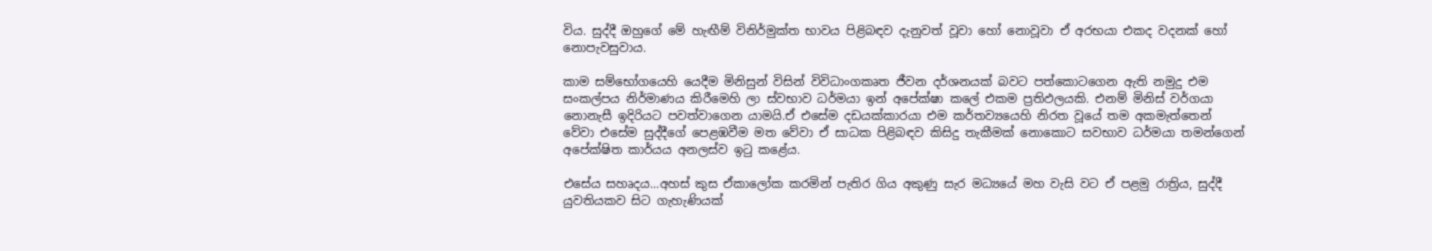විය. සුද්දී ඔහුගේ මේ හැඟීම් විනිර්මුක්ත භාවය පිළිබඳව දැනුවත් වූවා හෝ නොවූවා ඒ අරභයා එකද වදනක් හෝ නොපැවසුවාය.

කාම සම්භෝගයෙහි යෙදීම මිනිසුන් විසින් විවිධාංගකෘත ජීවන දර්ශනයක් බවට පත්කොටගෙන ඇති නමුදු එම සංකල්පය නිර්මාණය කිරීමෙහි ලා ස්වභාව ධර්මයා ඉන් අපේක්ෂා කලේ එකම ප්‍රතිඵලයකි. එනම් මිනිස් වර්ගයා නොනැසී ඉදිරියට පවත්වාගෙන යාමයි.ඒ එසේම දඩයක්කාරයා එම කර්තව්‍යයෙහි නිරත වූයේ තම අකමැත්තෙන් වේවා එසේම සුද්දීගේ පෙළඹවීම මත වේවා ඒ සාධක පිළිබඳව කිසිදු තැකීමක් නොකොට සවභාව ධර්මයා තමන්ගෙන් අපේක්ෂිත කාර්යය අනලස්ව ඉටු කළේය.

එසේය සහෘදය...අහස් කුස ඒකාලෝක කරමින් පැතිර ගිය අකුණු සැර මධ්‍යයේ මහ වැසි වට ඒ පළමු රාත්‍රිය, සුද්දී යුවතියකව සිට ගැහැණියක්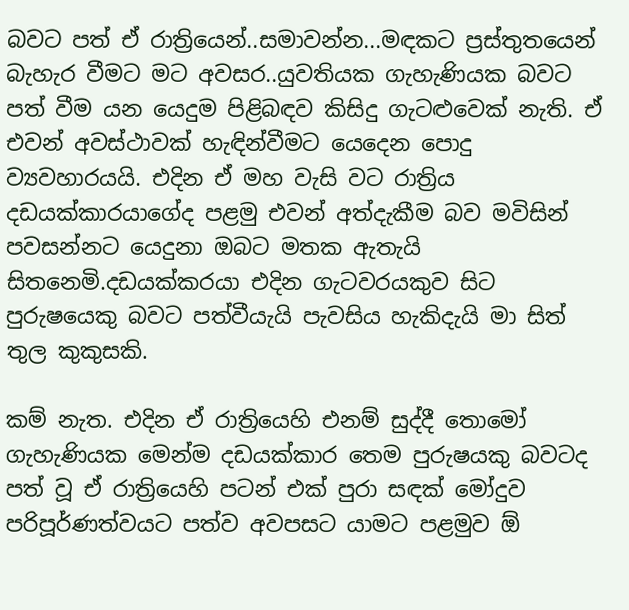බවට පත් ඒ රාත්‍රියෙන්..සමාවන්න...මඳකට ප්‍රස්තුතයෙන් බැහැර වීමට මට අවසර..යුවතියක ගැහැණියක බවට පත් වීම යන යෙදුම පිළිබඳව කිසිදු ගැටළුවෙක් නැති. ඒ එවන් අවස්ථාවක් හැඳින්වීමට යෙදෙන පොදු ව්‍යවහාරයයි. එදින ඒ මහ වැසි වට රාත්‍රිය දඩයක්කාරයාගේද පළමු එවන් අත්දැකීම බව මවිසින් පවසන්නට යෙදුනා ඔබට මතක ඇතැයි සිතනෙමි.දඩයක්කරයා එදින ගැටවරයකුව සිට පුරුෂයෙකු බවට පත්වීයැයි පැවසිය හැකිදැයි මා සිත් තුල කුකුසකි.

කම් නැත. එදින ඒ රාත්‍රියෙහි එනම් සුද්දී තොමෝ ගැහැණියක මෙන්ම දඩයක්කාර තෙම පුරුෂයකු බවටද පත් වූ ඒ රාත්‍රියෙහි පටන් එක් පුරා සඳක් මෝදුව පරිපූර්ණත්වයට පත්ව අවපසට යාමට පළමුව ඕ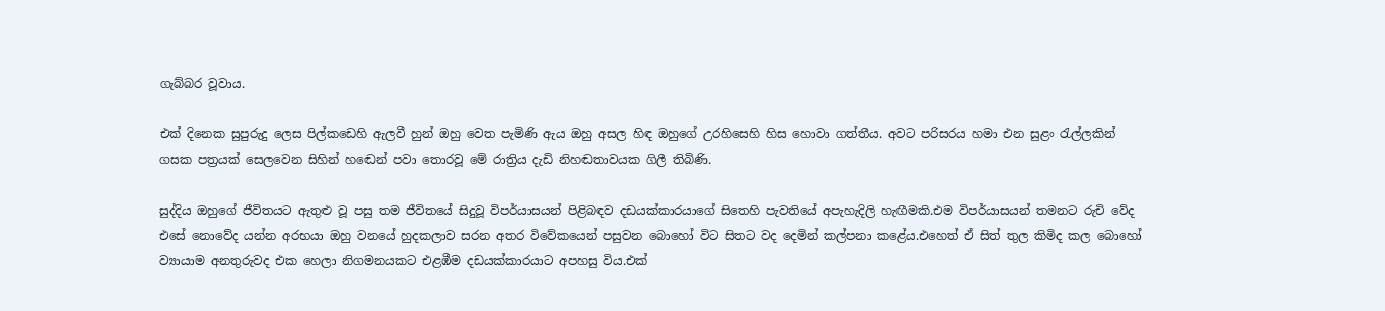ගැබ්බර වූවාය.

එක් දිනෙක සුපුරුදු ලෙස පිල්කඩෙහි ඇලවී හුන් ඔහු වෙත පැමිණි ඇය ඔහු අසල හිඳ ඔහුගේ උරහිසෙහි හිස හොවා ගත්තීය. අවට පරිසරය හමා එන සුළං රැල්ලකින් ගසක පත්‍රයක් සෙලවෙන සිහින් හඬෙන් පවා තොරවූ මේ රාත්‍රිය දැඩි නිහඬතාවයක ගිලී තිබිණි.

සුද්දිය ඔහුගේ ජීවිතයට ඇතුළු වූ පසු තම ජීවිතයේ සිදුවූ විපර්යාසයන් පිළිබඳව දඩයක්කාරයාගේ සිතෙහි පැවතියේ අපැහැදිලි හැඟීමකි.එම විපර්යාසයන් තමනට රුචි වේද එසේ නොවේද යන්න අරභයා ඔහු වනයේ හුදකලාව සරන අතර විවේකයෙන් පසුවන බොහෝ විට සිතට වද දෙමින් කල්පනා කළේය.එහෙත් ඒ සිත් තුල කිමිද කල බොහෝ ව්‍යායාම අනතුරුවද එක හෙලා නිගමනයකට එළඹීම දඩයක්කාරයාට අපහසු විය.එක්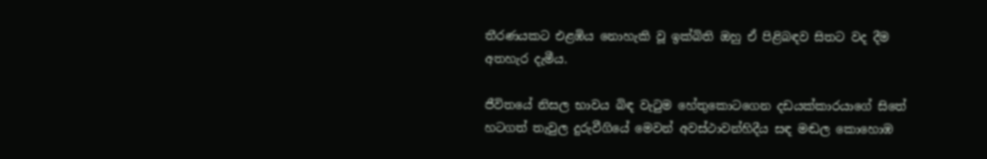තීරණයකට එළඹිය නොහැකි වූ ඉක්බිති ඔහු ඒ පිළිබඳව සිතට වද දීම අතහැර දැමීය.

ජීවිතයේ නිසල භාවය බිඳ වැටුම හේතුකොටගෙන දඩයක්කාරයාගේ සිතේ හටගත් තැවුල දුරුවීගියේ මෙවන් අවස්ථාවන්හිදීය සඳ මඬල කොහොඹ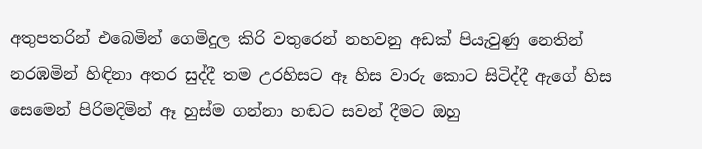අතුපතරින් එබෙමින් ගෙමිදුල කිරි වතුරෙන් නහවනු අඩක් පියැවුණු නෙතින් නරඹමින් හිඳිනා අතර සුද්දී තම උරහිසට ඈ හිස වාරු කොට සිටිද්දී ඇගේ හිස සෙමෙන් පිරිමදිමින් ඈ හුස්ම ගන්නා හඬට සවන් දීමට ඔහු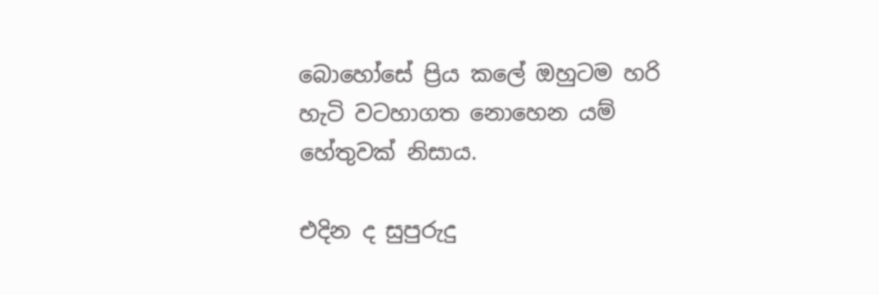බොහෝසේ ප්‍රිය කලේ ඔහුටම හරි හැටි වටහාගත නොහෙන යම් හේතුවක් නිසාය.

එදින ද සුපුරුදු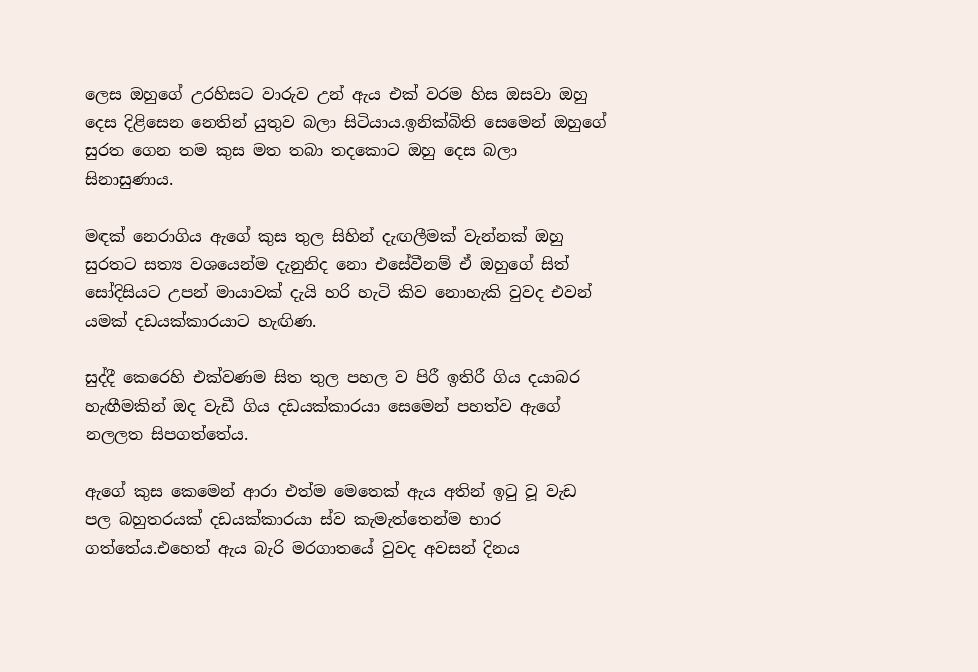ලෙස ඔහුගේ උරහිසට වාරුව උන් ඇය එක් වරම හිස ඔසවා ඔහු දෙස දිළිසෙන නෙතින් යුතුව බලා සිටියාය.ඉනික්බිති සෙමෙන් ඔහුගේ සුරත ගෙන තම කුස මත තබා තදකොට ඔහු දෙස බලා සිනාසුණාය.

මඳක් නෙරාගිය ඇගේ කුස තුල සිහින් දැඟලීමක් වැන්නක් ඔහු සුරතට සත්‍ය වශයෙන්ම දැනුනිද නො එසේවීනම් ඒ ඔහුගේ සිත් සෝදිසියට උපන් මායාවක් දැයි හරි හැටි කිව නොහැකි වුවද එවන් යමක් දඩයක්කාරයාට හැඟිණ.

සුද්දී කෙරෙහි එක්වණම සිත තුල පහල ව පිරී ඉතිරී ගිය දයාබර හැඟීමකින් ඔද වැඩී ගිය දඩයක්කාරයා සෙමෙන් පහත්ව ඇගේ නලලත සිපගත්තේය.

ඇගේ කුස කෙමෙන් ආරා එත්ම මෙතෙක් ඇය අතින් ඉටු වූ වැඩ පල බහුතරයක් දඩයක්කාරයා ස්ව කැමැත්තෙන්ම භාර ගත්තේය.එහෙත් ඇය බැරි මරගාතයේ වුවද අවසන් දිනය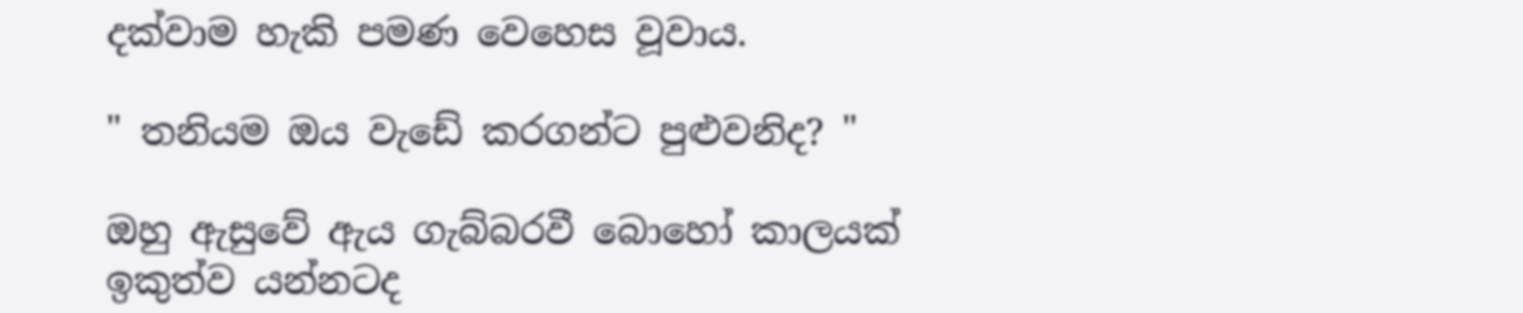දක්වාම හැකි පමණ වෙහෙස වූවාය.

" තනියම ඔය වැඩේ කරගන්ට පුළුවනිද? "

ඔහු ඇසුවේ ඇය ගැබ්බරවී බොහෝ කාලයක් ඉකුත්ව යන්නටද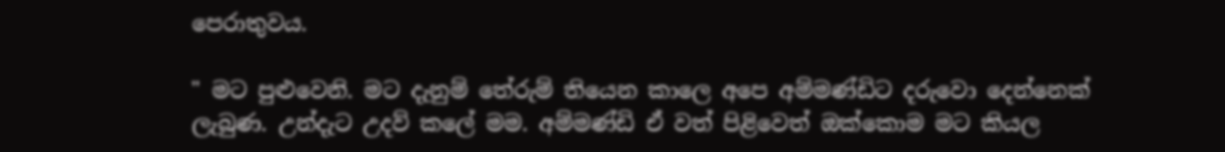පෙරාතුවය.

" මට පුළුවෙනි. මට දැනුම් තේරුම් තියෙන කාලෙ අපෙ අම්මණ්ඩිට දරුවො දෙන්නෙක් ලැබුණ. උන්දැට උදව් කලේ මම. අම්මණ්ඩි ඒ වත් පිළිවෙත් ඔක්කොම මට කියල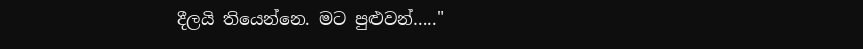දීලයි තියෙන්නෙ. මට පුළුවන්….."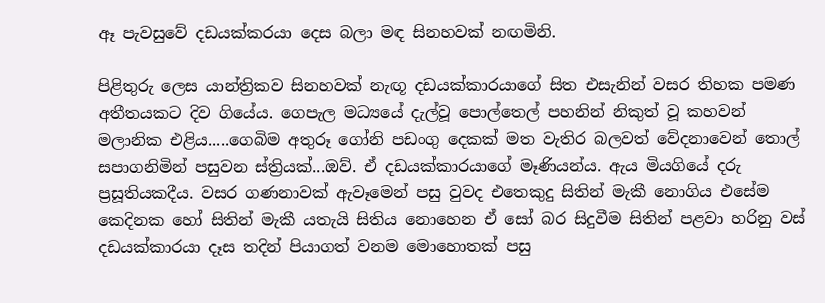ඈ පැවසුවේ දඩයක්කරයා දෙස බලා මඳ සිනහවක් නඟමිනි.

පිළිතුරු ලෙස යාන්ත්‍රිකව සිනහවක් නැඟූ දඩයක්කාරයාගේ සිත එසැනින් වසර තිහක පමණ අතීතයකට දිව ගියේය. ගෙපැල මධ්‍යයේ දැල්වූ පොල්තෙල් පහනින් නිකුත් වූ කහවන් මලානික එළිය.....ගෙබිම අතුරූ ගෝනි පඩංගු දෙකක් මත වැතිර බලවත් වේදනාවෙන් තොල් සපාගනිමින් පසුවන ස්ත්‍රියක්...ඔව්. ඒ දඩයක්කාරයාගේ මෑණියන්ය. ඇය මියගියේ දරු ප්‍රසූතියකදීය. වසර ගණනාවක් ඇවෑමෙන් පසු වුවද එතෙකුදු සිතින් මැකී නොගිය එසේම කෙදිනක හෝ සිතින් මැකී යතැයි සිතිය නොහෙන ඒ සෝ බර සිදුවීම සිතින් පළවා හරිනු වස් දඩයක්කාරයා දෑස තදින් පියාගත් වනම මොහොතක් පසු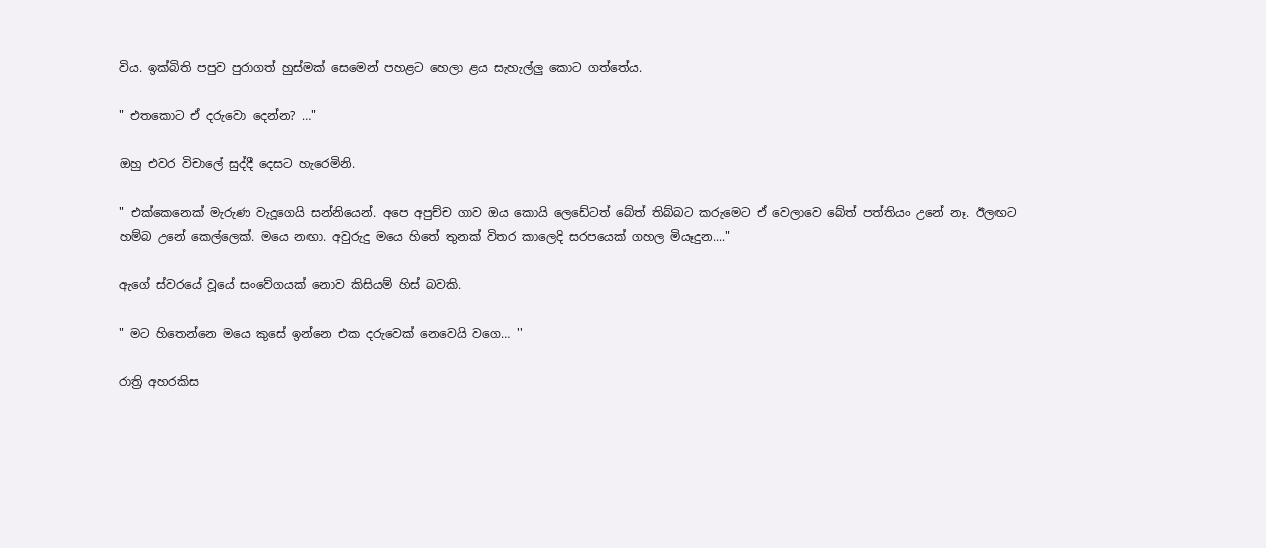විය. ඉක්බිති පපුව පුරාගත් හුස්මක් සෙමෙන් පහළට හෙලා ළය සැහැල්ලු කොට ගත්තේය.

" එතකොට ඒ දරුවො දෙන්න? …"

ඔහු එවර විචාලේ සුද්දී දෙසට හැරෙමිනි.

" එක්කෙනෙක් මැරුණ වැදූගෙයි සන්නියෙන්. අපෙ අපුච්ච ගාව ඔය කොයි ලෙඩේටත් බේත් තිබ්බට කරුමෙට ඒ වෙලාවෙ බේත් පත්තියං උනේ නෑ. ඊලඟට හම්බ උනේ කෙල්ලෙක්. මයෙ නඟා. අවුරුදු මයෙ හිතේ තුනක් විතර කාලෙදි සරපයෙක් ගහල මියෑදුන...."

ඇගේ ස්වරයේ වූයේ සංවේගයක් නොව කිසියම් හිස් බවකි.

" මට හිතෙන්නෙ මයෙ කුසේ ඉන්නෙ එක දරුවෙක් නෙවෙයි වගෙ… ''

රාත්‍රි අහරකිස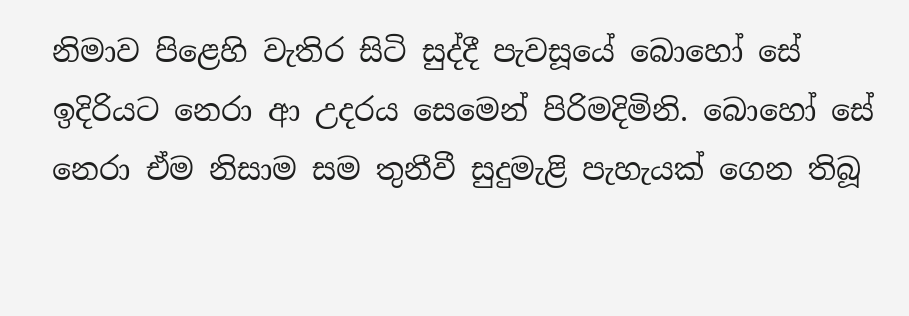නිමාව පිළෙහි වැතිර සිටි සුද්දී පැවසූයේ බොහෝ සේ ඉදිරියට නෙරා ආ උදරය සෙමෙන් පිරිමදිමිනි. බොහෝ සේ නෙරා ඒම නිසාම සම තුනීවී සුදුමැළි පැහැයක් ගෙන තිබූ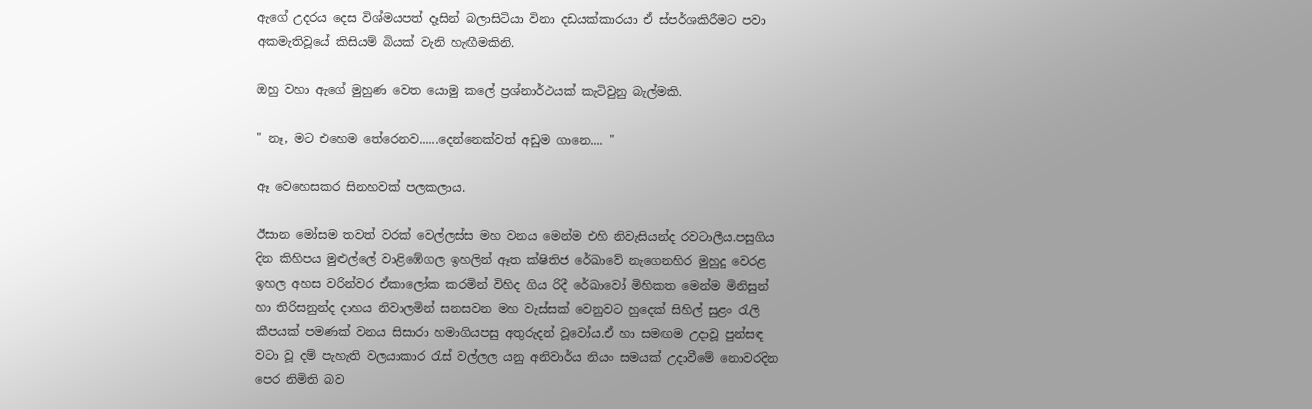ඇගේ උදරය දෙස විශ්මයපත් දෑසින් බලාසිටියා විනා දඩයක්කාරයා ඒ ස්පර්ශකිරීමට පවා අකමැතිවූයේ කිසියම් බියක් වැනි හැඟීමකිනි.

ඔහු වහා ඇගේ මුහුණ වෙත යොමු කලේ ප්‍රශ්නාර්ථයක් කැටිවුනු බැල්මකි.

" නෑ, මට එහෙම තේරෙනව......දෙන්නෙක්වත් අඩුම ගානෙ.... "

ඈ වෙහෙසකර සිනහවක් පලකලාය.

ඊසාන මෝසම තවත් වරක් වෙල්ලස්ස මහ වනය මෙන්ම එහි නිවැසියන්ද රවටාලීය.පසුගිය දින කිහිපය මුළුල්ලේ වාළිඹේගල ඉහලින් ඈත ක්ෂිතිජ රේඛාවේ නැගෙනහිර මුහුදු වෙරළ ඉහල අහස වරින්වර ඒකාලෝක කරමින් විහිද ගිය රිදී රේඛාවෝ මිහිකත මෙන්ම මිනිසුන් හා තිරිසනුන්ද දාහය නිවාලමින් සනසවන මහ වැස්සක් වෙනුවට හුදෙක් සිහිල් සුළං රැලි කීපයක් පමණක් වනය සිසාරා හමාගියපසු අතුරුදන් වූවෝය.ඒ හා සමඟම උදාවූ පුන්සඳ වටා වූ දම් පැහැති වලයාකාර රැස් වල්ලල යනු අනිවාර්ය නියං සමයක් උදාවීමේ නොවරදින පෙර නිමිති බව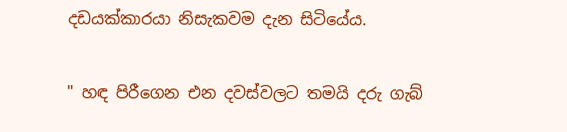දඩයක්කාරයා නිසැකවම දැන සිටියේය.

" හඳ පිරීගෙන එන දවස්වලට තමයි දරු ගැබ්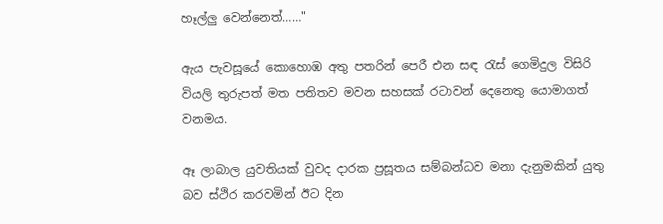හෑල්ලු වෙන්නෙත්……"

ඇය පැවසූයේ කොහොඹ අතු පතරින් පෙරී එන සඳ රැස් ගෙමිදුල විසිරි වියලි තුරුපත් මත පතිතව මවන සහසක් රටාවන් දෙනෙතු යොමාගත් වනමය.

ඈ ලාබාල යුවතියක් වුවද දාරක ප්‍රසූතය සම්බන්ධව මනා දැනුමකින් යුතු බව ස්ථිර කරවමින් ඊට දින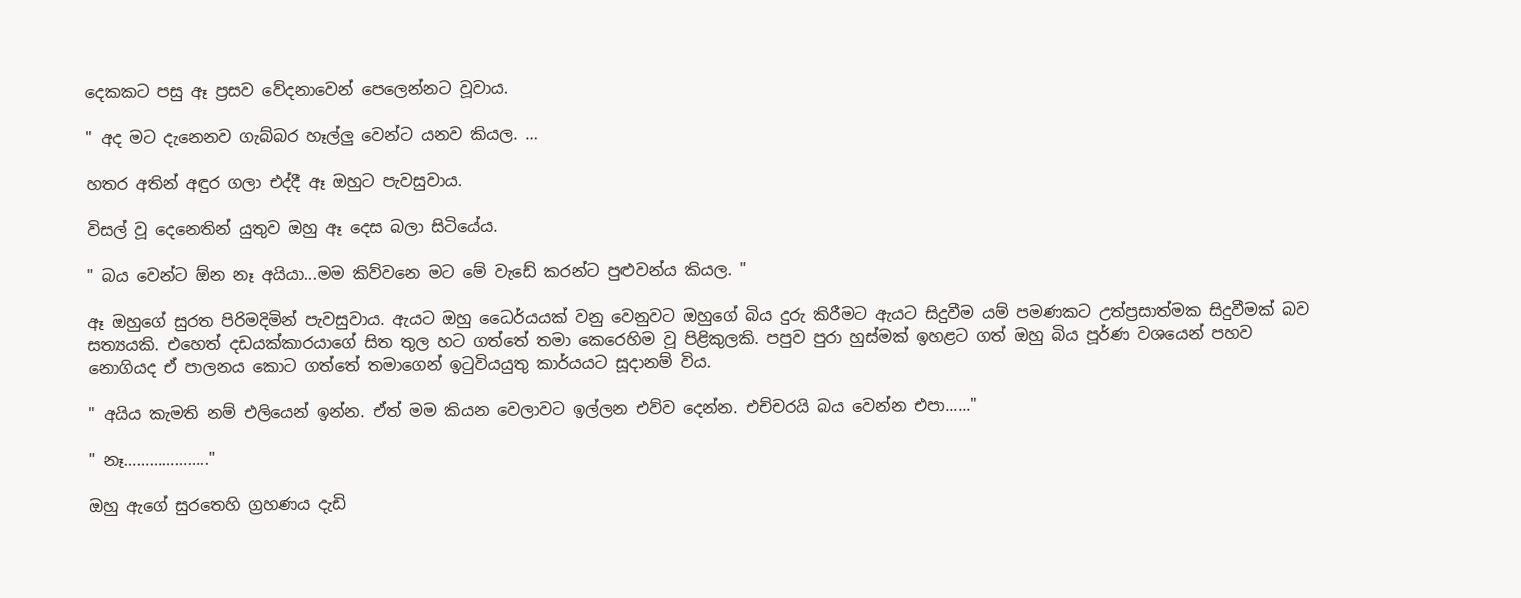දෙකකට පසු ඈ ප්‍රසව වේදනාවෙන් පෙලෙන්නට වූවාය.

" අද මට දැනෙනව ගැබ්බර හෑල්ලු වෙන්ට යනව කියල. …

හතර අතින් අඳුර ගලා එද්දී ඈ ඔහුට පැවසුවාය.

විසල් වූ දෙනෙතින් යුතුව ඔහු ඈ දෙස බලා සිටියේය.

" බය වෙන්ට ඕන නෑ අයියා...මම කිව්වනෙ මට මේ වැඩේ කරන්ට පුළුවන්ය කියල. "

ඈ ඔහුගේ සුරත පිරිමදිමින් පැවසුවාය. ඇයට ඔහු ධෛර්යයක් වනු වෙනුවට ඔහුගේ බිය දුරු කිරීමට ඇයට සිදුවීම යම් පමණකට උත්ප්‍රසාත්මක සිදුවීමක් බව සත්‍යයකි. එහෙත් දඩයක්කාරයාගේ සිත තුල හට ගත්තේ තමා කෙරෙහිම වූ පිළිකුලකි. පපුව පුරා හුස්මක් ඉහළට ගත් ඔහු බිය පූර්ණ වශයෙන් පහව නොගියද ඒ පාලනය කොට ගත්තේ තමාගෙන් ඉටුවියයුතු කාර්යයට සූදානම් විය.

" අයිය කැමති නම් එලියෙන් ඉන්න. ඒත් මම කියන වෙලාවට ඉල්ලන එව්ව දෙන්න. එච්චරයි බය වෙන්න එපා......"

" නෑ……………….."

ඔහු ඇගේ සුරතෙහි ග්‍රහණය දැඩි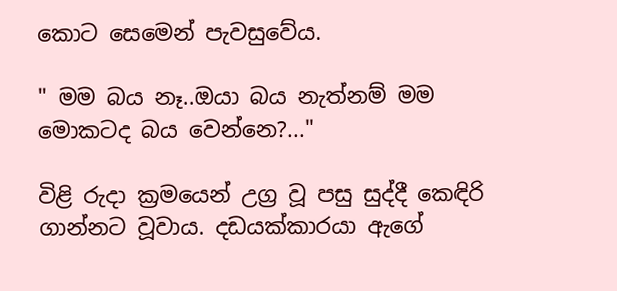කොට සෙමෙන් පැවසුවේය.

" මම බය නෑ..ඔයා බය නැත්නම් මම මොකටද බය වෙන්නෙ?..."

විළි රුදා ක්‍රමයෙන් උග්‍ර වූ පසු සුද්දී කෙඳිරි ගාන්නට වූවාය. දඩයක්කාරයා ඇගේ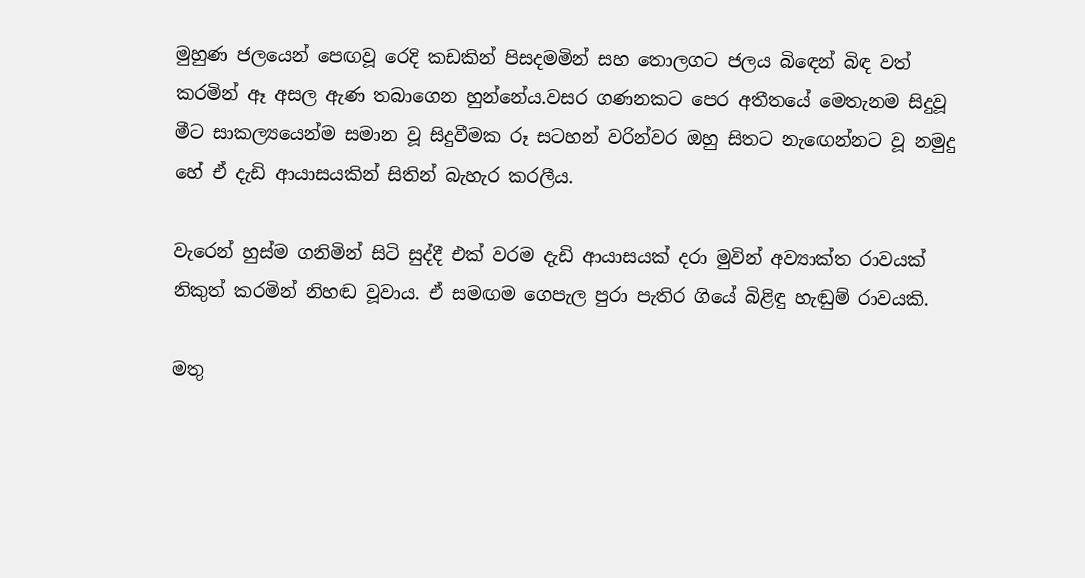මුහුණ ජලයෙන් පෙඟවූ රෙදි කඩකින් පිසදමමින් සහ තොලගට ජලය බිඳෙන් බිඳ වත් කරමින් ඈ අසල ඇණ තබාගෙන හුන්නේය.වසර ගණනකට පෙර අතීතයේ මෙතැනම සිදුවූ මීට සාකල්‍යයෙන්ම සමාන වූ සිදුවීමක රූ සටහන් වරින්වර ඔහු සිතට නැඟෙන්නට වූ නමුදු හේ ඒ දැඩි ආයාසයකින් සිතින් බැහැර කරලීය.

වැරෙන් හුස්ම ගනිමින් සිටි සුද්දී එක් වරම දැඩි ආයාසයක් දරා මුවින් අව්‍යාක්ත රාවයක් නිකුත් කරමින් නිහඬ වූවාය. ඒ සමඟම ගෙපැල පුරා පැතිර ගියේ බිළිඳු හැඬුම් රාවයකි.

මතු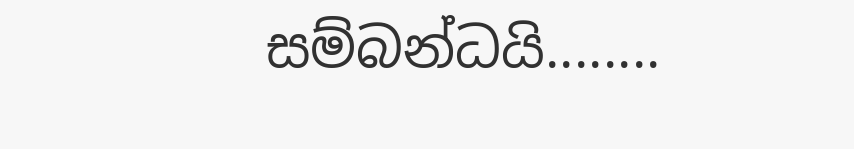සම්බන්ධයි........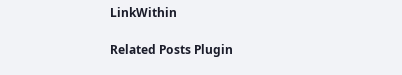LinkWithin

Related Posts Plugin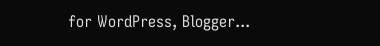for WordPress, Blogger...